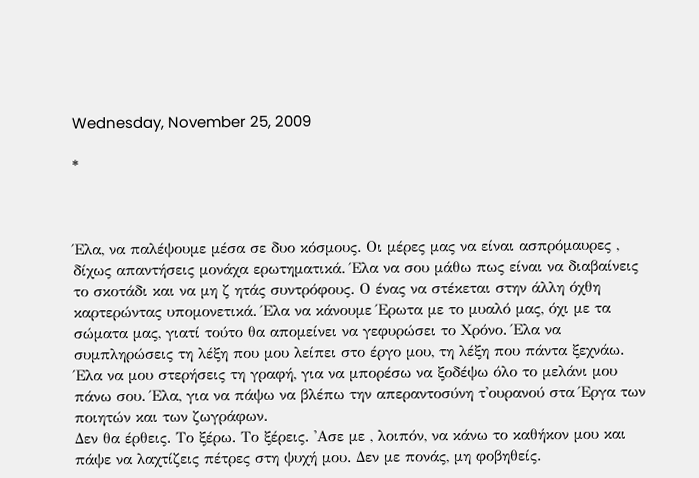Wednesday, November 25, 2009

*



Έλα, να παλέψουμε μέσα σε δυο κόσμους. Οι μέρες μας να είναι ασπρόμαυρες , δίχως απαντήσεις μονάχα ερωτηματικά. Έλα να σου μάθω πως είναι να διαβαίνεις το σκοτάδι και να μη ζ ητάς συντρόφους. Ο ένας να στέκεται στην άλλη όχθη καρτερώντας υπομονετικά. Έλα να κάνουμε Έρωτα με το μυαλό μας, όχι με τα σώματα μας, γιατί τούτο θα απομείνει να γεφυρώσει το Χρόνο. Έλα να συμπληρώσεις τη λέξη που μου λείπει στο έργο μου, τη λέξη που πάντα ξεχνάω. Έλα να μου στερήσεις τη γραφή, για να μπορέσω να ξοδέψω όλο το μελάνι μου πάνω σου. Έλα, για να πάψω να βλέπω την απεραντοσύνη τ'ουρανού στα Έργα των ποιητών και των ζωγράφων.
Δεν θα έρθεις. Το ξέρω. Το ξέρεις. 'Ασε με , λοιπόν, να κάνω το καθήκον μου και πάψε να λαχτίζεις πέτρες στη ψυχή μου. Δεν με πονάς, μη φοβηθείς.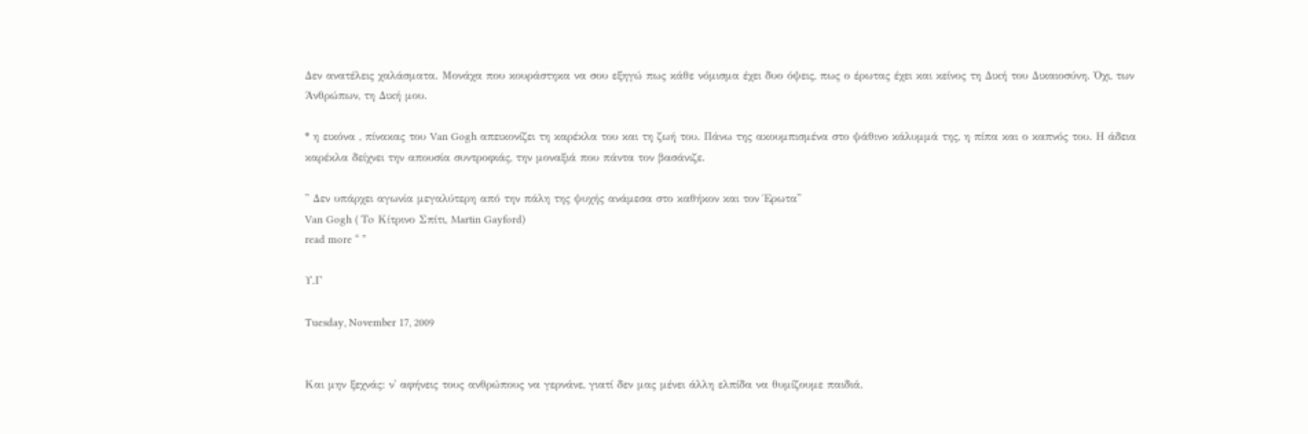Δεν ανατέλεις χαλάσματα. Μονάχα που κουράστηκα να σου εξηγώ πως κάθε νόμισμα έχει δυο όψεις, πως ο έρωτας έχει και κείνος τη Δική του Δικαιοσύνη. Όχι, των Άνθρώπων, τη Δική μου.

* η εικόνα , πίνακας του Van Gogh απεικονίζει τη καρέκλα του και τη ζωή του. Πάνω της ακουμπισμένα στο ψάθινο κάλυμμά της, η πίπα και ο καπνός του. Η άδεια καρέκλα δείχνει την απουσία συντροφιάς, την μοναξιά που πάντα τον βασάνιζε.

'' Δεν υπάρχει αγωνία μεγαλύτερη από την πάλη της ψυχής ανάμεσα στο καθήκον και τον Έρωτα''
Van Gogh ( Τo Κίτρινο Σπίτι, Martin Gayford)
read more “ ”

Υ.Γ

Tuesday, November 17, 2009


Και μην ξεχνάς: ν' αφήνεις τους ανθρώπους να γερνάνε, γιατί δεν μας μένει άλλη ελπίδα να θυμίζουμε παιδιά.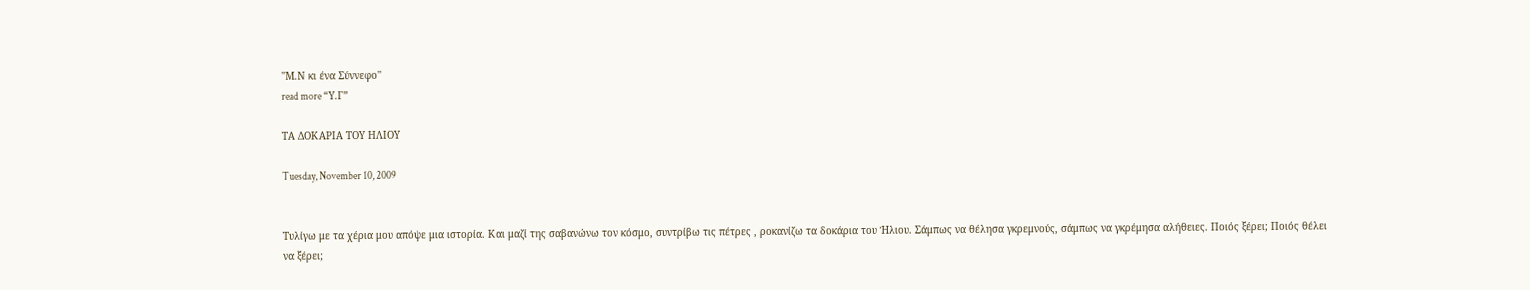''Μ.Ν κι ένα Σύννεφο''
read more “Υ.Γ”

ΤΑ ΔΟΚΑΡΙΑ ΤΟΥ ΗΛΙΟΥ

Tuesday, November 10, 2009


Τυλίγω με τα χέρια μου απόψε μια ιστορία. Και μαζί της σαβανώνω τον κόσμο, συντρίβω τις πέτρες , ροκανίζω τα δοκάρια του Ήλιου. Σάμπως να θέλησα γκρεμνούς, σάμπως να γκρέμησα αλήθειες. Ποιός ξέρει; Ποιός θέλει να ξέρει;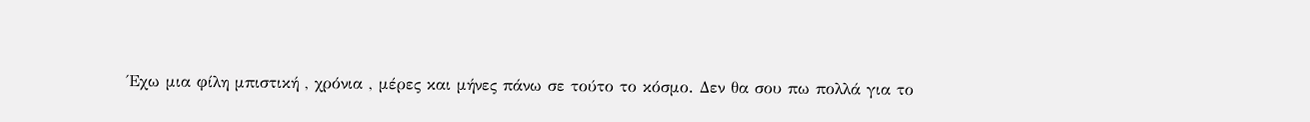Έχω μια φίλη μπιστική , χρόνια , μέρες και μήνες πάνω σε τούτο το κόσμο. Δεν θα σου πω πολλά για το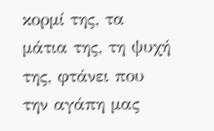κορμί της, τα μάτια της, τη ψυχή της, φτάνει που την αγάπη μας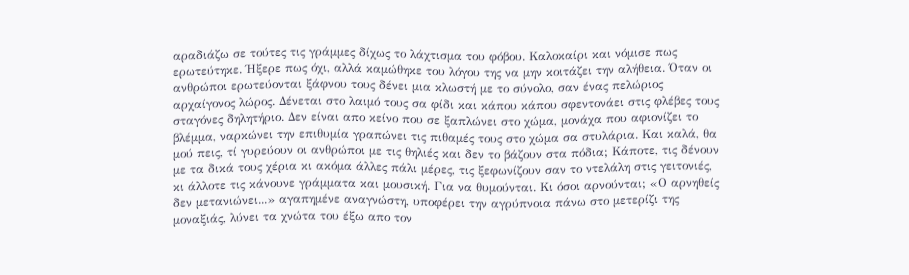αραδιάζω σε τούτες τις γράμμες δίχως το λάχτισμα του φόβου. Καλοκαίρι και νόμισε πως ερωτεύτηκε. Ήξερε πως όχι, αλλά καμώθηκε του λόγου της να μην κοιτάζει την αλήθεια. Όταν οι ανθρώποι ερωτεύονται ξάφνου τους δένει μια κλωστή με το σύνολο, σαν ένας πελώριος αρχαίγονος λώρος. Δένεται στο λαιμό τους σα φίδι και κάπου κάπου σφεντονάει στις φλέβες τους σταγόνες δηλητήριο. Δεν είναι απο κείνο που σε ξαπλώνει στο χώμα, μονάχα που αφιονίζει το βλέμμα, ναρκώνει την επιθυμία γραπώνει τις πιθαμές τους στο χώμα σα στυλάρια. Και καλά, θα μού πεις, τί γυρεύουν οι ανθρώποι με τις θηλιές και δεν το βάζουν στα πόδια; Κάποτε, τις δένουν με τα δικά τους χέρια κι ακόμα άλλες πάλι μέρες, τις ξεφωνίζουν σαν το ντελάλη στις γειτονιές, κι άλλοτε τις κάνουνε γράμματα και μουσική. Για να θυμούνται. Κι όσοι αρνούνται; «Ο αρνηθείς δεν μετανιώνει...» αγαπημένε αναγνώστη, υποφέρει την αγρύπνοια πάνω στο μετερίζι της μοναξιάς, λύνει τα χνώτα του έξω απο τον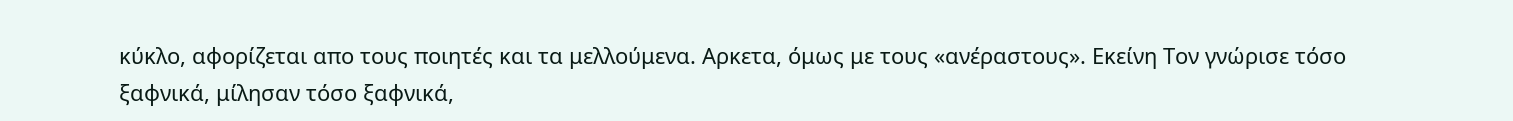κύκλο, αφορίζεται απο τους ποιητές και τα μελλούμενα. Αρκετα, όμως με τους «ανέραστους». Εκείνη Τον γνώρισε τόσο ξαφνικά, μίλησαν τόσο ξαφνικά,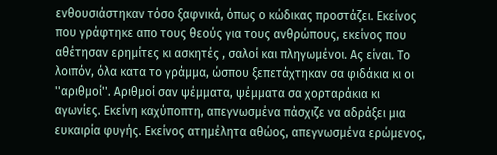ενθουσιάστηκαν τόσο ξαφνικά, όπως ο κώδικας προστάζει. Εκείνος που γράφτηκε απο τους θεούς για τους ανθρώπους, εκείνος που αθέτησαν ερημίτες κι ασκητές , σαλοί και πληγωμένοι. Ας είναι. Το λοιπόν, όλα κατα το γράμμα, ώσπου ξεπετάχτηκαν σα φιδάκια κι οι ''αριθμοί''. Αριθμοί σαν ψέμματα, ψέμματα σα χορταράκια κι αγωνίες. Εκείνη καχύποπτη, απεγνωσμένα πάσχιζε να αδράξει μια ευκαιρία φυγής. Εκείνος ατημέλητα αθώος, απεγνωσμένα ερώμενος,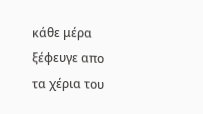κάθε μέρα ξέφευγε απο τα χέρια του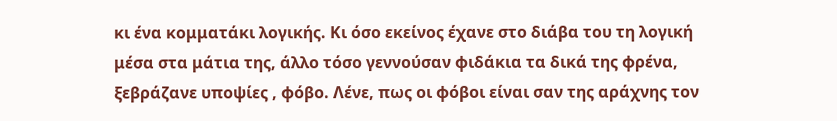κι ένα κομματάκι λογικής. Κι όσο εκείνος έχανε στο διάβα του τη λογική μέσα στα μάτια της, άλλο τόσο γεννούσαν φιδάκια τα δικά της φρένα, ξεβράζανε υποψίες , φόβο. Λένε, πως οι φόβοι είναι σαν της αράχνης τον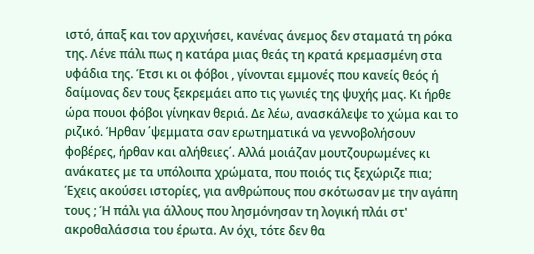ιστό, άπαξ και τον αρχινήσει, κανένας άνεμος δεν σταματά τη ρόκα της. Λένε πάλι πως η κατάρα μιας θεάς τη κρατά κρεμασμένη στα υφάδια της. Έτσι κι οι φόβοι , γίνονται εμμονές που κανείς θεός ή δαίμονας δεν τους ξεκρεμάει απο τις γωνιές της ψυχής μας. Κι ήρθε ώρα πουοι φόβοι γίνηκαν θεριά. Δε λέω, ανασκάλεψε το χώμα και το ριζικό. Ήρθαν ΄ψεμματα σαν ερωτηματικά να γεννοβολήσουν φοβέρες, ήρθαν και αλήθειες΄. Αλλά μοιάζαν μουτζουρωμένες κι ανάκατες με τα υπόλοιπα χρώματα, που ποιός τις ξεχώριζε πια; Έχεις ακούσει ιστορίες, για ανθρώπους που σκότωσαν με την αγάπη τους ; Ή πάλι για άλλους που λησμόνησαν τη λογική πλάι στ' ακροθαλάσσια του έρωτα. Αν όχι, τότε δεν θα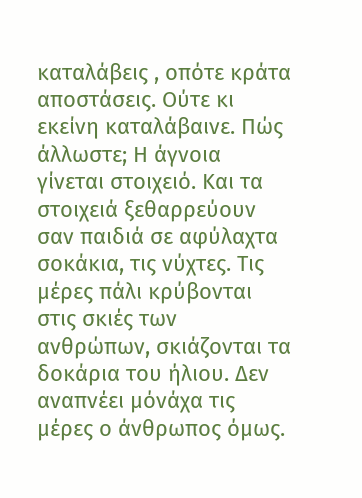καταλάβεις , οπότε κράτα αποστάσεις. Ούτε κι εκείνη καταλάβαινε. Πώς άλλωστε; Η άγνοια γίνεται στοιχειό. Και τα στοιχειά ξεθαρρεύουν σαν παιδιά σε αφύλαχτα σοκάκια, τις νύχτες. Τις μέρες πάλι κρύβονται στις σκιές των ανθρώπων, σκιάζονται τα δοκάρια του ήλιου. Δεν αναπνέει μόνάχα τις μέρες ο άνθρωπος όμως.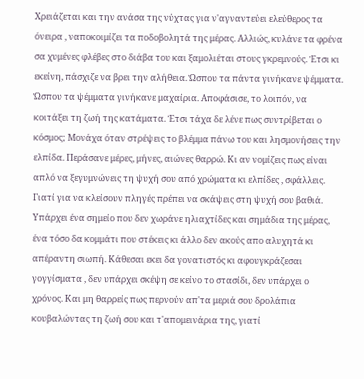Χρειάζεται και την ανάσα της νύχτας για ν'αγναντεύει ελεύθερος τα όνειρα , ναποκοιμίζει τα ποδοβολητά της μέρας. Αλλιώς, κυλάνε τα φρένα σα χυμένες φλέβες στο διάβα του και ξαμολιέται στους γκρεμνούς. Έτσι κι εκείνη, πάσχιζε να βρει την αλήθεια. Ώσπου τα πάντα γινήκανε ψέμματα. Ώσπου τα ψέμματα γινήκανε μαχαίρια. Αποφάσισε, το λοιπόν, να κοιτάξει τη ζωή της κατάματα. Έτσι τάχα δε λένε πως συντρίβεται ο κόσμος; Μονάχα όταν στρέψεις το βλέμμα πάνω του και λησμονήσεις την ελπίδα. Περάσανε μέρες, μήνες, αιώνες θαρρώ. Κι αν νομίζεις πως είναι απλό να ξεγυμνώνεις τη ψυχή σου από χρώματα κι ελπίδες , σφάλλεις. Γιατί για να κλείσουν πληγές πρέπει να σκάψεις στη ψυχή σου βαθιά. Υπάρχει ένα σημείο που δεν χωράνε ηλιαχτίδες και σημάδια της μέρας, ένα τόσο δα κομμάτι που στέκεις κι άλλο δεν ακούς απο αλυχητά κι απέραντη σιωπή. Κάθεσαι εκει δα γονατιστός κι αφουγκράζεσαι γογγίσματα , δεν υπάρχει σκέψη σε κείνο το στασίδι, δεν υπάρχει ο χρόνος. Και μη θαρρείς πως περνούν απ'τα μεριά σου δρολάπια κουβαλώντας τη ζωή σου και τ'απομεινάρια της, γιατί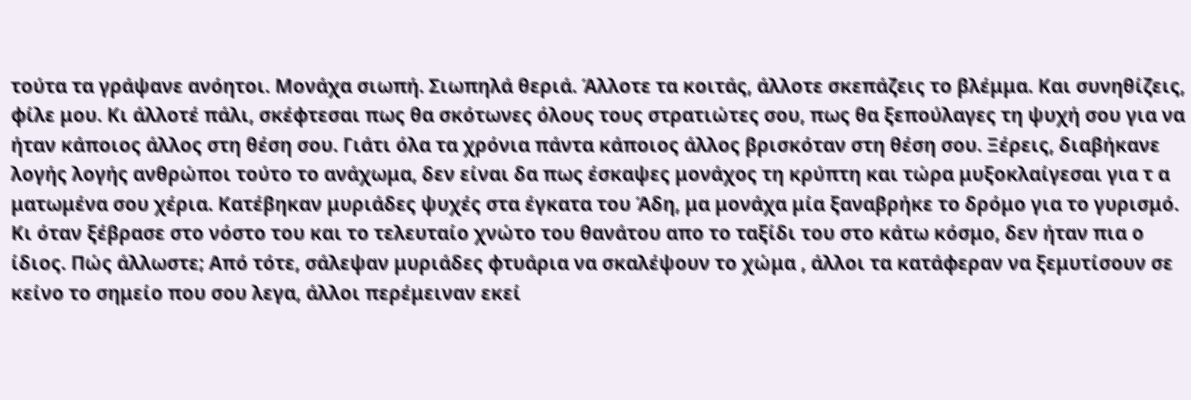τούτα τα γράψανε ανόητοι. Μονάχα σιωπή. Σιωπηλά θεριά. Άλλοτε τα κοιτάς, άλλοτε σκεπάζεις το βλέμμα. Και συνηθίζεις, φίλε μου. Κι άλλοτέ πάλι, σκέφτεσαι πως θα σκότωνες όλους τους στρατιώτες σου, πως θα ξεπούλαγες τη ψυχή σου για να ήταν κάποιος άλλος στη θέση σου. Γιάτι όλα τα χρόνια πάντα κάποιος άλλος βρισκόταν στη θέση σου. Ξέρεις, διαβήκανε λογής λογής ανθρώποι τούτο το ανάχωμα, δεν είναι δα πως έσκαψες μονάχος τη κρύπτη και τώρα μυξοκλαίγεσαι για τ α ματωμένα σου χέρια. Κατέβηκαν μυριάδες ψυχές στα έγκατα του Άδη, μα μονάχα μία ξαναβρήκε το δρόμο για το γυρισμό. Κι όταν ξέβρασε στο νόστο του και το τελευταίο χνώτο του θανάτου απο το ταξίδι του στο κάτω κόσμο, δεν ήταν πια ο ίδιος. Πώς άλλωστε; Από τότε, σάλεψαν μυριάδες φτυάρια να σκαλέψουν το χώμα , άλλοι τα κατάφεραν να ξεμυτίσουν σε κείνο το σημείο που σου λεγα, άλλοι περέμειναν εκεί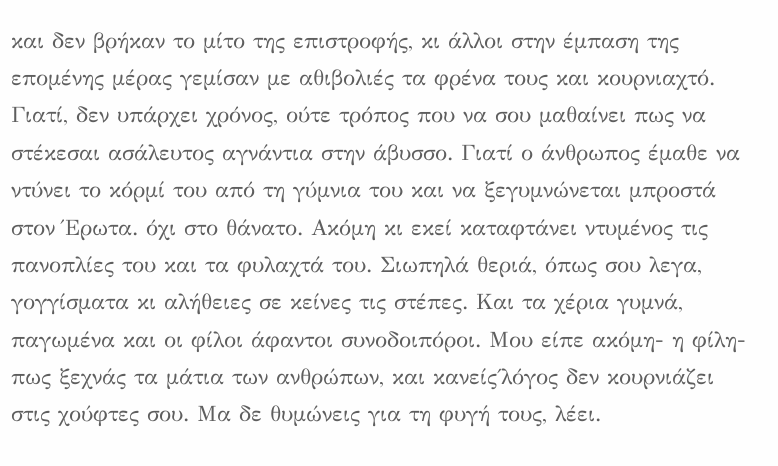και δεν βρήκαν το μίτο της επιστροφής, κι άλλοι στην έμπαση της επομένης μέρας γεμίσαν με αθιβολιές τα φρένα τους και κουρνιαχτό. Γιατί, δεν υπάρχει χρόνος, ούτε τρόπος που να σου μαθαίνει πως να στέκεσαι ασάλευτος αγνάντια στην άβυσσο. Γιατί ο άνθρωπος έμαθε να ντύνει το κόρμί του από τη γύμνια του και να ξεγυμνώνεται μπροστά στον Έρωτα. όχι στο θάνατο. Ακόμη κι εκεί καταφτάνει ντυμένος τις πανοπλίες του και τα φυλαχτά του. Σιωπηλά θεριά, όπως σου λεγα, γογγίσματα κι αλήθειες σε κείνες τις στέπες. Και τα χέρια γυμνά, παγωμένα και οι φίλοι άφαντοι συνοδοιπόροι. Μου είπε ακόμη- η φίλη- πως ξεχνάς τα μάτια των ανθρώπων, και κανείς΄λόγος δεν κουρνιάζει στις χούφτες σου. Μα δε θυμώνεις για τη φυγή τους, λέει.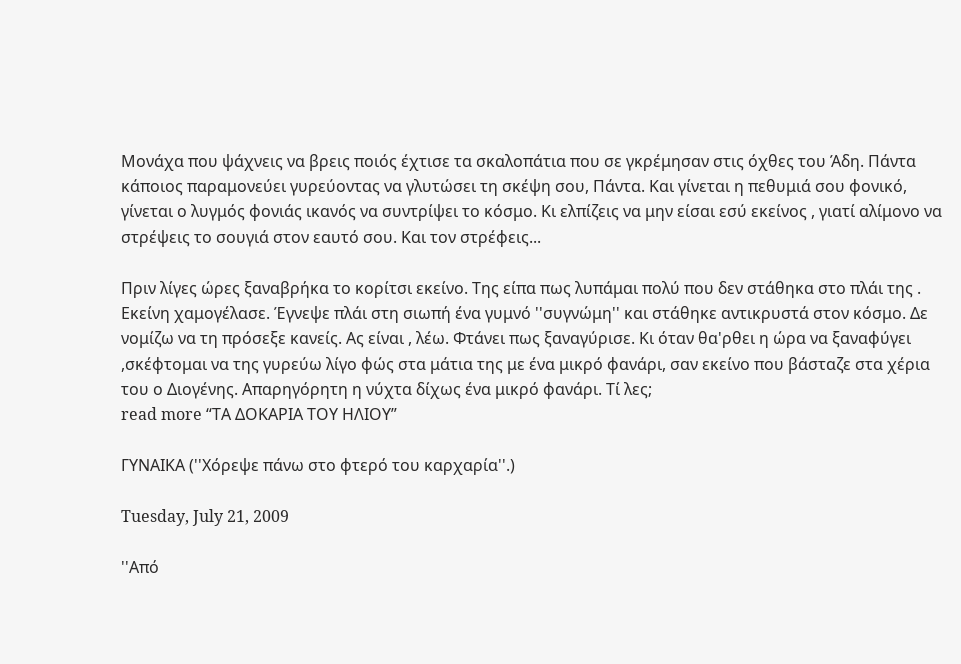Μονάχα που ψάχνεις να βρεις ποιός έχτισε τα σκαλοπάτια που σε γκρέμησαν στις όχθες του Άδη. Πάντα κάποιος παραμονεύει γυρεύοντας να γλυτώσει τη σκέψη σου, Πάντα. Και γίνεται η πεθυμιά σου φονικό, γίνεται ο λυγμός φονιάς ικανός να συντρίψει το κόσμο. Κι ελπίζεις να μην είσαι εσύ εκείνος , γιατί αλίμονο να στρέψεις το σουγιά στον εαυτό σου. Και τον στρέφεις...

Πριν λίγες ώρες ξαναβρήκα τo κορίτσι εκείνο. Της είπα πως λυπάμαι πολύ που δεν στάθηκα στο πλάι της . Εκείνη χαμογέλασε. Έγνεψε πλάι στη σιωπή ένα γυμνό ''συγνώμη'' και στάθηκε αντικρυστά στον κόσμο. Δε νομίζω να τη πρόσεξε κανείς. Ας είναι , λέω. Φτάνει πως ξαναγύρισε. Κι όταν θα'ρθει η ώρα να ξαναφύγει ,σκέφτομαι να της γυρεύω λίγο φώς στα μάτια της με ένα μικρό φανάρι, σαν εκείνο που βάσταζε στα χέρια του ο Διoγένης. Απαρηγόρητη η νύχτα δίχως ένα μικρό φανάρι. Τί λες;
read more “ΤΑ ΔΟΚΑΡΙΑ ΤΟΥ ΗΛΙΟΥ”

ΓΥΝΑΙΚΑ (''Χόρεψε πάνω στο φτερό του καρχαρία''.)

Tuesday, July 21, 2009

''Από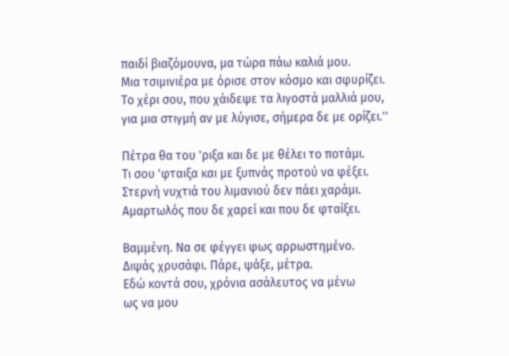παιδί βιαζόμουνα, μα τώρα πάω καλιά μου.
Μια τσιμινιέρα με όρισε στον κόσμο και σφυρίζει.
Το χέρι σου, που χάιδεψε τα λιγοστά μαλλιά μου,
για μια στιγμή αν με λύγισε, σήμερα δε με ορίζει.''

Πέτρα θα του 'ριξα και δε με θέλει το ποτάμι.
Τι σου 'φταιξα και με ξυπνάς προτού να φέξει.
Στερνή νυχτιά του λιμανιού δεν πάει χαράμι.
Αμαρτωλός που δε χαρεί και που δε φταίξει.

Βαμμένη. Να σε φέγγει φως αρρωστημένο.
Διψάς χρυσάφι. Πάρε, ψάξε, μέτρα.
Εδώ κοντά σου, χρόνια ασάλευτος να μένω
ως να μου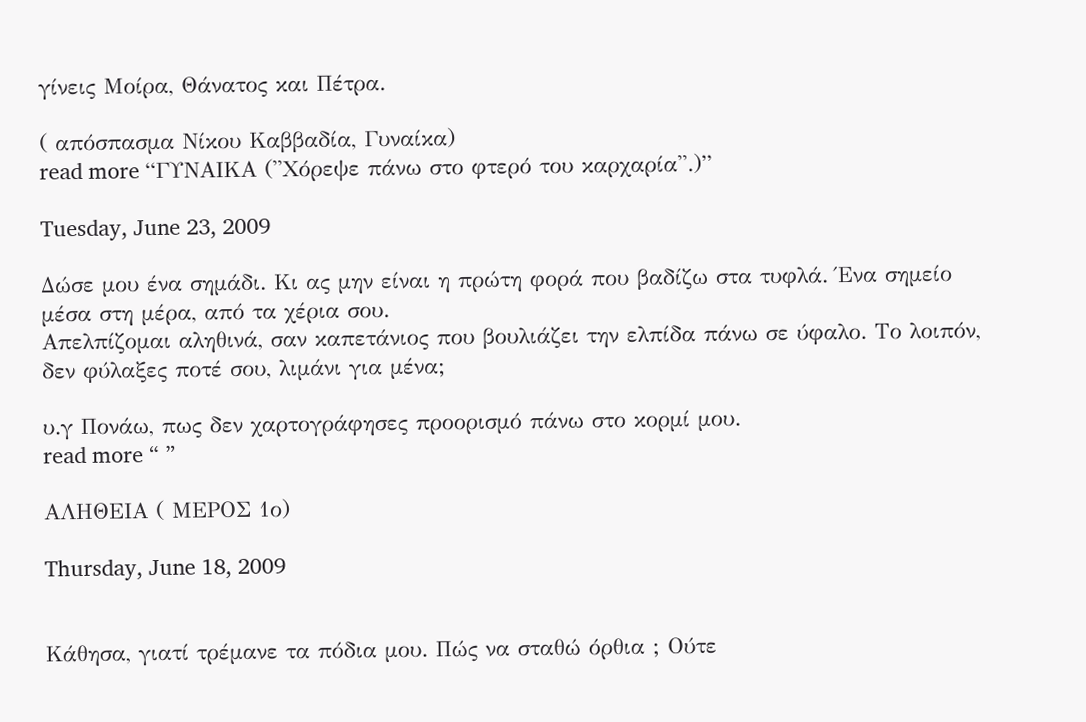γίνεις Μοίρα, Θάνατος και Πέτρα.

( απόσπασμα Νίκου Καββαδία, Γυναίκα)
read more “ΓΥΝΑΙΚΑ (''Χόρεψε πάνω στο φτερό του καρχαρία''.)”

Tuesday, June 23, 2009

Δώσε μου ένα σημάδι. Κι ας μην είναι η πρώτη φορά που βαδίζω στα τυφλά. Ένα σημείο μέσα στη μέρα, από τα χέρια σου.
Απελπίζομαι αληθινά, σαν καπετάνιος που βουλιάζει την ελπίδα πάνω σε ύφαλο. Το λοιπόν, δεν φύλαξες ποτέ σου, λιμάνι για μένα;

υ.γ Πονάω, πως δεν χαρτογράφησες προορισμό πάνω στο κορμί μου.
read more “ ”

ΑΛΗΘΕΙΑ ( ΜΕΡΟΣ 1ο)

Thursday, June 18, 2009


Κάθησα, γιατί τρέμανε τα πόδια μου. Πώς να σταθώ όρθια ; Ούτε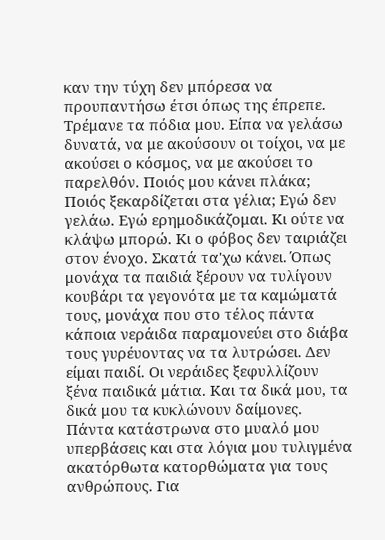καν την τύχη δεν μπόρεσα να προυπαντήσω έτσι όπως της έπρεπε. Τρέμανε τα πόδια μου. Είπα να γελάσω δυνατά, να με ακούσουν οι τοίχοι, να με ακούσει ο κόσμος, να με ακούσει το παρελθόν. Ποιός μου κάνει πλάκα; Ποιός ξεκαρδίζεται στα γέλια; Εγώ δεν γελάω. Εγώ ερημοδικάζομαι. Κι ούτε να κλάψω μπορώ. Κι ο φόβος δεν ταιριάζει στον ένοχο. Σκατά τα'χω κάνει. Όπως μονάχα τα παιδιά ξέρουν να τυλίγουν κουβάρι τα γεγονότα με τα καμώματά τους, μονάχα που στο τέλος πάντα κάποια νεράιδα παραμονεύει στο διάβα τους γυρέυοντας να τα λυτρώσει. Δεν είμαι παιδί. Οι νεράιδες ξεφυλλίζουν ξένα παιδικά μάτια. Και τα δικά μου, τα δικά μου τα κυκλώνουν δαίμονες.
Πάντα κατάστρωνα στο μυαλό μου υπερβάσεις και στα λόγια μου τυλιγμένα ακατόρθωτα κατορθώματα για τους ανθρώπους. Για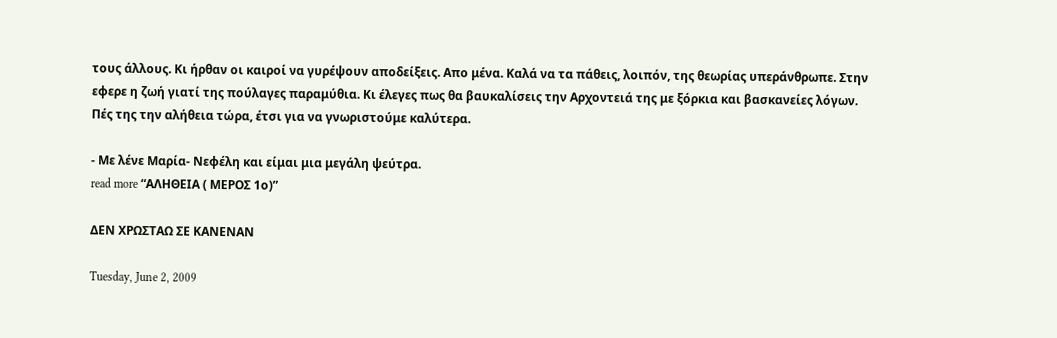τους άλλους. Κι ήρθαν οι καιροί να γυρέψουν αποδείξεις. Aπο μένα. Καλά να τα πάθεις, λοιπόν, της θεωρίας υπεράνθρωπε. Στην εφερε η ζωή γιατί της πούλαγες παραμύθια. Κι έλεγες πως θα βαυκαλίσεις την Αρχοντειά της με ξόρκια και βασκανείες λόγων.
Πές της την αλήθεια τώρα, έτσι για να γνωριστούμε καλύτερα.

- Με λένε Μαρία- Νεφέλη και είμαι μια μεγάλη ψεύτρα.
read more “ΑΛΗΘΕΙΑ ( ΜΕΡΟΣ 1ο)”

ΔΕΝ ΧΡΩΣΤΑΩ ΣΕ ΚΑΝΕΝΑΝ

Tuesday, June 2, 2009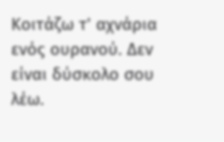Κοιτάζω τ' αχνάρια ενός ουρανού. Δεν είναι δύσκολο σου λέω.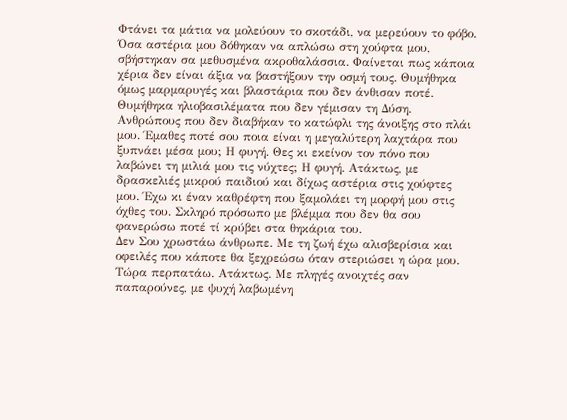Φτάνει τα μάτια να μολεύουν το σκοτάδι, να μερεύουν το φόβο. Όσα αστέρια μου δόθηκαν να απλώσω στη χούφτα μου, σβήστηκαν σα μεθυσμένα ακροθαλάσσια. Φαίνεται πως κάποια χέρια δεν είναι άξια να βαστήξουν την οσμή τους. Θυμήθηκα όμως μαρμαρυγές και βλαστάρια που δεν άνθισαν ποτέ. Θυμήθηκα ηλιοβασιλέματα που δεν γέμισαν τη Δύση. Ανθρώπους που δεν διαβήκαν το κατώφλι της άνοιξης στο πλάι μου. Έμαθες ποτέ σου ποια είναι η μεγαλύτερη λαχτάρα που ξυπνάει μέσα μου; Η φυγή. Θες κι εκείνον τον πόνο που λαβώνει τη μιλιά μου τις νύχτες; Η φυγή. Ατάκτως, με δρασκελιές μικρού παιδιού και δίχως αστέρια στις χούφτες μου. Έχω κι έναν καθρέφτη που ξαμολάει τη μορφή μου στις όχθες του. Σκληρό πρόσωπο με βλέμμα που δεν θα σου φανερώσω ποτέ τί κρύβει στα θηκάρια του.
Δεν Σου χρωστάω άνθρωπε. Με τη ζωή έχω αλισβερίσια και οφειλές που κάποτε θα ξεχρεώσω όταν στεριώσει η ώρα μου. Τώρα περπατάω. Ατάκτως. Με πληγές ανοιχτές σαν παπαρούνες, με ψυχή λαβωμένη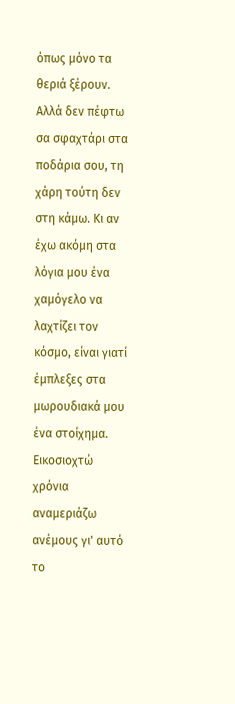όπως μόνο τα θεριά ξέρουν. Αλλά δεν πέφτω σα σφαχτάρι στα ποδάρια σου, τη χάρη τούτη δεν στη κάμω. Κι αν έχω ακόμη στα λόγια μου ένα χαμόγελο να λαχτίζει τον κόσμο, είναι γιατί έμπλεξες στα μωρουδιακά μου ένα στοίχημα. Εικοσιοχτώ χρόνια αναμεριάζω ανέμους γι' αυτό το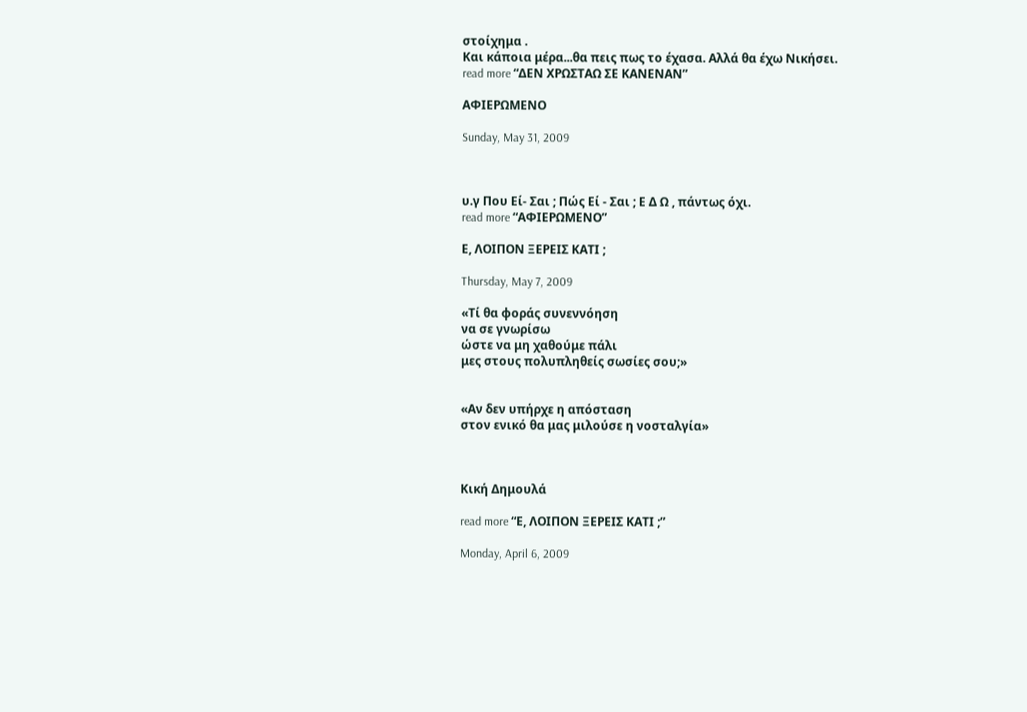στοίχημα .
Και κάποια μέρα...θα πεις πως το έχασα. Αλλά θα έχω Νικήσει.
read more “ΔΕΝ ΧΡΩΣΤΑΩ ΣΕ ΚΑΝΕΝΑΝ”

ΑΦΙΕΡΩΜΕΝΟ

Sunday, May 31, 2009



υ.γ Που Εί- Σαι ; Πώς Εί - Σαι ; Ε Δ Ω , πάντως όχι.
read more “ΑΦΙΕΡΩΜΕΝΟ”

Ε, ΛΟΙΠΟΝ ΞΕΡΕΙΣ ΚΑΤΙ ;

Thursday, May 7, 2009

«Τί θα φοράς συνεννόηση
να σε γνωρίσω
ώστε να μη χαθούμε πάλι
μες στους πολυπληθείς σωσίες σου;»


«Αν δεν υπήρχε η απόσταση
στον ενικό θα μας μιλούσε η νοσταλγία»



Κική Δημουλά

read more “Ε, ΛΟΙΠΟΝ ΞΕΡΕΙΣ ΚΑΤΙ ;”

Monday, April 6, 2009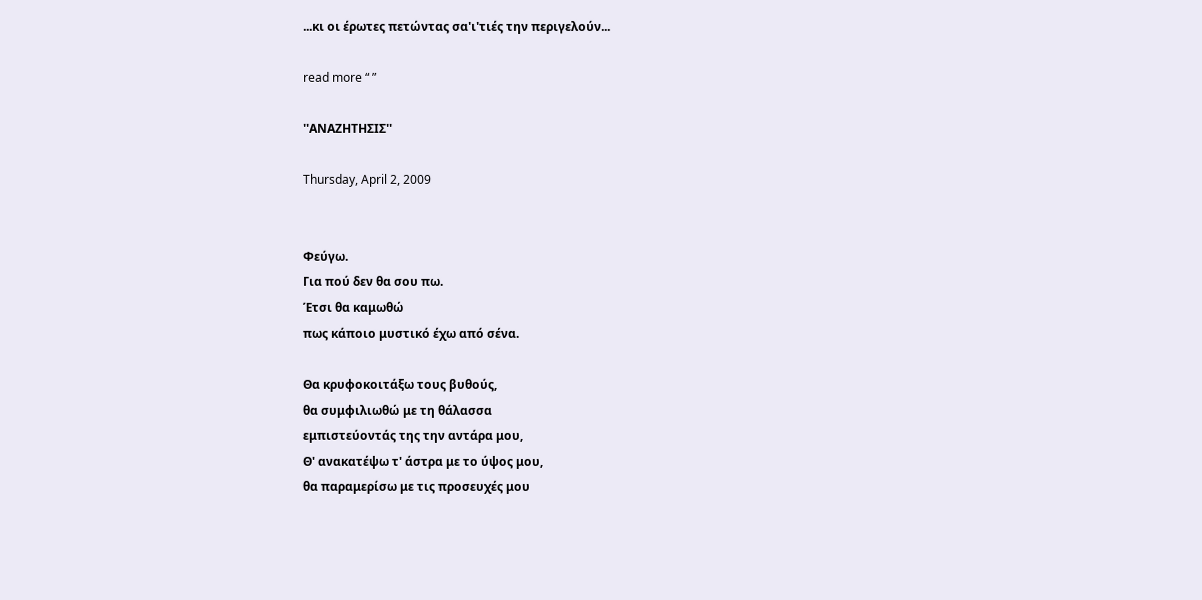...κι οι έρωτες πετώντας σα'ι'τιές την περιγελούν...

read more “ ”

''ΑΝΑΖΗΤΗΣΙΣ''

Thursday, April 2, 2009


Φεύγω.
Για πού δεν θα σου πω.
Έτσι θα καμωθώ
πως κάποιο μυστικό έχω από σένα.

Θα κρυφοκοιτάξω τους βυθούς,
θα συμφιλιωθώ με τη θάλασσα
εμπιστεύοντάς της την αντάρα μου,
Θ' ανακατέψω τ' άστρα με το ύψος μου,
θα παραμερίσω με τις προσευχές μου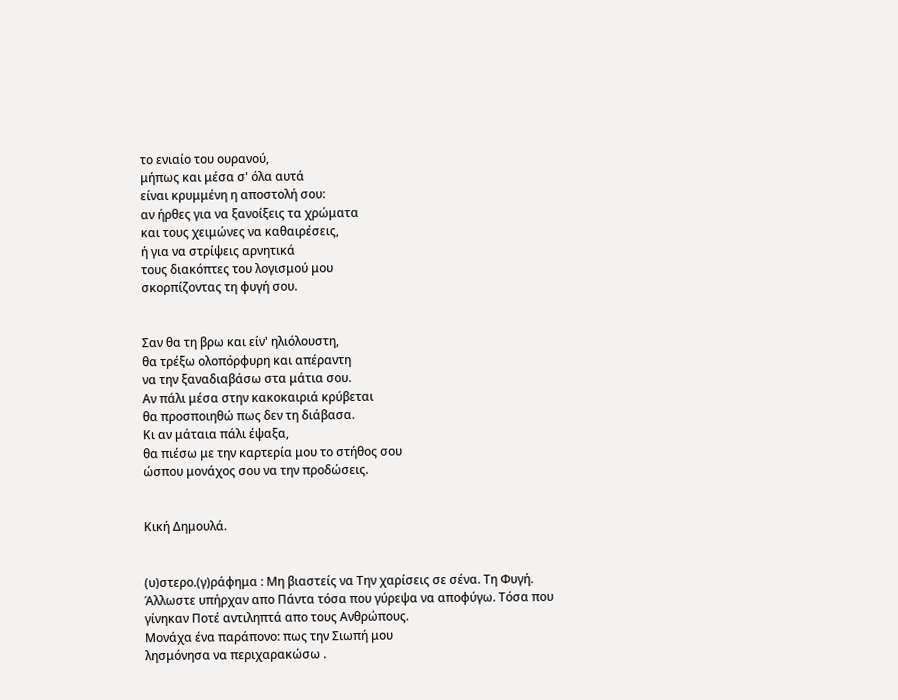το ενιαίο του ουρανού,
μήπως και μέσα σ' όλα αυτά
είναι κρυμμένη η αποστολή σου:
αν ήρθες για να ξανοίξεις τα χρώματα
και τους χειμώνες να καθαιρέσεις,
ή για να στρίψεις αρνητικά
τους διακόπτες του λογισμού μου
σκορπίζοντας τη φυγή σου.


Σαν θα τη βρω και είν' ηλιόλουστη,
θα τρέξω ολοπόρφυρη και απέραντη
να την ξαναδιαβάσω στα μάτια σου.
Αν πάλι μέσα στην κακοκαιριά κρύβεται
θα προσποιηθώ πως δεν τη διάβασα.
Κι αν μάταια πάλι έψαξα,
θα πιέσω με την καρτερία μου το στήθος σου
ώσπου μονάχος σου να την προδώσεις.


Κική Δημουλά.


(υ)στερο.(γ)ράφημα : Μη βιαστείς να Την χαρίσεις σε σένα. Τη Φυγή.
Άλλωστε υπήρχαν απο Πάντα τόσα που γύρεψα να αποφύγω. Τόσα που γίνηκαν Ποτέ αντιληπτά απο τους Ανθρώπους.
Μονάχα ένα παράπονο: πως την Σιωπή μου
λησμόνησα να περιχαρακώσω .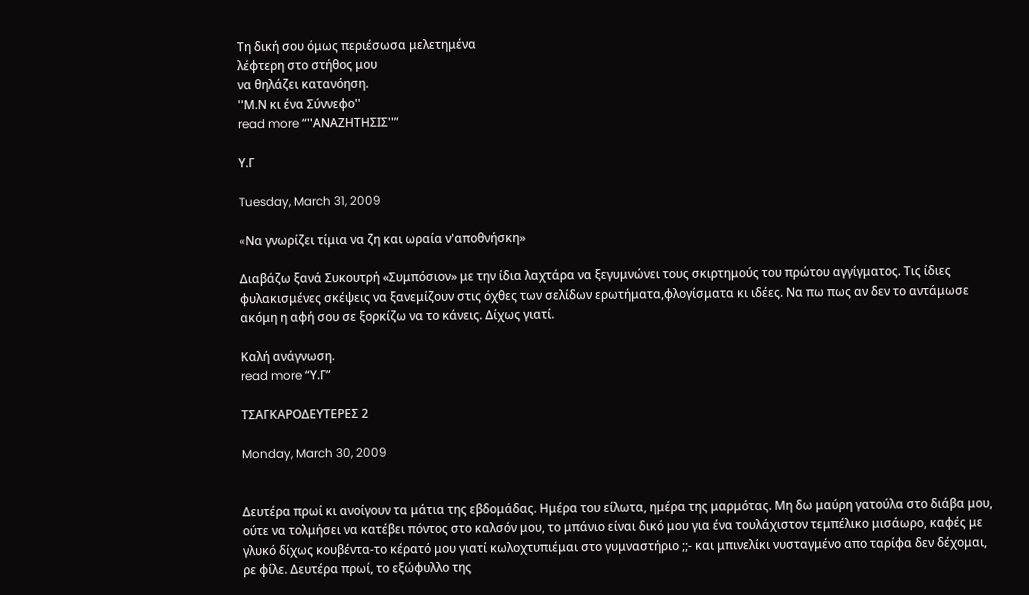Τη δική σου όμως περιέσωσα μελετημένα
λέφτερη στο στήθος μου
να θηλάζει κατανόηση.
''Μ.Ν κι ένα Σύννεφο''
read more “''ΑΝΑΖΗΤΗΣΙΣ''”

Υ.Γ

Tuesday, March 31, 2009

«Nα γνωρίζει τίμια να ζη και ωραία ν'αποθνήσκη»

Διαβάζω ξανά Συκουτρή «Συμπόσιον» με την ίδια λαχτάρα να ξεγυμνώνει τους σκιρτημούς του πρώτου αγγίγματος. Τις ίδιες φυλακισμένες σκέψεις να ξανεμίζουν στις όχθες των σελίδων ερωτήματα,φλογίσματα κι ιδέες. Να πω πως αν δεν το αντάμωσε ακόμη η αφή σου σε ξορκίζω να το κάνεις. Δίχως γιατί.

Καλή ανάγνωση.
read more “Υ.Γ”

ΤΣΑΓΚΑΡΟΔΕΥΤΕΡΕΣ 2

Monday, March 30, 2009


Δευτέρα πρωί κι ανοίγουν τα μάτια της εβδομάδας. Ημέρα του είλωτα, ημέρα της μαρμότας. Μη δω μαύρη γατούλα στο διάβα μου, ούτε να τολμήσει να κατέβει πόντος στο καλσόν μου, το μπάνιο είναι δικό μου για ένα τουλάχιστον τεμπέλικο μισάωρο, καφές με γλυκό δίχως κουβέντα-το κέρατό μου γιατί κωλοχτυπιέμαι στο γυμναστήριο ;;- και μπινελίκι νυσταγμένο απο ταρίφα δεν δέχομαι, ρε φίλε. Δευτέρα πρωί, το εξώφυλλο της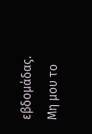εβδομάδας. Μη μου το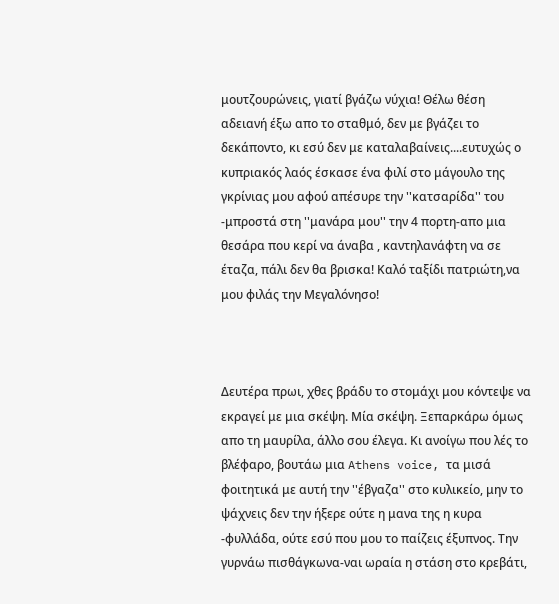μουτζουρώνεις, γιατί βγάζω νύχια! Θέλω θέση αδειανή έξω απο το σταθμό, δεν με βγάζει το δεκάποντο, κι εσύ δεν με καταλαβαίνεις....ευτυχώς ο κυπριακός λαός έσκασε ένα φιλί στο μάγουλο της γκρίνιας μου αφού απέσυρε την ''κατσαρίδα'' του -μπροστά στη ''μανάρα μου'' την 4 πορτη-απο μια θεσάρα που κερί να άναβα , καντηλανάφτη να σε έταζα, πάλι δεν θα βρισκα! Καλό ταξίδι πατριώτη,να μου φιλάς την Μεγαλόνησο!



Δευτέρα πρωι, χθες βράδυ το στομάχι μου κόντεψε να εκραγεί με μια σκέψη. Μία σκέψη. Ξεπαρκάρω όμως απο τη μαυρίλα, άλλο σου έλεγα. Κι ανοίγω που λές το βλέφαρο, βουτάω μια Athens voice, τα μισά φοιτητικά με αυτή την ''έβγαζα'' στο κυλικείο, μην το ψάχνεις δεν την ήξερε ούτε η μανα της η κυρα -φυλλάδα, ούτε εσύ που μου το παίζεις έξυπνος. Την γυρνάω πισθάγκωνα-ναι ωραία η στάση στο κρεβάτι,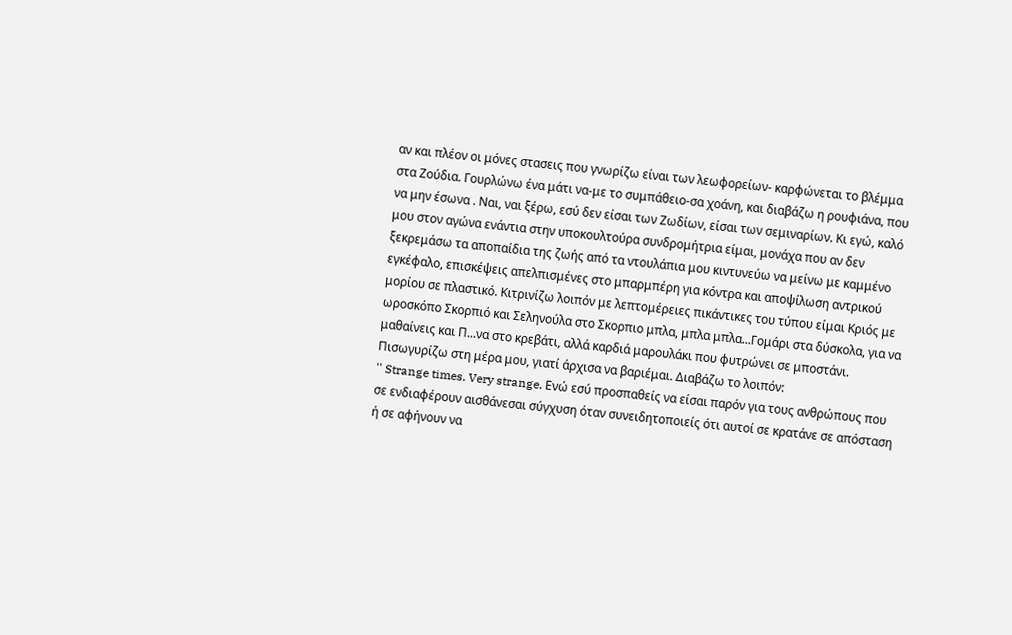αν και πλέον οι μόνες στασεις που γνωρίζω είναι των λεωφορείων- καρφώνεται το βλέμμα στα Ζούδια. Γουρλώνω ένα μάτι να-με το συμπάθειο-σα χοάνη, και διαβάζω η ρουφιάνα, που να μην έσωνα . Ναι, ναι ξέρω, εσύ δεν είσαι των Ζωδίων, είσαι των σεμιναρίων. Κι εγώ, καλό μου στον αγώνα ενάντια στην υποκουλτούρα συνδρομήτρια είμαι, μονάχα που αν δεν ξεκρεμάσω τα αποπαίδια της ζωής από τα ντουλάπια μου κιντυνεύω να μείνω με καμμένο εγκέφαλο, επισκέψεις απελπισμένες στο μπαρμπέρη για κόντρα και αποψίλωση αντρικού μορίου σε πλαστικό. Κιτρινίζω λοιπόν με λεπτομέρειες πικάντικες του τύπου είμαι Κριός με ωροσκόπο Σκορπιό και Σεληνούλα στο Σκορπιο μπλα, μπλα μπλα...Γομάρι στα δύσκολα, για να μαθαίνεις και Π...να στο κρεβάτι, αλλά καρδιά μαρουλάκι που φυτρώνει σε μποστάνι. Πισωγυρίζω στη μέρα μου, γιατί άρχισα να βαριέμαι. Διαβάζω το λοιπόν:
'' Strange times. Very strange. Ενώ εσύ προσπαθείς να είσαι παρόν για τους ανθρώπους που σε ενδιαφέρουν αισθάνεσαι σύγχυση όταν συνειδητοποιείς ότι αυτοί σε κρατάνε σε απόσταση ή σε αφήνουν να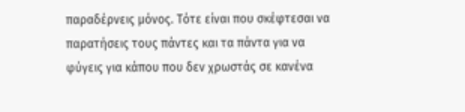παραδέρνεις μόνος. Τότε είναι που σκέφτεσαι να παρατήσεις τους πάντες και τα πάντα για να φύγεις για κάπου που δεν χρωστάς σε κανένα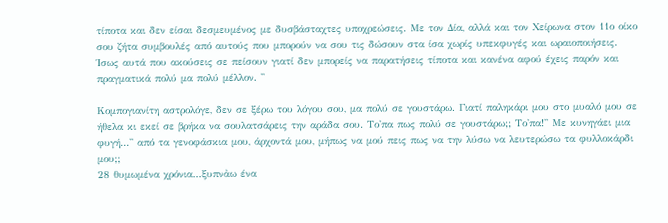τίποτα και δεν είσαι δεσμευμένος με δυσβάσταχτες υποχρεώσεις. Με τον Δία, αλλά και τον Χείρωνα στον 11ο οίκο σου ζήτα συμβουλές από αυτούς που μπορούν να σου τις δώσουν στα ίσα χωρίς υπεκφυγές και ωραιοποιήσεις. Ίσως αυτά που ακούσεις σε πείσουν γιατί δεν μπορείς να παρατήσεις τίποτα και κανένα αφού έχεις παρόν και πραγματικά πολύ μα πολύ μέλλον. ''

Κομπογιανίτη αστρολόγε, δεν σε ξέρω του λόγου σου, μα πολύ σε γουστάρω. Γιατί παληκάρι μου στο μυαλό μου σε ήθελα κι εκεί σε βρήκα να σουλατσάρεις την αράδα σου. Το'πα πως πολύ σε γουστάρω;; Το'πα!'' Με κυνηγάει μια φυγή...'' από τα γενοφάσκια μου, άρχοντά μου, μήπως να μού πεις πως να την λύσω να λευτερώσω τα φυλλοκάρδι μου;;
28 θυμωμένα χρόνια...ξυπνἀω ένα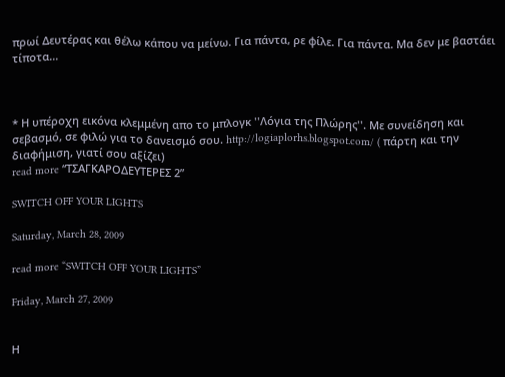πρωί Δευτέρας και θέλω κάπου να μείνω. Για πάντα, ρε φίλε. Για πάντα. Μα δεν με βαστάει τίποτα...



* Η υπέροχη εικόνα κλεμμένη απο το μπλογκ ''Λόγια της Πλώρης''. Με συνείδηση και σεβασμό, σε φιλώ για το δανεισμό σου. http://logiaplorhs.blogspot.com/ ( πάρτη και την διαφήμιση, γιατί σου αξίζει)
read more “ΤΣΑΓΚΑΡΟΔΕΥΤΕΡΕΣ 2”

SWITCH OFF YOUR LIGHTS

Saturday, March 28, 2009

read more “SWITCH OFF YOUR LIGHTS”

Friday, March 27, 2009


Η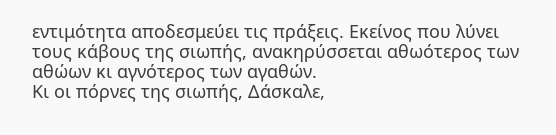εντιμότητα αποδεσμεύει τις πράξεις. Εκείνος που λύνει τους κάβους της σιωπής, ανακηρύσσεται αθωότερος των αθώων κι αγνότερος των αγαθών.
Κι οι πόρνες της σιωπής, Δάσκαλε,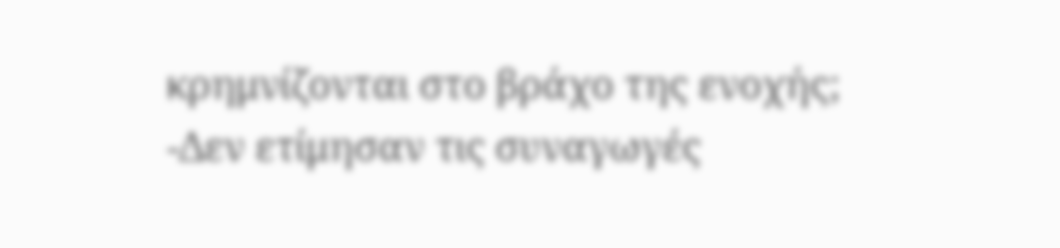κρημνίζονται στο βράχο της ενοχής;
-Δεν ετίμησαν τις συναγωγές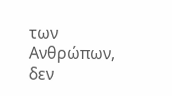των Ανθρώπων, δεν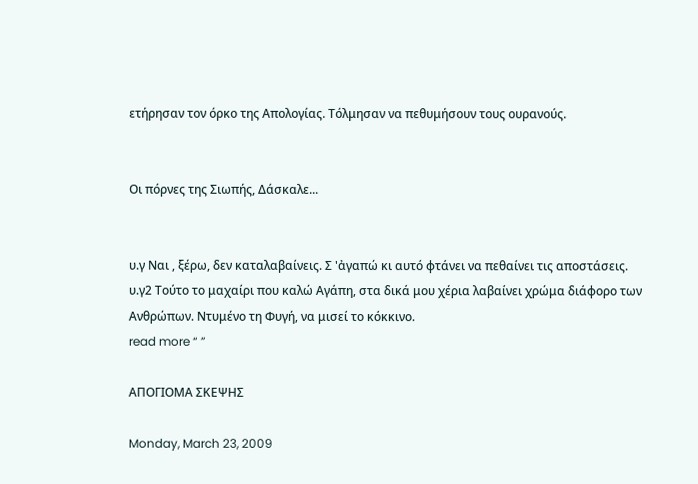ετήρησαν τον όρκο της Απολογίας. Τόλμησαν να πεθυμήσουν τους ουρανούς.


Οι πόρνες της Σιωπής, Δάσκαλε...


υ.γ Ναι , ξέρω, δεν καταλαβαίνεις. Σ 'ἀγαπώ κι αυτό φτάνει να πεθαίνει τις αποστάσεις.
υ.γ2 Τούτο το μαχαίρι που καλώ Αγάπη, στα δικά μου χέρια λαβαίνει χρώμα διάφορο των Ανθρώπων. Ντυμένο τη Φυγή, να μισεί το κόκκινο.
read more “ ”

ΑΠΟΓΙΟΜΑ ΣΚΕΨΗΣ

Monday, March 23, 2009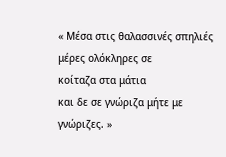« Μέσα στις θαλασσινές σπηλιές
μέρες ολόκληρες σε
κοίταζα στα μάτια
και δε σε γνώριζα μήτε με
γνώριζες. »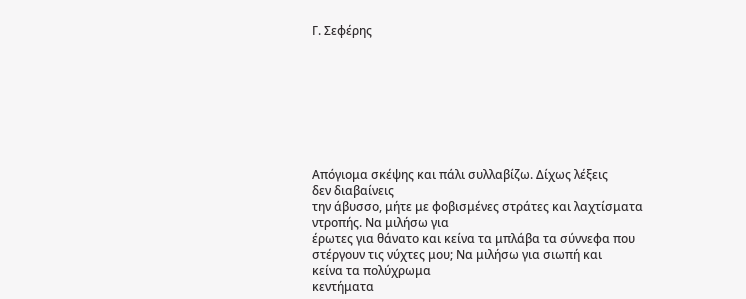Γ. Σεφέρης








Απόγιομα σκέψης και πάλι συλλαβίζω. Δίχως λέξεις
δεν διαβαίνεις
την άβυσσο, μήτε με φοβισμένες στράτες και λαχτίσματα
ντροπής. Να μιλήσω για
έρωτες για θάνατο και κείνα τα μπλάβα τα σύννεφα που
στέργουν τις νύχτες μου; Να μιλήσω για σιωπή και
κείνα τα πολύχρωμα
κεντήματα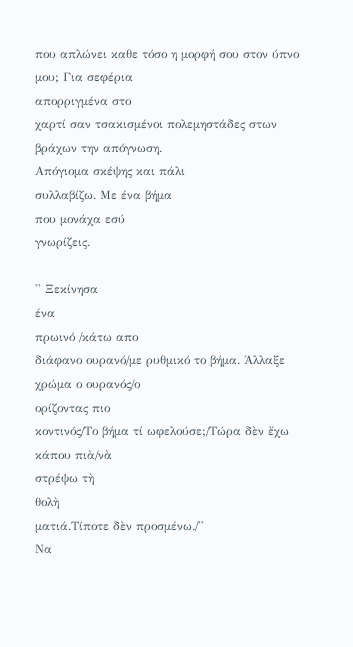που απλώνει καθε τόσο η μορφή σου στον ύπνο
μου; Για σεφέρια
απορριγμένα στο
χαρτί σαν τσακισμένοι πολεμηστάδες στων
βράχων την απόγνωση.
Απόγιομα σκέψης και πάλι
συλλαβίζω. Με ένα βήμα
που μονάχα εσύ
γνωρίζεις.

'' Ξεκίνησα
ένα
πρωινό /κάτω απο
διάφανο ουρανό/με ρυθμικό το βήμα. Άλλαξε χρώμα ο ουρανός/ο
ορίζοντας πιο
κοντινός/Το βήμα τί ωφελούσε;/Τώρα δὲν ἔχω κάπου πιὰ/νὰ
στρέψω τὴ
θολὴ
ματιά.Τίποτε δὲν προσμένω./''
Να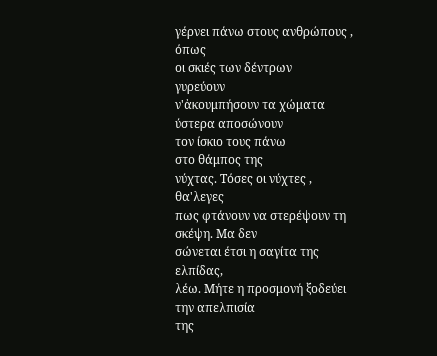γέρνει πάνω στους ανθρώπους , όπως
οι σκιές των δέντρων
γυρεύουν
ν'ἀκουμπήσουν τα χώματα ύστερα αποσώνουν
τον ίσκιο τους πάνω
στο θάμπος της
νύχτας. Τόσες οι νύχτες , θα'λεγες
πως φτάνουν να στερέψουν τη σκέψη. Μα δεν
σώνεται έτσι η σαγίτα της ελπίδας,
λέω. Μήτε η προσμονή ξοδεύει την απελπισία
της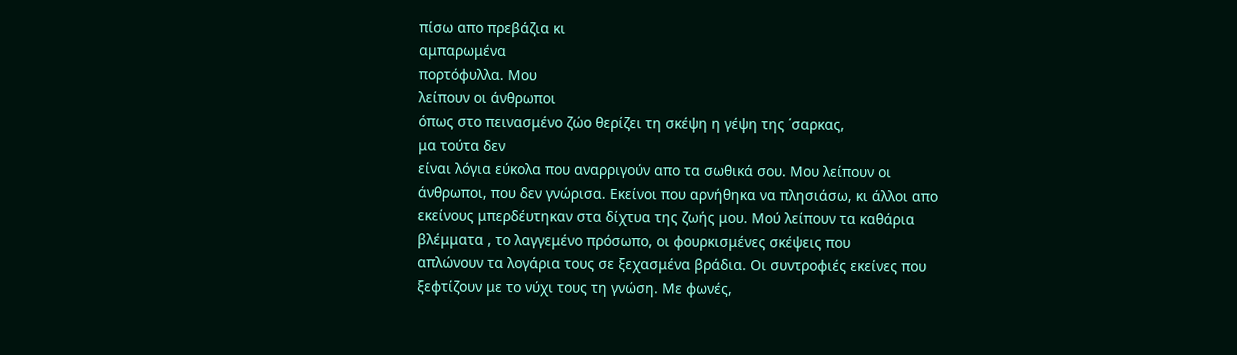πίσω απο πρεβάζια κι
αμπαρωμένα
πορτόφυλλα. Μου
λείπουν οι άνθρωποι
όπως στο πεινασμένο ζώο θερίζει τη σκέψη η γέψη της ΄σαρκας,
μα τούτα δεν
είναι λόγια εύκολα που αναρριγούν απο τα σωθικά σου. Μου λείπουν οι
άνθρωποι, που δεν γνώρισα. Εκείνοι που αρνήθηκα να πλησιάσω, κι άλλοι απο
εκείνους μπερδέυτηκαν στα δίχτυα της ζωής μου. Μού λείπουν τα καθάρια
βλέμματα , το λαγγεμένο πρόσωπο, οι φουρκισμένες σκέψεις που
απλώνουν τα λογάρια τους σε ξεχασμένα βράδια. Οι συντροφιές εκείνες που
ξεφτίζουν με το νύχι τους τη γνώση. Με φωνές,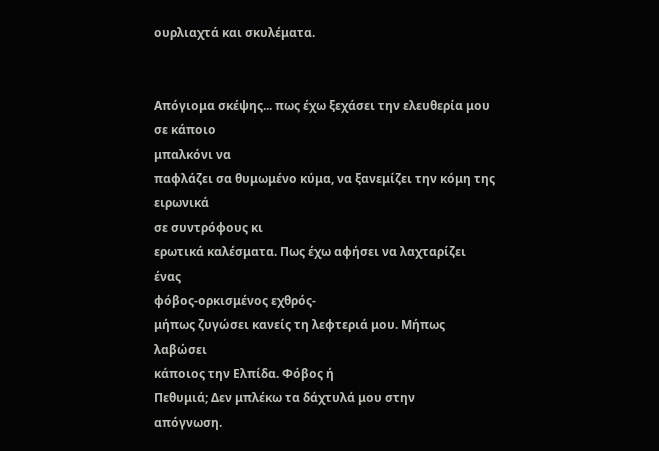ουρλιαχτά και σκυλέματα.


Απόγιομα σκέψης... πως έχω ξεχάσει την ελευθερία μου σε κάποιο
μπαλκόνι να
παφλάζει σα θυμωμένο κύμα, να ξανεμίζει την κόμη της ειρωνικά
σε συντρόφους κι
ερωτικά καλέσματα. Πως έχω αφήσει να λαχταρίζει ένας
φόβος-ορκισμένος εχθρός-
μήπως ζυγώσει κανείς τη λεφτεριά μου. Μήπως λαβώσει
κάποιος την Ελπίδα. Φόβος ή
Πεθυμιά; Δεν μπλέκω τα δάχτυλά μου στην
απόγνωση.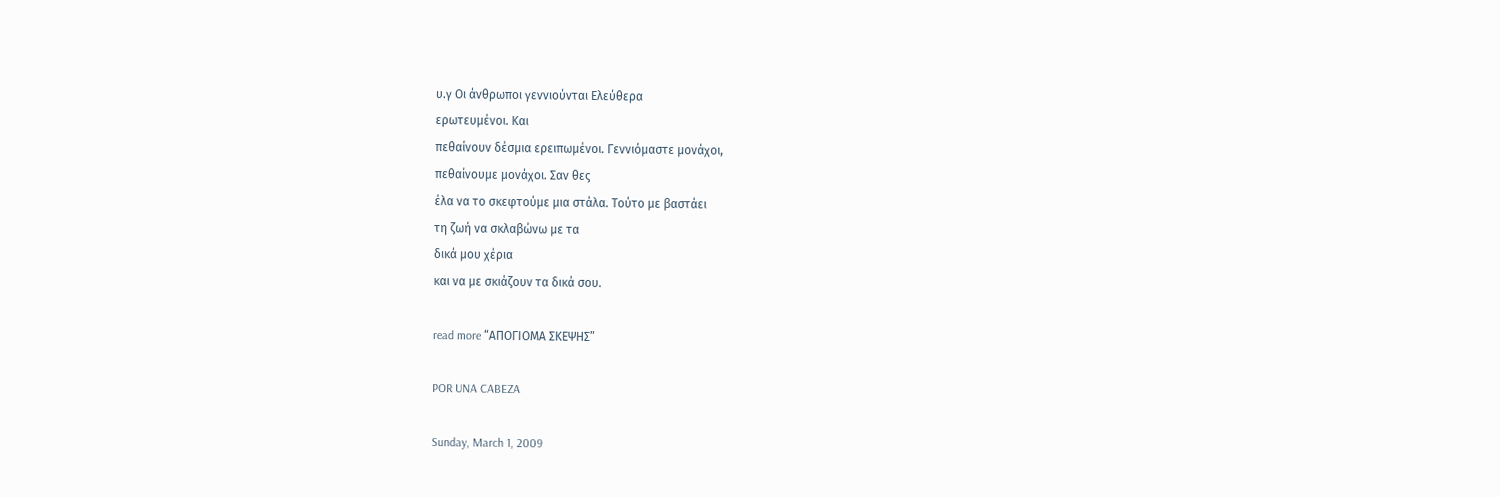υ.γ Οι άνθρωποι γεννιούνται Ελεύθερα
ερωτευμένοι. Και
πεθαίνουν δέσμια ερειπωμένοι. Γεννιόμαστε μονάχοι,
πεθαίνουμε μονάχοι. Σαν θες
έλα να το σκεφτούμε μια στάλα. Τούτο με βαστάει
τη ζωή να σκλαβώνω με τα
δικά μου χέρια
και να με σκιάζουν τα δικά σου.

read more “ΑΠΟΓΙΟΜΑ ΣΚΕΨΗΣ”

POR UNA CABEZA

Sunday, March 1, 2009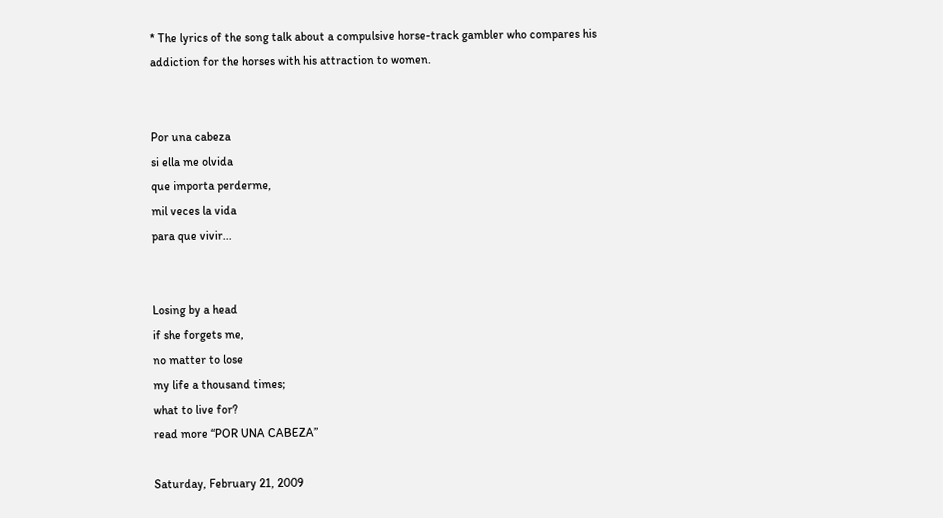* The lyrics of the song talk about a compulsive horse-track gambler who compares his addiction for the horses with his attraction to women.


Por una cabeza
si ella me olvida
que importa perderme,
mil veces la vida
para que vivir...


Losing by a head
if she forgets me,
no matter to lose
my life a thousand times;
what to live for?
read more “POR UNA CABEZA”

Saturday, February 21, 2009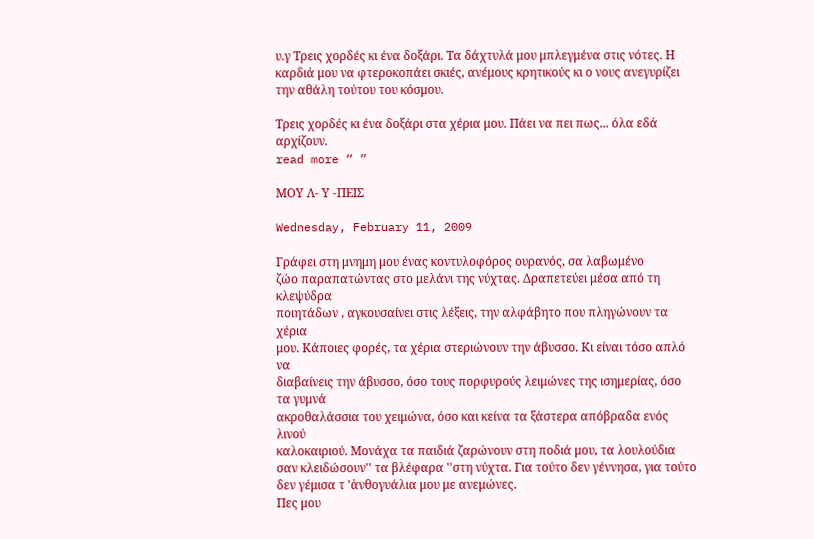υ.γ Τρεις χορδές κι ένα δοξάρι. Τα δάχτυλά μου μπλεγμένα στις νότες. Η καρδιά μου να φτεροκοπάει σκιές, ανέμους κρητικούς κι ο νους ανεγυρίζει την αθάλη τούτου του κόσμου.

Τρεις χορδές κι ένα δοξάρι στα χέρια μου. Πάει να πει πως... όλα εδά αρχίζουν.
read more “ ”

ΜΟΥ Λ- Υ -ΠΕΙΣ

Wednesday, February 11, 2009

Γράφει στη μνημη μου ένας κοντυλοφόρος ουρανός, σα λαβωμένο
ζώο παραπατώντας στο μελάνι της νύχτας. Δραπετεύει μέσα από τη κλεψύδρα
ποιητάδων , αγκουσαίνει στις λέξεις, την αλφάβητο που πληγώνουν τα χέρια
μου. Κάποιες φορές, τα χέρια στεριώνουν την άβυσσο. Κι είναι τόσο απλό να
διαβαίνεις την άβυσσο, όσο τους πορφυρούς λειμώνες της ισημερίας, όσο τα γυμνά
ακροθαλάσσια του χειμώνα, όσο και κείνα τα ξάστερα απόβραδα ενός λινού
καλοκαιριού. Μονάχα τα παιδιά ζαρώνουν στη ποδιά μου, τα λουλούδια
σαν κλειδώσουν'' τα βλέφαρα ''στη νύχτα. Για τούτο δεν γέννησα, για τούτο
δεν γέμισα τ 'ἀνθογυάλια μου με ανεμώνες.
Πες μου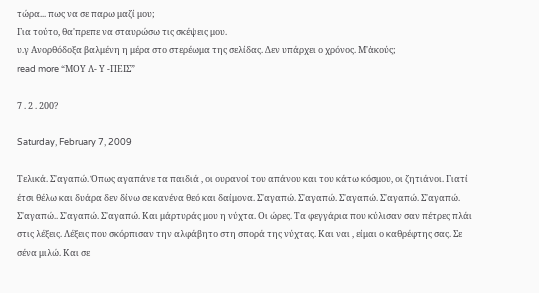τώρα... πως να σε παρω μαζί μου;
Για τούτο, θα'πρεπε να σταυρώσω τις σκέψεις μου.
υ.γ Ανορθόδοξα βαλμένη η μέρα στο στερέωμα της σελίδας. Δεν υπάρχει ο χρόνος. Μ'ἀκούς;
read more “ΜΟΥ Λ- Υ -ΠΕΙΣ”

7 . 2 . 200?

Saturday, February 7, 2009

Τελικά. Σ'αγαπώ. Όπως αγαπάνε τα παιδιά , οι ουρανοί του απάνου και του κάτω κόσμου, οι ζητιάνοι. Γιατί έτσι θέλω και δυάρα δεν δίνω σε κανένα θεό και δαίμονα. Σ'αγαπώ. Σ'αγαπώ. Σ'αγαπώ. Σ'αγαπώ. Σ'αγαπώ. Σ'αγαπώ.. Σ'αγαπώ. Σ'αγαπώ. Και μάρτυράς μου η νύχτα. Οι ώρες. Τα φεγγάρια που κύλισαν σαν πέτρες πλάι στις λέξεις. Λέξεις που σκόρπισαν την αλφάβητο στη σπορά της νύχτας. Και ναι , είμαι ο καθρέφτης σας. Σε σένα μιλώ. Και σε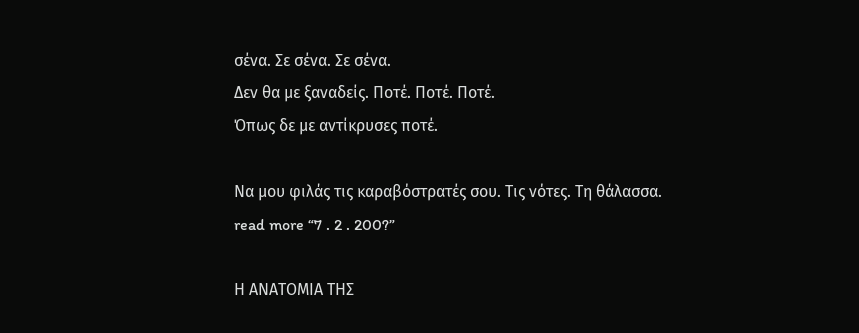σένα. Σε σένα. Σε σένα.
Δεν θα με ξαναδείς. Ποτέ. Ποτέ. Ποτέ.
Όπως δε με αντίκρυσες ποτέ.

Να μου φιλάς τις καραβόστρατές σου. Τις νότες. Τη θάλασσα.
read more “7 . 2 . 200?”

Η ΑΝΑΤΟΜΙΑ ΤΗΣ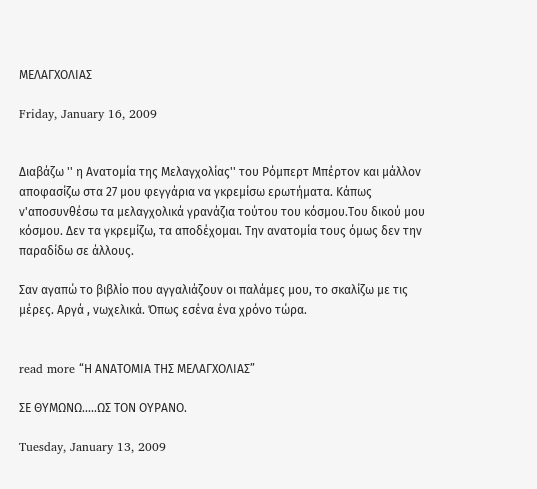ΜΕΛΑΓΧΟΛΙΑΣ

Friday, January 16, 2009


Διαβάζω '' η Ανατομία της Μελαγχολίας'' του Ρόμπερτ Μπέρτον και μάλλον αποφασίζω στα 27 μου φεγγάρια να γκρεμίσω ερωτήματα. Κάπως ν'αποσυνθέσω τα μελαγχολικά γρανάζια τούτου του κόσμου.Του δικού μου κόσμου. Δεν τα γκρεμίζω, τα αποδέχομαι. Την ανατομία τους όμως δεν την παραδίδω σε άλλους.

Σαν αγαπώ το βιβλίο που αγγαλιάζουν οι παλάμες μου, το σκαλίζω με τις μέρες. Αργά , νωχελικά. Όπως εσένα ένα χρόνο τώρα.


read more “Η ΑΝΑΤΟΜΙΑ ΤΗΣ ΜΕΛΑΓΧΟΛΙΑΣ”

ΣΕ ΘΥΜΩΝΩ.....ΩΣ ΤΟΝ ΟΥΡΑΝΟ.

Tuesday, January 13, 2009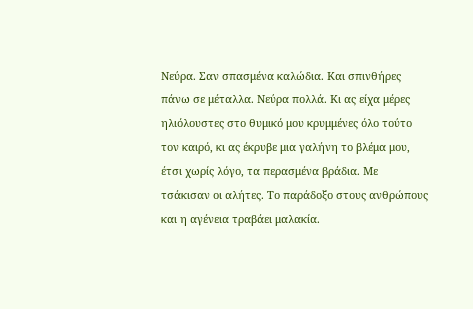Νεύρα. Σαν σπασμένα καλώδια. Και σπινθήρες πάνω σε μέταλλα. Νεύρα πολλά. Κι ας είχα μέρες ηλιόλουστες στο θυμικό μου κρυμμένες όλο τούτο τον καιρό, κι ας έκρυβε μια γαλήνη το βλέμα μου, έτσι χωρίς λόγο, τα περασμένα βράδια. Με τσάκισαν οι αλήτες. Το παράδοξο στους ανθρώπους και η αγένεια τραβάει μαλακία.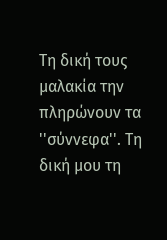Τη δική τους μαλακία την πληρώνουν τα ''σύννεφα''. Τη δική μου τη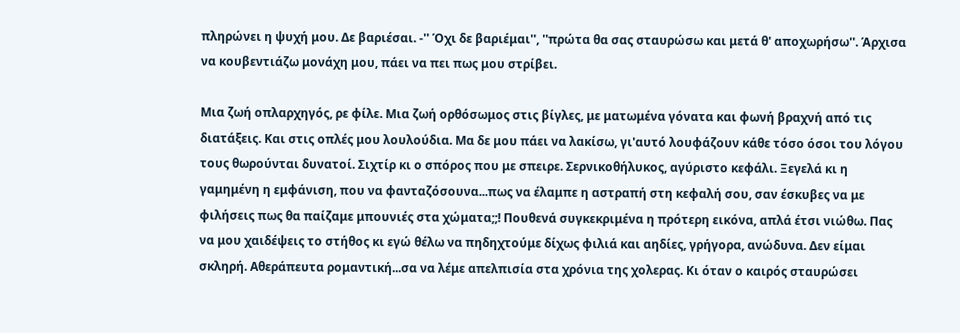πληρώνει η ψυχή μου. Δε βαριέσαι. -'' Όχι δε βαριέμαι'', ''πρώτα θα σας σταυρώσω και μετά θ' αποχωρήσω''. Άρχισα να κουβεντιάζω μονάχη μου, πάει να πει πως μου στρίβει.

Μια ζωή οπλαρχηγός, ρε φίλε. Μια ζωή ορθόσωμος στις βίγλες, με ματωμένα γόνατα και φωνή βραχνή από τις διατάξεις. Και στις οπλές μου λουλούδια. Μα δε μου πάει να λακίσω, γι'αυτό λουφάζουν κάθε τόσο όσοι του λόγου τους θωρούνται δυνατοί. Σιχτίρ κι ο σπόρος που με σπειρε. Σερνικοθήλυκος, αγύριστο κεφάλι. Ξεγελά κι η γαμημένη η εμφάνιση, που να φανταζόσουνα...πως να έλαμπε η αστραπή στη κεφαλή σου, σαν έσκυβες να με φιλήσεις πως θα παίζαμε μπουνιές στα χώματα;;! Πουθενά συγκεκριμένα η πρότερη εικόνα, απλά έτσι νιώθω. Πας να μου χαιδέψεις το στήθος κι εγώ θέλω να πηδηχτούμε δίχως φιλιά και αηδίες, γρήγορα, ανώδυνα. Δεν είμαι σκληρή. Αθεράπευτα ρομαντική...σα να λέμε απελπισία στα χρόνια της χολερας. Κι όταν ο καιρός σταυρώσει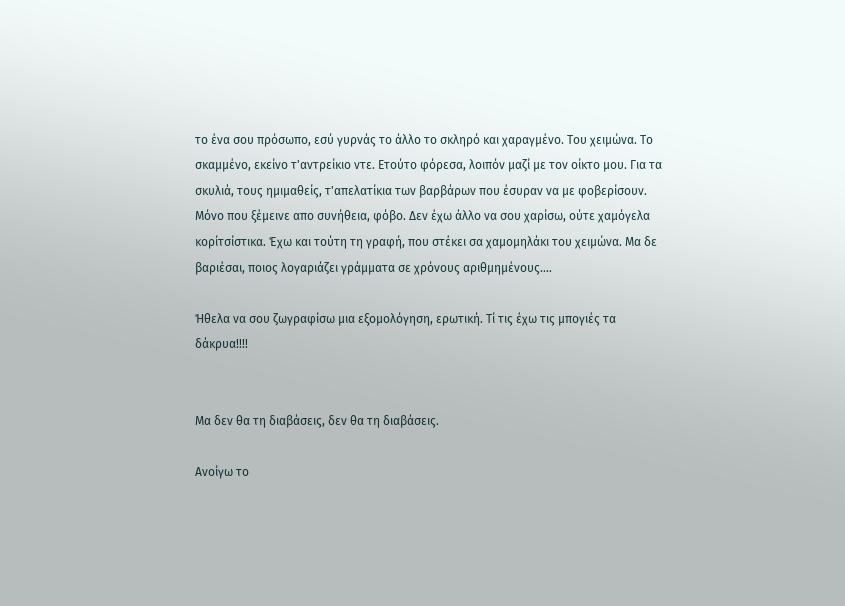το ένα σου πρόσωπο, εσύ γυρνάς το άλλο το σκληρό και χαραγμένο. Του χειμώνα. Το σκαμμένο, εκείνο τ'αντρείκιο ντε. Ετούτο φόρεσα, λοιπόν μαζί με τον οίκτο μου. Για τα σκυλιά, τους ημιμαθείς, τ'απελατίκια των βαρβάρων που έσυραν να με φοβερίσουν. Μόνο που ξέμεινε απο συνήθεια, φόβο. Δεν έχω άλλο να σου χαρίσω, ούτε χαμόγελα κορίτσίστικα. Έχω και τούτη τη γραφή, που στέκει σα χαμομηλάκι του χειμώνα. Μα δε βαριέσαι, ποιος λογαριάζει γράμματα σε χρόνους αριθμημένους....

Ήθελα να σου ζωγραφίσω μια εξομολόγηση, ερωτική. Τί τις έχω τις μπογιές τα δάκρυα!!!!


Μα δεν θα τη διαβάσεις, δεν θα τη διαβάσεις.

Ανοίγω το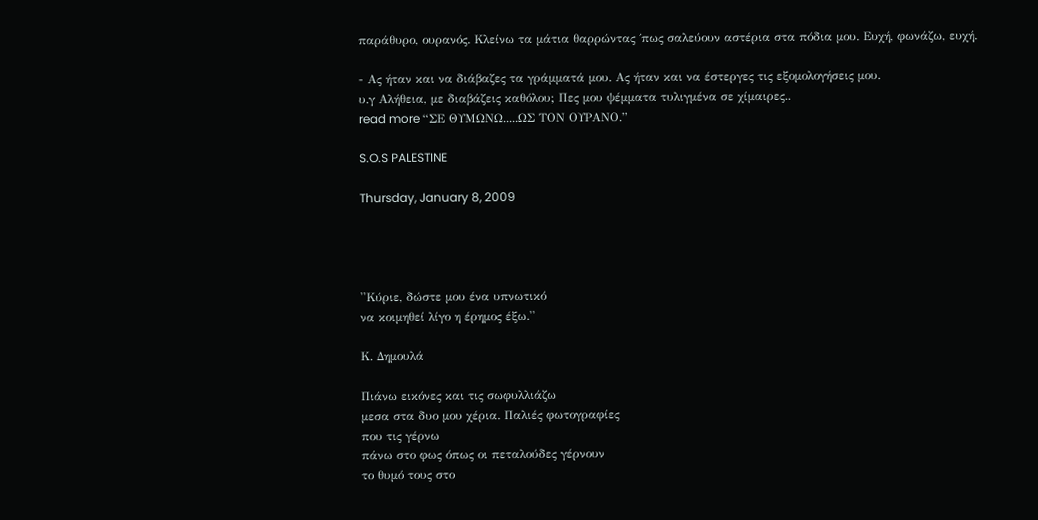παράθυρο, ουρανός. Κλείνω τα μάτια θαρρώντας ΄πως σαλεύουν αστέρια στα πόδια μου. Ευχή, φωνάζω, ευχή.

- Ας ήταν και να διάβαζες τα γράμματά μου. Ας ήταν και να έστεργες τις εξομολογήσεις μου.
υ.γ Αλήθεια, με διαβάζεις καθόλου; Πες μου ψέμματα τυλιγμένα σε χίμαιρες..
read more “ΣΕ ΘΥΜΩΝΩ.....ΩΣ ΤΟΝ ΟΥΡΑΝΟ.”

S.O.S PALESTINE

Thursday, January 8, 2009




''Κύριε, δώστε μου ένα υπνωτικό
να κοιμηθεί λίγο η έρημος έξω.''

Κ. Δημουλά

Πιάνω εικόνες και τις σωφυλλιάζω
μεσα στα δυο μου χέρια. Παλιές φωτογραφίες
που τις γέρνω
πάνω στο φως όπως οι πεταλούδες γέρνουν
το θυμό τους στο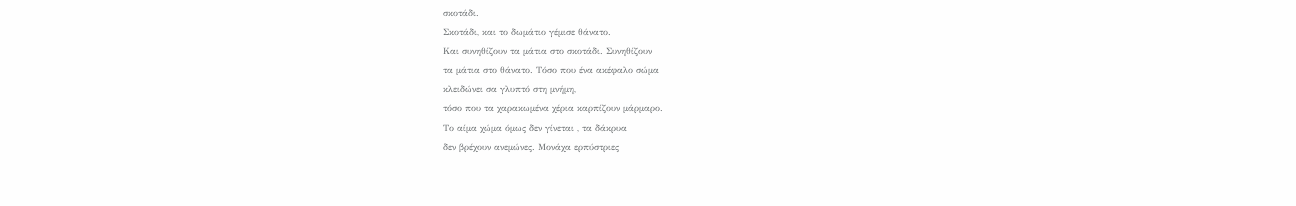σκοτάδι.
Σκοτάδι, και το δωμάτιο γέμισε θάνατο.
Και συνηθίζουν τα μάτια στο σκοτάδι. Συνηθίζουν
τα μάτια στο θάνατο. Τόσο που ένα ακέφαλο σώμα
κλειδώνει σα γλυπτό στη μνήμη,
τόσο που τα χαρακωμένα χέρια καρπίζουν μάρμαρο.
Το αίμα χώμα όμως δεν γίνεται , τα δάκρυα
δεν βρέχουν ανεμώνες. Μονάχα ερπύστριες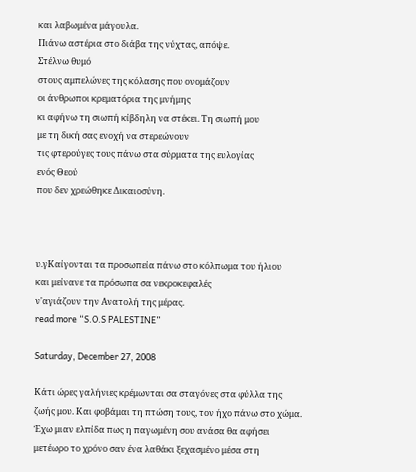και λαβωμένα μάγουλα.
Πιάνω αστέρια στο διάβα της νύχτας, απόψε.
Στέλνω θυμό
στους αμπελώνες της κόλασης που ονομάζουν
οι άνθρωποι κρεματόρια της μνήμης
κι αφήνω τη σιωπή κίβδηλη να στέκει. Τη σιωπή μου
με τη δική σας ενοχή να στερεώνουν
τις φτερούγες τους πάνω στα σύρματα της ευλογίας
ενός Θεού
που δεν χρεώθηκε Δικαιοσύνη.



υ.γΚαίγονται τα προσωπεία πάνω στο κόλπωμα του ήλιου
και μείνανε τα πρόσωπα σα νεκροκεφαλές
ν'αγιάζουν την Ανατολή της μέρας.
read more “S.O.S PALESTINE”

Saturday, December 27, 2008

Κάτι ώρες γαλήνιες κρέμωνται σα σταγόνες στα φύλλα της ζωής μου. Και φοβάμαι τη πτώση τους, τον ήχο πάνω στο χώμα. Έχω μιαν ελπίδα πως η παγωμένη σου ανάσα θα αφήσει μετέωρο το χρόνο σαν ένα λαθάκι ξεχασμένο μέσα στη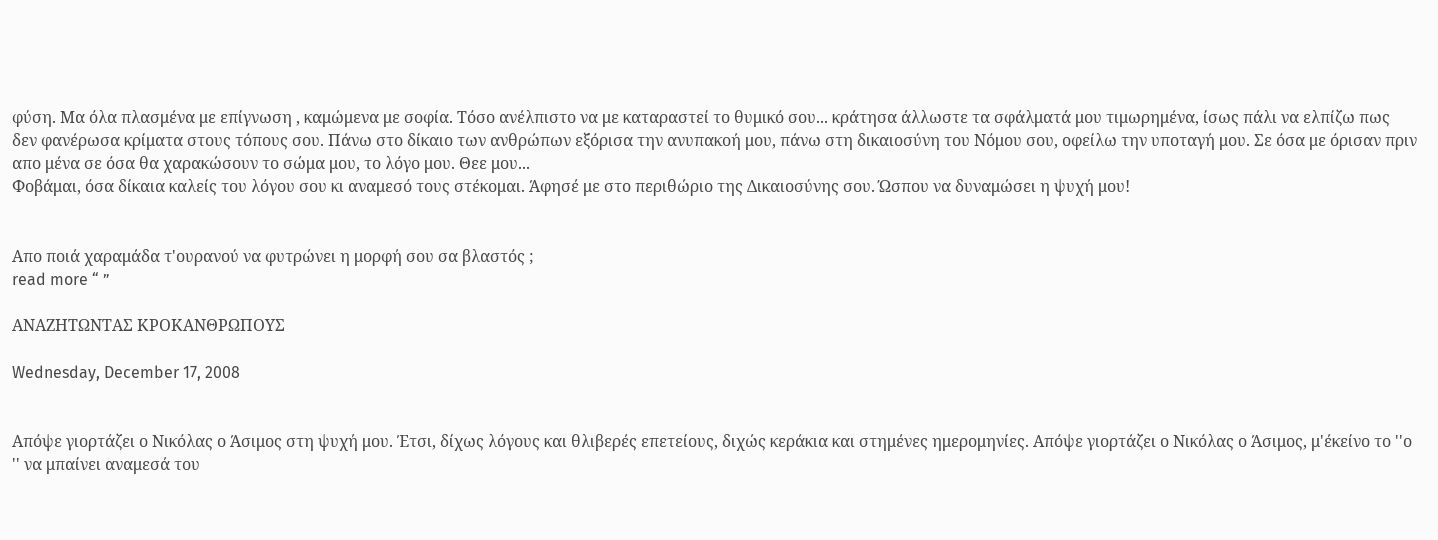φύση. Μα όλα πλασμένα με επίγνωση , καμώμενα με σοφία. Τόσο ανέλπιστο να με καταραστεί το θυμικό σου... κράτησα άλλωστε τα σφάλματά μου τιμωρημένα, ίσως πάλι να ελπίζω πως δεν φανέρωσα κρίματα στους τόπους σου. Πάνω στο δίκαιο των ανθρώπων εξόρισα την ανυπακοή μου, πάνω στη δικαιοσύνη του Νόμου σου, οφείλω την υποταγή μου. Σε όσα με όρισαν πριν απο μένα σε όσα θα χαρακώσουν το σώμα μου, το λόγο μου. Θεε μου...
Φοβάμαι, όσα δίκαια καλείς του λόγου σου κι αναμεσό τους στέκομαι. Άφησέ με στο περιθώριο της Δικαιοσύνης σου. Ώσπου να δυναμώσει η ψυχή μου!


Απο ποιά χαραμάδα τ'ουρανού να φυτρώνει η μορφή σου σα βλαστός ;
read more “ ”

ΑΝΑΖΗΤΩΝΤΑΣ ΚΡΟΚΑΝΘΡΩΠΟΥΣ

Wednesday, December 17, 2008


Απόψε γιορτάζει ο Νικόλας ο Άσιμος στη ψυχή μου. Έτσι, δίχως λόγους και θλιβερές επετείους, διχώς κεράκια και στημένες ημερομηνίες. Απόψε γιορτάζει ο Νικόλας ο Άσιμος, μ'έκείνο το ''ο '' να μπαίνει αναμεσά του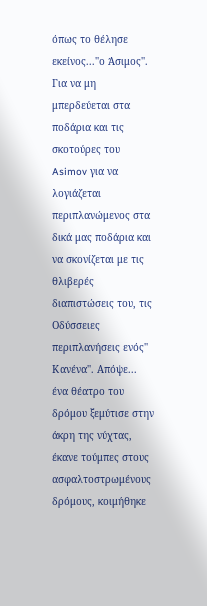όπως το θέλησε εκείνος...''ο Άσιμος''. Για να μη μπερδεύεται στα ποδάρια και τις σκοτούρες του Asimov για να λογιάζεται περιπλανώμενος στα δικά μας ποδάρια και να σκονίζεται με τις θλιβερές διαπιστώσεις του, τις Οδύσσειες περιπλανήσεις ενός'' Κανένα''. Απόψε... ένα θέατρο του δρόμου ξεμύτισε στην άκρη της νύχτας, έκανε τούμπες στους ασφαλτοστρωμένους δρόμους, κοιμήθηκε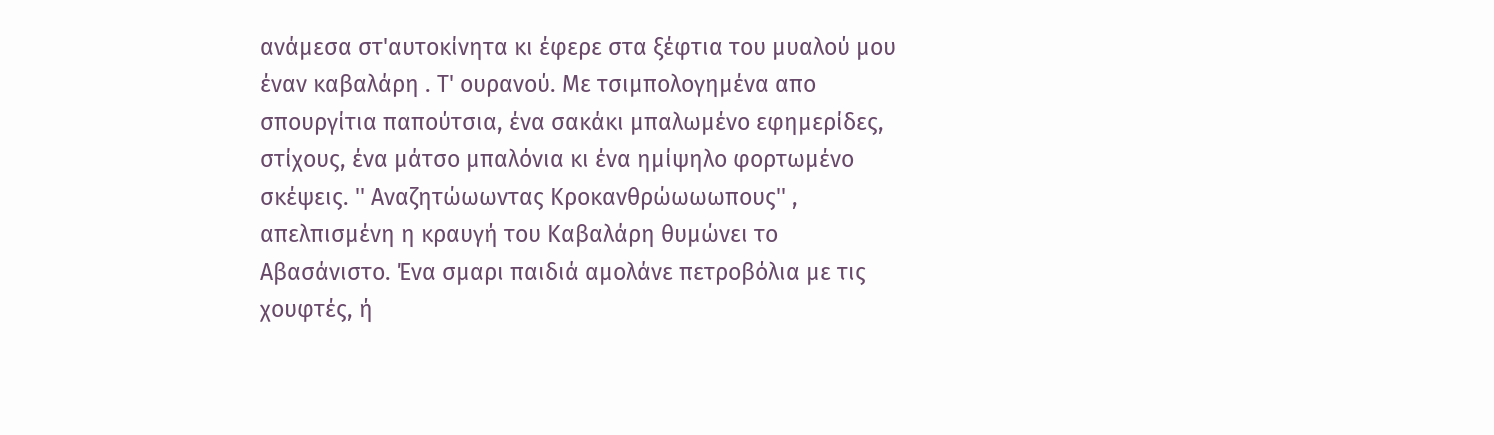ανάμεσα στ'αυτοκίνητα κι έφερε στα ξέφτια του μυαλού μου έναν καβαλάρη . Τ' ουρανού. Με τσιμπολογημένα απο σπουργίτια παπούτσια, ένα σακάκι μπαλωμένο εφημερίδες, στίχους, ένα μάτσο μπαλόνια κι ένα ημίψηλο φορτωμένο σκέψεις. '' Αναζητώωωντας Κροκανθρώωωωπους'' , απελπισμένη η κραυγή του Καβαλάρη θυμώνει το Αβασάνιστο. Ένα σμαρι παιδιά αμολάνε πετροβόλια με τις χουφτές, ή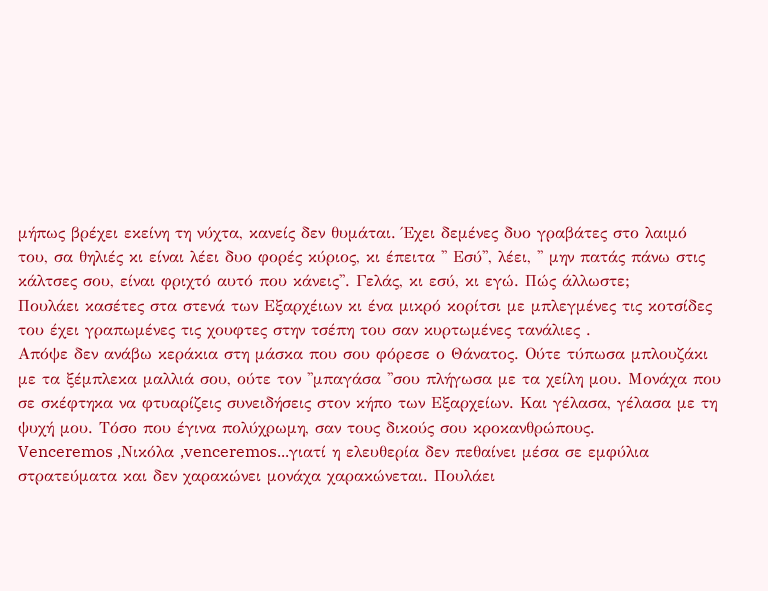μήπως βρέχει εκείνη τη νύχτα, κανείς δεν θυμάται. Έχει δεμένες δυο γραβάτες στο λαιμό του, σα θηλιές κι είναι λέει δυο φορές κύριος, κι έπειτα '' Εσύ'', λέει, '' μην πατάς πάνω στις κάλτσες σου, είναι φριχτό αυτό που κάνεις''. Γελάς, κι εσύ, κι εγώ. Πώς άλλωστε;
Πουλάει κασέτες στα στενά των Εξαρχέιων κι ένα μικρό κορίτσι με μπλεγμένες τις κοτσίδες του έχει γραπωμένες τις χουφτες στην τσέπη του σαν κυρτωμένες τανάλιες .
Απόψε δεν ανάβω κεράκια στη μάσκα που σου φόρεσε ο Θάνατος. Ούτε τύπωσα μπλουζάκι με τα ξέμπλεκα μαλλιά σου, ούτε τον ''μπαγάσα ''σου πλήγωσα με τα χείλη μου. Μονάχα που σε σκέφτηκα να φτυαρίζεις συνειδήσεις στον κήπο των Εξαρχείων. Και γέλασα, γέλασα με τη ψυχή μου. Τόσο που έγινα πολύχρωμη, σαν τους δικούς σου κροκανθρώπους.
Venceremos ,Nικόλα ,venceremos...γιατί η ελευθερία δεν πεθαίνει μέσα σε εμφύλια στρατεύματα και δεν χαρακώνει μονάχα χαρακώνεται. Πουλάει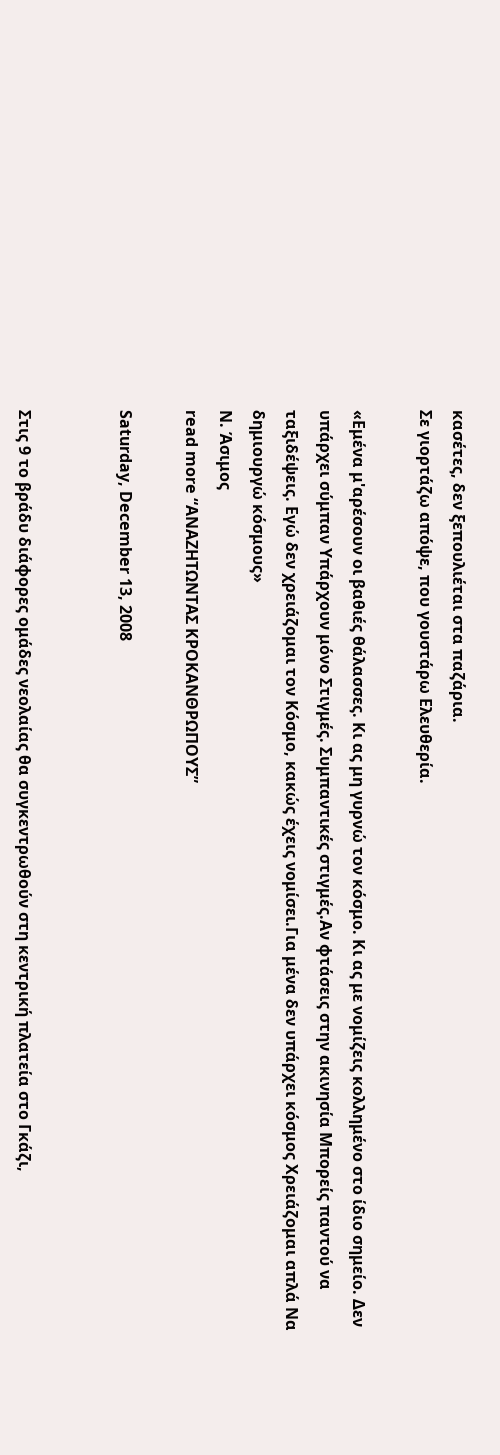κασέτες, δεν ξεπουλιέται στα παζάρια.
Σε γιορτάζω απόψε, που γουστάρω Ελευθερία.

«Εμένα μ'αρέσουν οι βαθιές θάλασσες. Κι ας μη γυρνώ τον κόσμο. Κι ας με νομίζεις κολλημένο στο ίδιο σημείο. Δεν υπάρχει σύμπαν Υπάρχουν μόνο Στιγμές. Συμπαντικές στιγμές.Αν φτάσεις στην ακινησία Μπορείς παντού να ταξιδέψεις. Εγώ δεν χρειάζομαι τον Κόσμο, κακώς έχεις νομίσει.Για μένα δεν υπάρχει κόσμος Χρειάζομαι απλά Να δημιουργώ κόσμους»
Ν. Άσιμος
read more “ΑΝΑΖΗΤΩΝΤΑΣ ΚΡΟΚΑΝΘΡΩΠΟΥΣ”

Saturday, December 13, 2008


Στις 9 το βράδυ διάφορες ομάδες νεολαίας θα συγκεντρωθούν στη κεντρική πλατεία στο Γκάζι,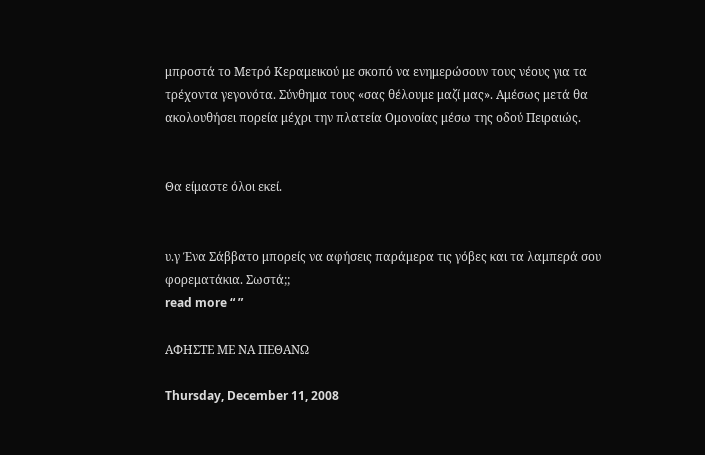μπροστά το Μετρό Κεραμεικού με σκοπό να ενημερώσουν τους νέους για τα τρέχοντα γεγονότα. Σύνθημα τους «σας θέλουμε μαζί μας». Αμέσως μετά θα ακολουθήσει πορεία μέχρι την πλατεία Ομονοίας μέσω της οδού Πειραιώς.


Θα είμαστε όλοι εκεί.


υ.γ Ένα Σάββατο μπορείς να αφήσεις παράμερα τις γόβες και τα λαμπερά σου φορεματάκια. Σωστά;;
read more “ ”

ΑΦΗΣΤΕ ΜΕ ΝΑ ΠΕΘΑΝΩ

Thursday, December 11, 2008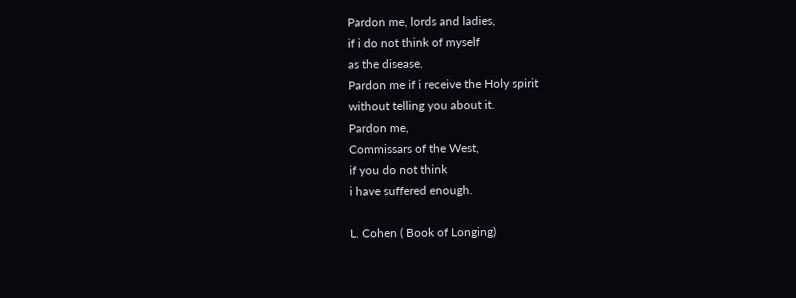Pardon me, lords and ladies,
if i do not think of myself
as the disease.
Pardon me if i receive the Holy spirit
without telling you about it.
Pardon me,
Commissars of the West,
if you do not think
i have suffered enough.

L. Cohen ( Book of Longing)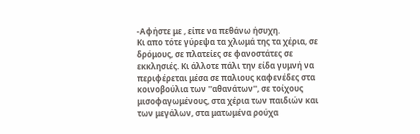-Αφήστε με , είπε να πεθάνω ήσυχη.
Κι απο τότε γύρεψα τα χλωμά της τα χέρια, σε δρόμους, σε πλατείες σε φανοστάτες σε εκκλησιές. Κι άλλοτε πάλι την είδα γυμνή να περιφέρεται μέσα σε παλιους καφενέδες στα κοινοβούλια των ''αθανάτων'', σε τοίχους μισοφαγωμένους, στα χέρια των παιδιών και των μεγάλων, στα ματωμένα ρούχα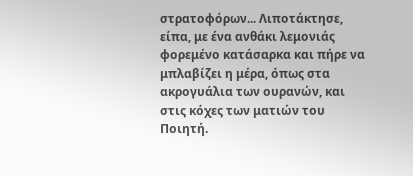στρατοφόρων... Λιποτάκτησε, είπα, με ένα ανθάκι λεμονιάς φορεμένο κατάσαρκα και πήρε να μπλαβίζει η μέρα, όπως στα ακρογυάλια των ουρανών, και στις κόχες των ματιών του Ποιητή.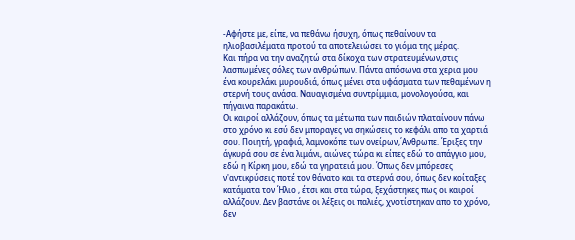-Αφήστε με, είπε, να πεθάνω ήσυχη, όπως πεθαίνουν τα ηλιοβασιλέματα προτού τα αποτελειώσει το γιόμα της μέρας.
Και πήρα να την αναζητώ στα δίκοχα των στρατευμένων,στις λασπωμένες σόλες των ανθρώπων. Πάντα απόσωνα στα χερια μου ένα κουρελάκι μυρουδιά, όπως μένει στα υφάσματα των πεθαμένων η στερνή τους ανάσα. Ναυαγισμένα συντρίμμια, μονολογούσα, και πήγαινα παρακάτω.
Οι καιροί αλλάζουν, όπως τα μέτωπα των παιδιών πλαταίνουν πάνω στο χρόνο κι εσύ δεν μποραγες να σηκώσεις το κεφάλι απο τα χαρτιά σου. Ποιητή, γραφιά, λαμνοκόπε των ονείρων,΄Ανθρωπε. Έριξες την άγκυρά σου σε ένα λιμάνι, αιώνες τώρα κι είπες εδώ το απάγγιο μου, εδώ η Κίρκη μου, εδώ τα γηρατειά μου. Όπως δεν μπόρεσες ν'αντικρύσεις ποτέ τον θάνατο και τα στερνά σου, όπως δεν κοίταξες κατάματα τον Ήλιο , έτσι και στα τώρα, ξεχάστηκες πως οι καιροί αλλάζουν. Δεν βαστάνε οι λέξεις οι παλιές, χνοτίστηκαν απο το χρόνο, δεν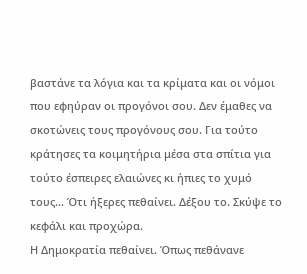βαστάνε τα λόγια και τα κρίματα και οι νόμοι που εφηύραν οι προγόνοι σου. Δεν έμαθες να σκοτώνεις τους προγόνους σου. Για τούτο κράτησες τα κοιμητήρια μέσα στα σπίτια για τούτο έσπειρες ελαιώνες κι ήπιες το χυμό τους... Ότι ήξερες πεθαίνει. Δέξου το. Σκύψε το κεφάλι και προχώρα.
Η Δημοκρατία πεθαίνει. Όπως πεθάνανε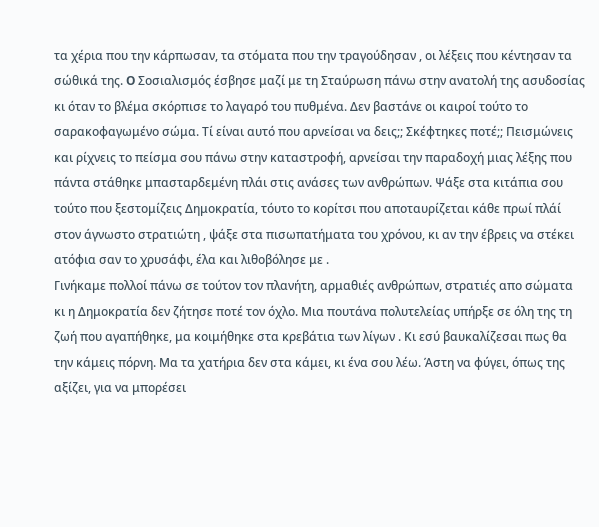τα χέρια που την κάρπωσαν, τα στόματα που την τραγούδησαν , οι λέξεις που κέντησαν τα σώθικά της. O Σοσιαλισμός έσβησε μαζί με τη Σταύρωση πάνω στην ανατολή της ασυδοσίας κι όταν το βλέμα σκόρπισε το λαγαρό του πυθμένα. Δεν βαστάνε οι καιροί τούτο το σαρακοφαγωμένο σώμα. Τί είναι αυτό που αρνείσαι να δεις;; Σκέφτηκες ποτέ;; Πεισμώνεις και ρίχνεις το πείσμα σου πάνω στην καταστροφή, αρνείσαι την παραδοχή μιας λέξης που πάντα στάθηκε μπασταρδεμένη πλάι στις ανάσες των ανθρώπων. Ψάξε στα κιτάπια σου τούτο που ξεστομίζεις Δημοκρατία, τόυτο το κορίτσι που αποταυρίζεται κάθε πρωί πλάί στον άγνωστο στρατιώτη , ψάξε στα πισωπατήματα του χρόνου, κι αν την έβρεις να στέκει ατόφια σαν το χρυσάφι, έλα και λιθοβόλησε με .
Γινήκαμε πολλοί πάνω σε τούτον τον πλανήτη, αρμαθιές ανθρώπων, στρατιές απο σώματα κι η Δημοκρατία δεν ζήτησε ποτέ τον όχλο. Μια πουτάνα πολυτελείας υπήρξε σε όλη της τη ζωή που αγαπήθηκε, μα κοιμήθηκε στα κρεβάτια των λίγων . Κι εσύ βαυκαλίζεσαι πως θα την κάμεις πόρνη. Μα τα χατήρια δεν στα κάμει, κι ένα σου λέω. Άστη να φύγει, όπως της αξίζει, για να μπορέσει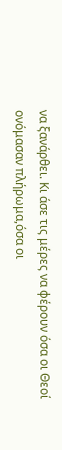να ξανάρθει. Κι άσε τις μέρες να φέρουν όσα οι Θεοί ονόμασαν πλήρωμα,όσα οι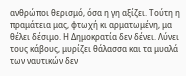ανθρώποι θερισμό, όσα η γη αξίζει. Τούτη η πραμάτεια μας, φτωχή κι αρματωμένη, μα θέλει δέσιμο. Η Δημοκρατία δεν δένει. Λύνει τους κάβους, μυρίζει θάλασσα και τα μυαλά των ναυτικών δεν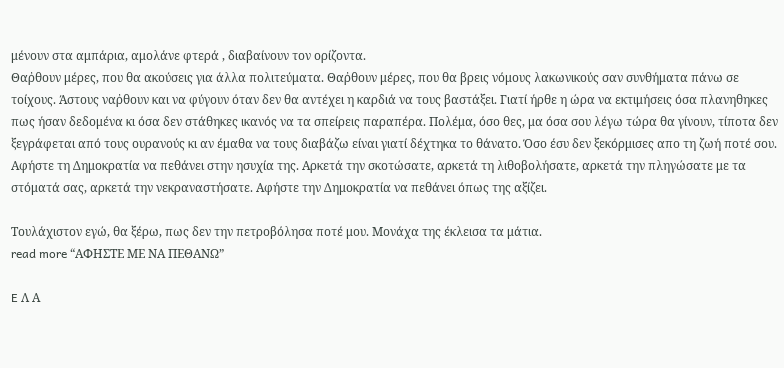μένουν στα αμπάρια, αμολάνε φτερά , διαβαίνουν τον ορίζοντα.
Θαῤθουν μέρες, που θα ακούσεις για άλλα πολιτεύματα. Θαῤθουν μέρες, που θα βρεις νόμους λακωνικούς σαν συνθήματα πάνω σε τοίχους. Άστους ναῤθουν και να φύγουν όταν δεν θα αντέχει η καρδιά να τους βαστάξει. Γιατί ήρθε η ώρα να εκτιμήσεις όσα πλανηθηκες πως ήσαν δεδομένα κι όσα δεν στάθηκες ικανός να τα σπείρεις παραπέρα. Πολέμα, όσο θες, μα όσα σου λέγω τώρα θα γίνουν, τίποτα δεν ξεγράφεται από τους ουρανούς κι αν έμαθα να τους διαβάζω είναι γιατί δέχτηκα το θάνατο. Όσο έσυ δεν ξεκόρμισες απο τη ζωή ποτέ σου.
Αφήστε τη Δημοκρατία να πεθάνει στην ησυχία της. Αρκετά την σκοτώσατε, αρκετά τη λιθοβολήσατε, αρκετά την πληγώσατε με τα στόματά σας, αρκετά την νεκραναστήσατε. Αφήστε την Δημοκρατία να πεθάνει όπως της αξίζει.

Τουλάχιστον εγώ, θα ξέρω, πως δεν την πετροβόλησα ποτέ μου. Μονάχα της έκλεισα τα μάτια.
read more “ΑΦΗΣΤΕ ΜΕ ΝΑ ΠΕΘΑΝΩ”

E Λ Α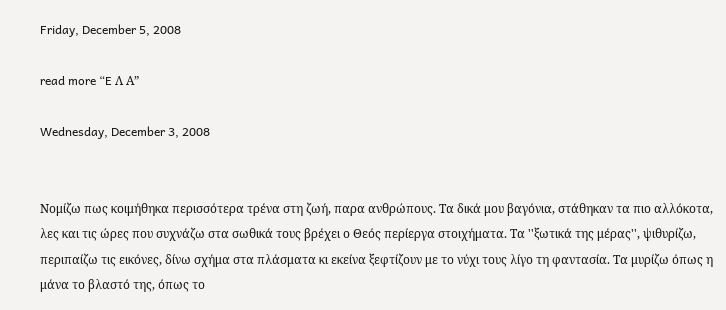Friday, December 5, 2008

read more “E Λ Α”

Wednesday, December 3, 2008


Nομίζω πως κοιμήθηκα περισσότερα τρένα στη ζωή, παρα ανθρώπους. Τα δικά μου βαγόνια, στάθηκαν τα πιο αλλόκοτα, λες και τις ώρες που συχνάζω στα σωθικά τους βρέχει ο Θεός περίεργα στοιχήματα. Τα ''ξωτικά της μέρας'', ψιθυρίζω, περιπαίζω τις εικόνες, δίνω σχήμα στα πλάσματα κι εκείνα ξεφτίζουν με το νύχι τους λίγο τη φαντασία. Τα μυρίζω όπως η μάνα το βλαστό της, όπως το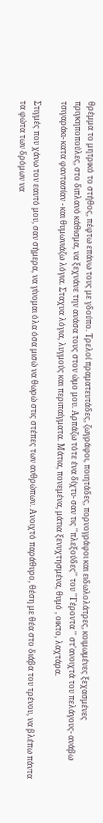θρέμμα το μητρικό το στήθος, πέφτω επάνω τους με γδούπο. Τρελοί πραματευτάδες, ζωγράφοι, ποιητάδες, πορνογράφοι και ειδωλολάτρες, κοιμωμένες ξεχασμένες πριγκηποπούλες, στο διπλανό κάθισμα, να ξεχνάνε την ανάσα τους στον ώμο μου. Αρπάζω τότε ένα δίχτυ- σαν τις ''πλεξούδες'' του ''Γέροντα '' στ'ανοιχτά του πελάγους- ανάβω τσιγαράκι- κατα φαντασίαν - και θυμωνιάζω λόγια. Σταχυα λόγια, λυγμούς και περιπαίγματα. Μάτια, πονεμένα, μάτια ξενυχτησμένα, θυμό , οικτο, λαχτάρα.

Στιγμές που χάνω τον εαυτό μου, σαν σήμερα, να γίνομαι όλα όσα μισώ να θωρώ στις στέπες των ανθρώπων. Ανοιχτό παράθυρο, θέση με θέα στο διάβα του τρένου, να βλέπω πάντα τα φώτα των δρόμων να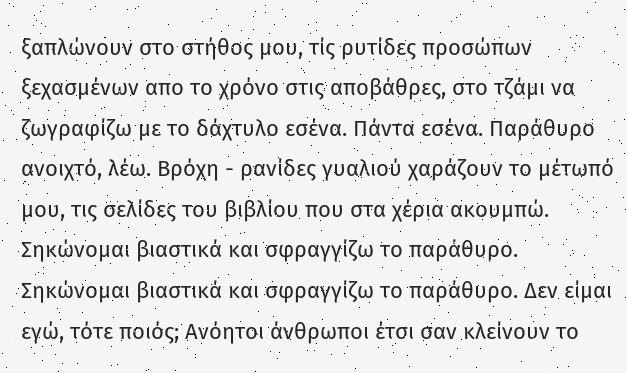ξαπλώνουν στο στήθος μου, τίς ρυτίδες προσώπων ξεχασμένων απο το χρόνο στις αποβάθρες, στο τζάμι να ζωγραφίζω με το δάχτυλο εσένα. Πάντα εσένα. Παράθυρο ανοιχτό, λέω. Βρόχη - ρανίδες γυαλιού χαράζουν το μέτωπό μου, τις σελίδες του βιβλίου που στα χέρια ακουμπώ. Σηκώνομαι βιαστικά και σφραγγίζω το παράθυρο. Σηκώνομαι βιαστικά και σφραγγίζω το παράθυρο. Δεν είμαι εγώ, τότε ποιός; Ανόητοι άνθρωποι έτσι σαν κλείνουν το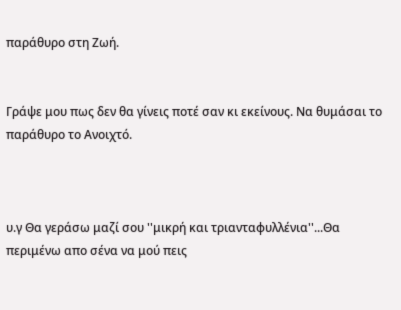παράθυρο στη Ζωή.


Γράψε μου πως δεν θα γίνεις ποτέ σαν κι εκείνους. Να θυμάσαι το παράθυρο το Ανοιχτό.



υ.γ Θα γεράσω μαζί σου ''μικρή και τριανταφυλλένια''...Θα περιμένω απο σένα να μού πεις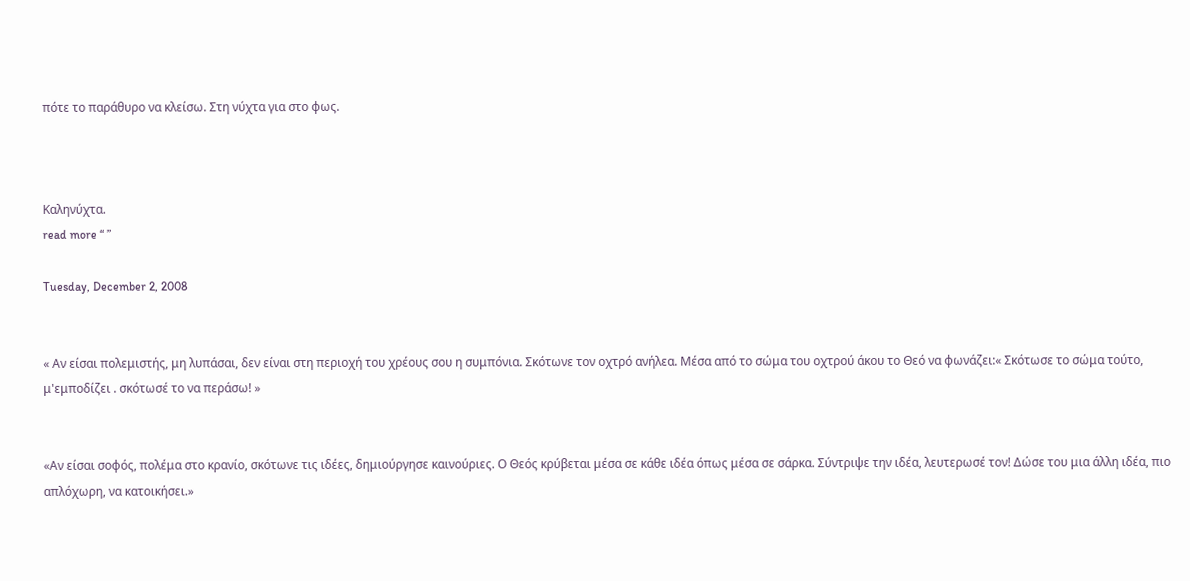πότε το παράθυρο να κλείσω. Στη νύχτα για στο φως.



Καληνύχτα.
read more “ ”

Tuesday, December 2, 2008


« Αν είσαι πολεμιστής, μη λυπάσαι, δεν είναι στη περιοχή του χρέους σου η συμπόνια. Σκότωνε τον οχτρό ανήλεα. Μέσα από το σώμα του οχτρού άκου το Θεό να φωνάζει:« Σκότωσε το σώμα τούτο, μ'εμποδίζει . σκότωσέ το να περάσω! »


«Αν είσαι σοφός, πολέμα στο κρανίο, σκότωνε τις ιδέες, δημιούργησε καινούριες. Ο Θεός κρύβεται μέσα σε κάθε ιδέα όπως μέσα σε σάρκα. Σύντριψε την ιδέα, λευτερωσέ τον! Δώσε του μια άλλη ιδέα, πιο απλόχωρη, να κατοικήσει.»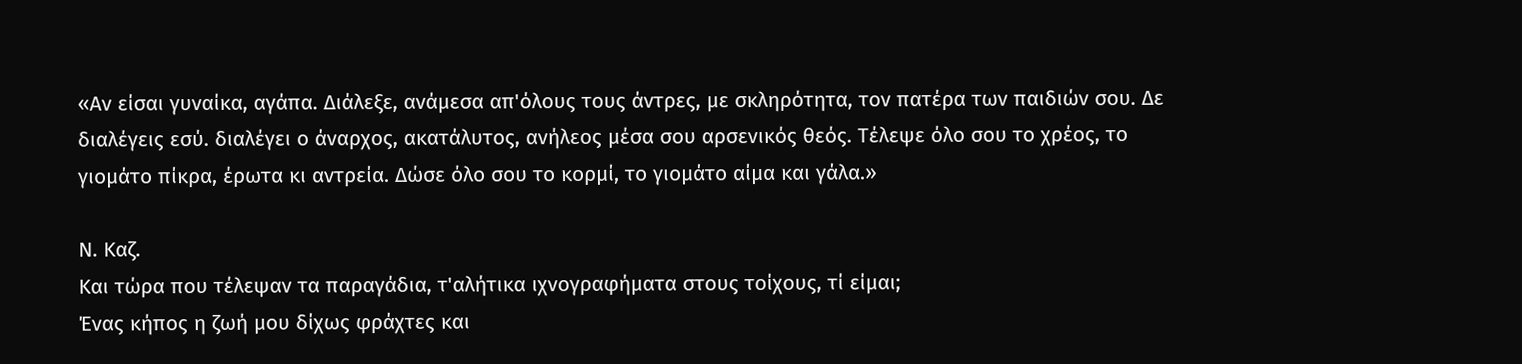«Αν είσαι γυναίκα, αγάπα. Διάλεξε, ανάμεσα απ'όλους τους άντρες, με σκληρότητα, τον πατέρα των παιδιών σου. Δε διαλέγεις εσύ. διαλέγει ο άναρχος, ακατάλυτος, ανήλεος μέσα σου αρσενικός θεός. Τέλεψε όλο σου το χρέος, το γιομάτο πίκρα, έρωτα κι αντρεία. Δώσε όλο σου το κορμί, το γιομάτο αίμα και γάλα.»

Ν. Καζ.
Και τώρα που τέλεψαν τα παραγάδια, τ'αλήτικα ιχνογραφήματα στους τοίχους, τί είμαι;
Ένας κήπος η ζωή μου δίχως φράχτες και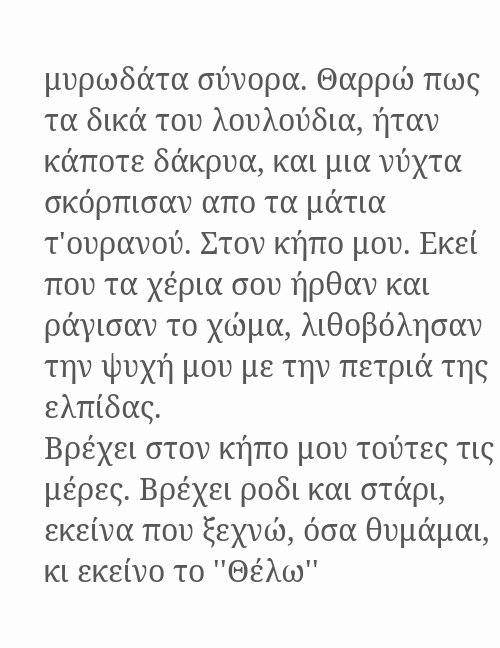μυρωδάτα σύνορα. Θαρρώ πως τα δικά του λουλούδια, ήταν κάποτε δάκρυα, και μια νύχτα σκόρπισαν απο τα μάτια τ'ουρανού. Στον κήπο μου. Εκεί που τα χέρια σου ήρθαν και ράγισαν το χώμα, λιθοβόλησαν την ψυχή μου με την πετριά της ελπίδας.
Βρέχει στον κήπο μου τούτες τις μέρες. Βρέχει ροδι και στάρι, εκείνα που ξεχνώ, όσα θυμάμαι, κι εκείνο το ''Θέλω''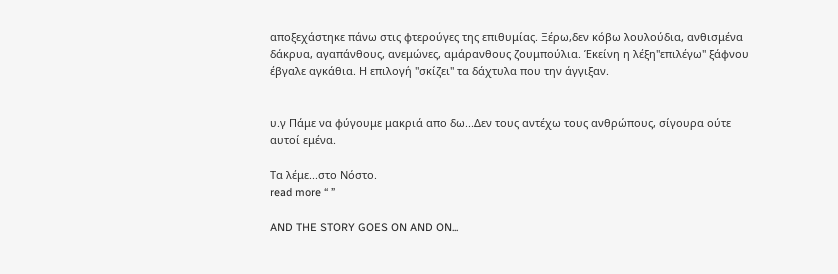αποξεχάστηκε πάνω στις φτερούγες της επιθυμίας. Ξέρω,δεν κόβω λουλούδια, ανθισμένα δάκρυα, αγαπάνθους, ανεμώνες, αμάρανθους ζουμπούλια. Έκείνη η λέξη''επιλέγω'' ξάφνου έβγαλε αγκάθια. Η επιλογή ''σκίζει'' τα δάχτυλα που την άγγιξαν.


υ.γ Πάμε να φύγουμε μακριά απο δω...Δεν τους αντέχω τους ανθρώπους, σίγουρα ούτε αυτοί εμένα.

Τα λέμε...στο Νόστο.
read more “ ”

AND THE STORY GOES ON AND ON...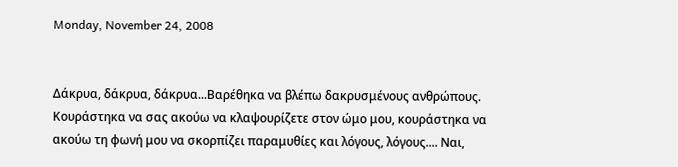Monday, November 24, 2008


Δάκρυα, δάκρυα, δάκρυα...Βαρέθηκα να βλέπω δακρυσμένους ανθρώπους. Κουράστηκα να σας ακούω να κλαψουρίζετε στον ώμο μου, κουράστηκα να ακούω τη φωνή μου να σκορπίζει παραμυθίες και λόγους, λόγους.... Ναι,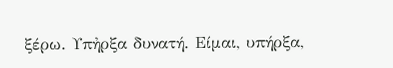ξέρω. Υπἠρξα δυνατή. Είμαι, υπήρξα,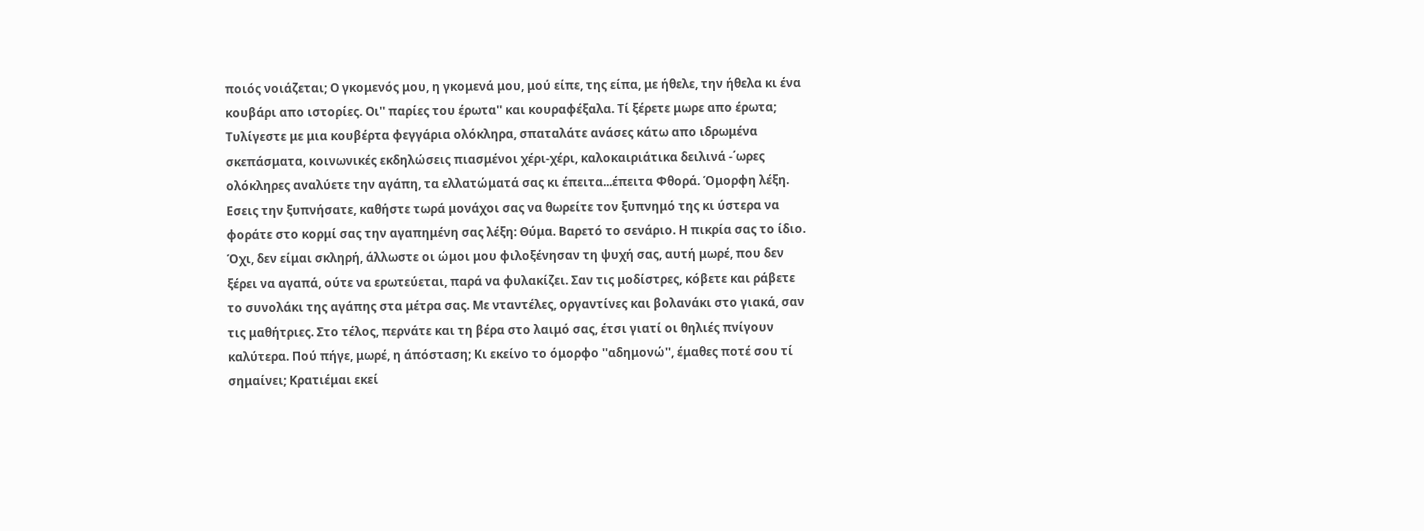ποιός νοιάζεται; Ο γκομενός μου, η γκομενά μου, μού είπε, της είπα, με ήθελε, την ήθελα κι ένα κουβάρι απο ιστορίες. Οι'' παρίες του έρωτα'' και κουραφέξαλα. Τί ξέρετε μωρε απο έρωτα; Τυλίγεστε με μια κουβέρτα φεγγάρια ολόκληρα, σπαταλάτε ανάσες κάτω απο ιδρωμένα σκεπάσματα, κοινωνικές εκδηλώσεις πιασμένοι χέρι-χέρι, καλοκαιριάτικα δειλινά -΄ωρες ολόκληρες αναλύετε την αγάπη, τα ελλατώματά σας κι έπειτα...έπειτα Φθορά. Όμορφη λέξη. Εσεις την ξυπνήσατε, καθήστε τωρά μονάχοι σας να θωρείτε τον ξυπνημό της κι ύστερα να φοράτε στο κορμί σας την αγαπημένη σας λέξη: Θύμα. Βαρετό το σενάριο. Η πικρία σας το ίδιο. Όχι, δεν είμαι σκληρή, άλλωστε οι ώμοι μου φιλοξένησαν τη ψυχή σας, αυτή μωρέ, που δεν ξέρει να αγαπά, ούτε να ερωτεύεται, παρά να φυλακίζει. Σαν τις μοδίστρες, κόβετε και ράβετε το συνολάκι της αγάπης στα μέτρα σας. Με νταντέλες, οργαντίνες και βολανάκι στο γιακά, σαν τις μαθήτριες. Στο τέλος, περνάτε και τη βέρα στο λαιμό σας, έτσι γιατί οι θηλιές πνίγουν καλύτερα. Πού πήγε, μωρέ, η άπόσταση; Κι εκείνο το όμορφο ''αδημονώ'', έμαθες ποτέ σου τί σημαίνει; Κρατιέμαι εκεί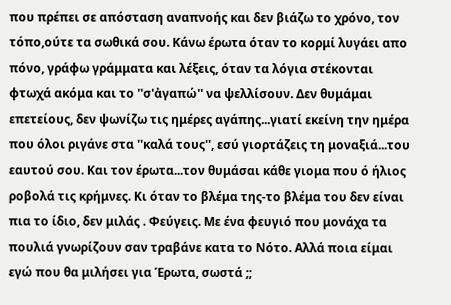που πρέπει σε απόσταση αναπνοής και δεν βιάζω το χρόνο, τον τόπο,ούτε τα σωθικά σου. Κάνω έρωτα όταν το κορμί λυγάει απο πόνο, γράφω γράμματα και λέξεις, όταν τα λόγια στέκονται φτωχά ακόμα και το ''σ'ἀγαπώ'' να ψελλίσουν. Δεν θυμάμαι επετείους, δεν ψωνίζω τις ημέρες αγάπης...γιατί εκείνη την ημέρα που όλοι ριγάνε στα ''καλά τους'', εσύ γιορτάζεις τη μοναξιά...του εαυτού σου. Και τον έρωτα...τον θυμάσαι κάθε γιομα που ό ήλιος ροβολά τις κρήμνες. Κι όταν το βλέμα της-το βλέμα του δεν είναι πια το ίδιο, δεν μιλάς . Φεύγεις. Με ένα φευγιό που μονάχα τα πουλιά γνωρίζουν σαν τραβάνε κατα το Νότο. Αλλά ποια είμαι εγώ που θα μιλήσει για Έρωτα, σωστά ;;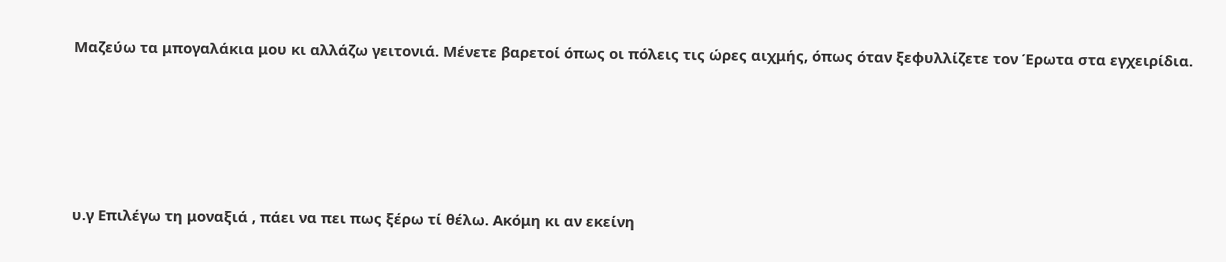Μαζεύω τα μπογαλάκια μου κι αλλάζω γειτονιά. Μένετε βαρετοί όπως οι πόλεις τις ώρες αιχμής, όπως όταν ξεφυλλίζετε τον Έρωτα στα εγχειρίδια.






υ.γ Επιλέγω τη μοναξιά , πάει να πει πως ξέρω τί θέλω. Ακόμη κι αν εκείνη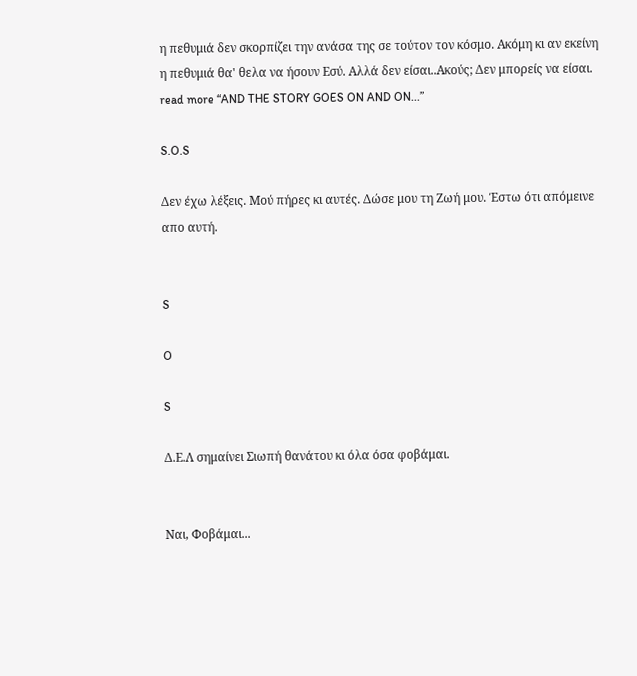η πεθυμιά δεν σκορπίζει την ανάσα της σε τούτον τον κόσμο. Ακόμη κι αν εκείνη η πεθυμιά θα' θελα να ήσουν Eσύ. Αλλά δεν είσαι..Aκούς; Δεν μπορείς να είσαι.
read more “AND THE STORY GOES ON AND ON...”

S.O.S

Δεν έχω λέξεις. Μού πήρες κι αυτές. Δώσε μου τη Zωή μου. Έστω ότι απόμεινε απο αυτή.


S

O

S

Δ.Ε.Λ σημαίνει Σιωπή θανάτου κι όλα όσα φοβάμαι.


Ναι, Φοβάμαι...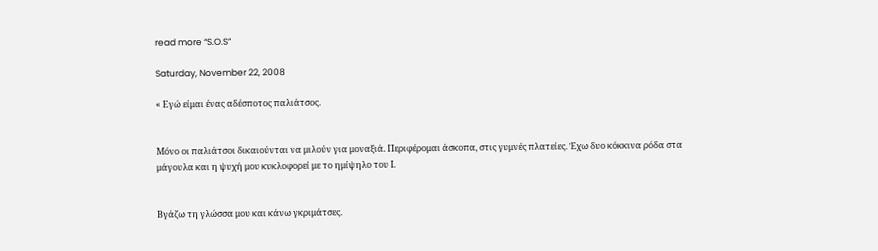read more “S.O.S”

Saturday, November 22, 2008

« Εγώ είμαι ένας αδέσποτος παλιάτσος.


Μόνο οι παλιάτσοι δικαιούνται να μιλούν για μοναξιά. Περιφέρομαι άσκοπα, στις γυμνές πλατείες. Έχω δυο κόκκινα ρόδα στα μάγουλα και η ψυχή μου κυκλοφορεί με το ημίψηλο του Ι.


Βγάζω τη γλώσσα μου και κάνω γκριμάτσες.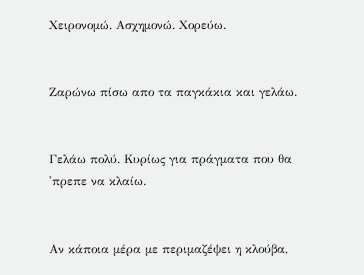Χειρονομώ. Ασχημονώ. Χορεύω.


Ζαρώνω πίσω απο τα παγκάκια και γελάω.


Γελάω πολύ. Κυρίως για πράγματα που θα 'πρεπε να κλαίω.


Αν κάποια μέρα με περιμαζέψει η κλούβα,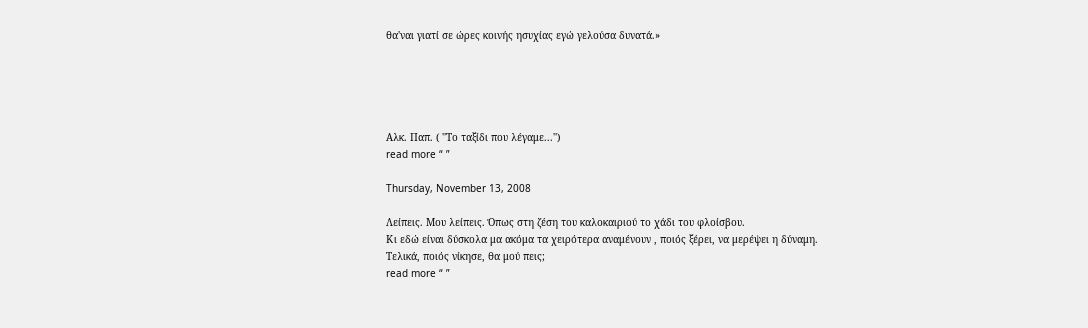θα'ναι γιατί σε ώρες κοινής ησυχίας εγώ γελούσα δυνατά.»





Αλκ. Παπ. ( ''Το ταξίδι που λέγαμε...'')
read more “ ”

Thursday, November 13, 2008

Λείπεις. Μου λείπεις. Όπως στη ζέση του καλοκαιριού το χάδι του φλοίσβου.
Κι εδώ είναι δύσκολα μα ακόμα τα χειρότερα αναμένουν , ποιός ξέρει, να μερέψει η δύναμη.
Τελικά, ποιός νίκησε, θα μού πεις;
read more “ ”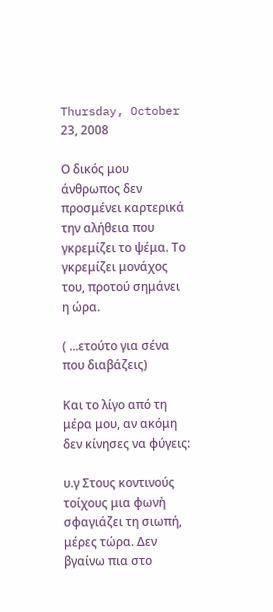Thursday, October 23, 2008

Ο δικός μου άνθρωπος δεν προσμένει καρτερικά την αλήθεια που γκρεμίζει το ψέμα. Το γκρεμίζει μονάχoς του, προτού σημάνει η ώρα.

( ...ετούτο για σένα που διαβάζεις)

Και το λίγο από τη μέρα μου, αν ακόμη δεν κίνησες να φύγεις:

υ.γ Στους κοντινούς τοίχους μια φωνἠ σφαγιάζει τη σιωπή, μέρες τώρα. Δεν βγαίνω πια στο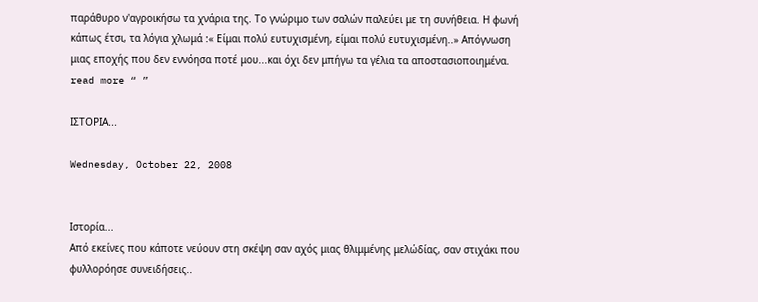παράθυρο ν'αγροικήσω τα χνάρια της. Το γνώριμο των σαλών παλεύει με τη συνήθεια. Η φωνή κάπως έτσι, τα λόγια χλωμά :« Είμαι πολύ ευτυχισμένη, είμαι πολύ ευτυχισμένη..» Απόγνωση μιας εποχής που δεν εννόησα ποτέ μου...και όχι δεν μπήγω τα γέλια τα αποστασιοποιημένα.
read more “ ”

ΙΣΤΟΡΙΑ...

Wednesday, October 22, 2008


Ιστορία...
Από εκείνες που κάποτε νεύουν στη σκέψη σαν αχός μιας θλιμμένης μελώδίας, σαν στιχάκι που φυλλορόησε συνειδήσεις..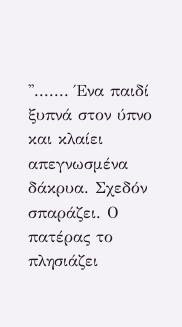''....... Ένα παιδί ξυπνά στον ύπνο και κλαίει απεγνωσμένα δάκρυα. Σχεδόν σπαράζει. Ο πατέρας το πλησιάζει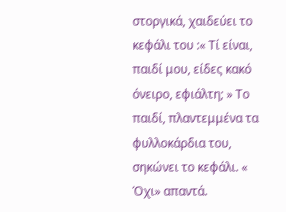στοργικά, χαιδεύει το κεφάλι του :« Τί είναι, παιδί μου, είδες κακό όνειρο, εφιάλτη; » Το παιδί, πλαντεμμένα τα φυλλοκάρδια του, σηκώνει το κεφάλι. « Όχι» απαντά.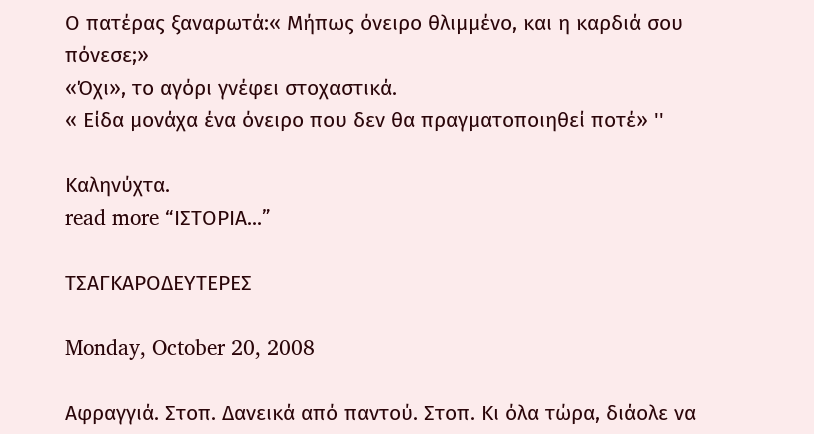Ο πατέρας ξαναρωτά:« Μήπως όνειρο θλιμμένο, και η καρδιά σου πόνεσε;»
«Όχι», το αγόρι γνέφει στοχαστικά.
« Είδα μονάχα ένα όνειρο που δεν θα πραγματοποιηθεί ποτέ» ''

Καληνύχτα.
read more “ΙΣΤΟΡΙΑ...”

ΤΣΑΓΚΑΡΟΔΕΥΤΕΡΕΣ

Monday, October 20, 2008

Αφραγγιά. Στοπ. Δανεικά από παντού. Στοπ. Κι όλα τώρα, διάολε να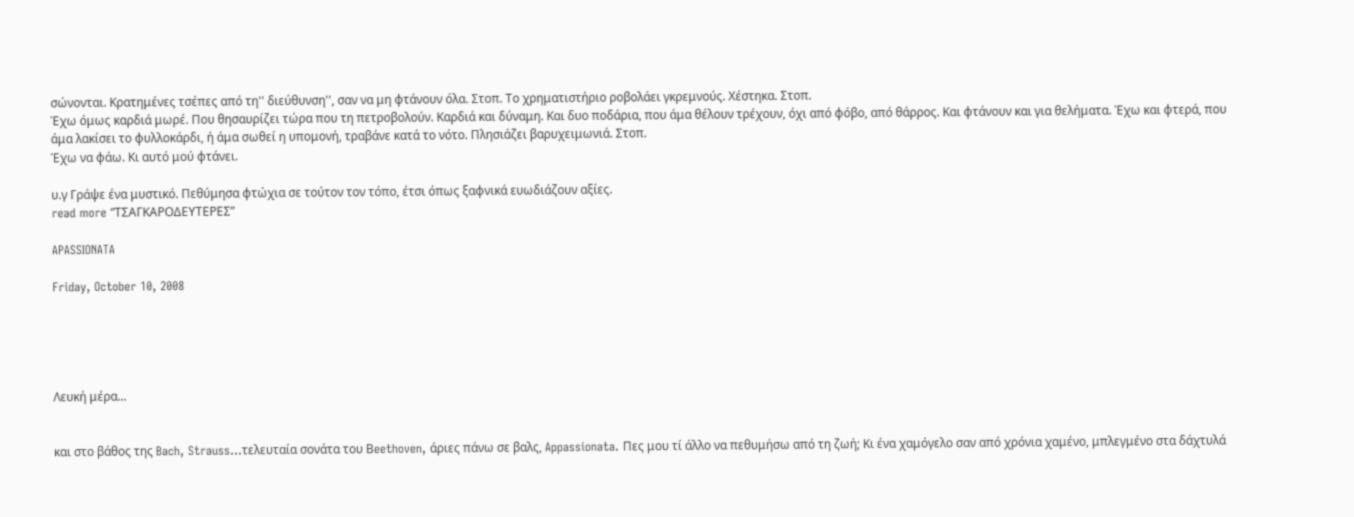σώνονται. Κρατημένες τσέπες από τη'' διεύθυνση'', σαν να μη φτάνουν όλα. Στοπ. Το χρηματιστήριο ροβολάει γκρεμνούς. Χέστηκα. Στοπ.
Έχω όμως καρδιά μωρέ. Που θησαυρίζει τώρα που τη πετροβολούν. Καρδιά και δύναμη. Και δυο ποδάρια, που άμα θέλουν τρέχουν, όχι από φόβο, από θάρρος. Και φτάνουν και για θελήματα. Έχω και φτερά, που άμα λακίσει το φυλλοκάρδι, ή άμα σωθεί η υπομονή, τραβάνε κατά το νότο. Πλησιάζει βαρυχειμωνιά. Στοπ.
Έχω να φάω. Κι αυτό μού φτάνει.

υ.γ Γράψε ένα μυστικό. Πεθύμησα φτώχια σε τούτον τον τόπο, έτσι όπως ξαφνικά ευωδιάζουν αξίες.
read more “ΤΣΑΓΚΑΡΟΔΕΥΤΕΡΕΣ”

APASSIONATA

Friday, October 10, 2008





Λευκή μέρα...


και στο βάθος της Bach, Strauss...τελευταία σονάτα του Βeethoven, άριες πάνω σε βαλς, Appassionata. Πες μου τί άλλο να πεθυμήσω από τη ζωή; Κι ένα χαμόγελο σαν από χρόνια χαμένο, μπλεγμένο στα δάχτυλά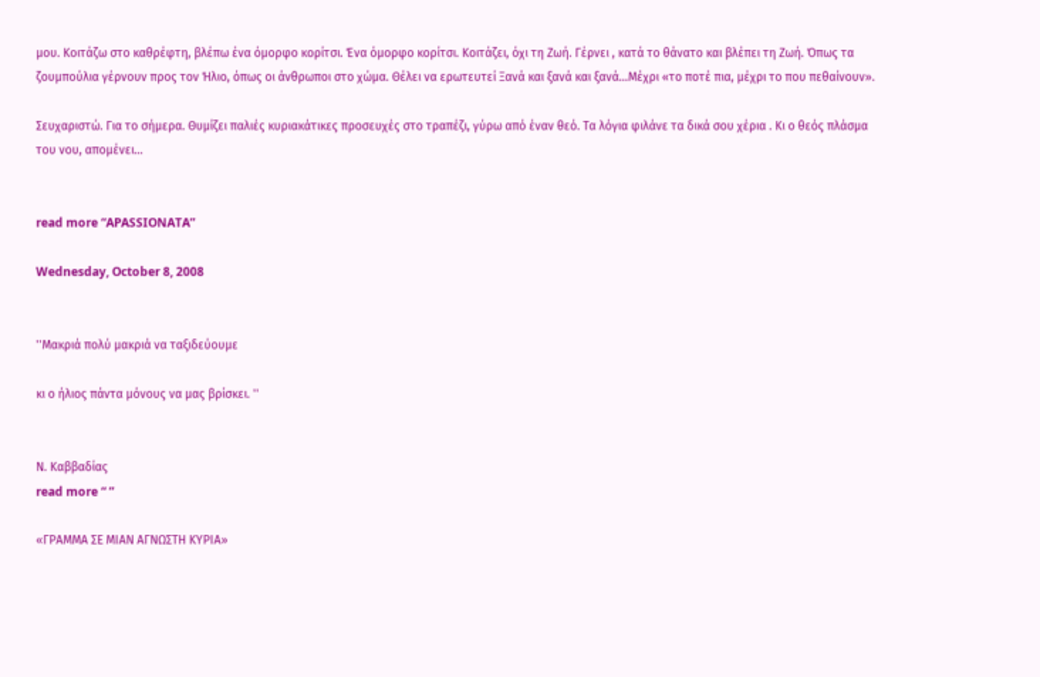μου. Κοιτάζω στο καθρέφτη, βλέπω ένα όμορφο κορίτσι. Ένα όμορφο κορίτσι. Κοιτάζει, όχι τη Ζωή. Γέρνει , κατά το θάνατο και βλέπει τη Ζωή. Όπως τα ζουμπούλια γέρνουν προς τον Ήλιο, όπως οι άνθρωποι στο χώμα. Θέλει να ερωτευτεί Ξανά και ξανά και ξανά...Μέχρι «το ποτέ πια, μέχρι το που πεθαίνουν».

Σευχαριστώ. Για το σήμερα. Θυμίζει παλιές κυριακάτικες προσευχές στο τραπέζι, γύρω από έναν θεό. Τα λόγια φιλάνε τα δικά σου χέρια . Κι ο θεός πλάσμα του νου, απομένει...


read more “APASSIONATA”

Wednesday, October 8, 2008


''Μακριά πολύ μακριά να ταξιδεύουμε

κι ο ήλιος πάντα μόνους να μας βρίσκει. ''


Ν. Καββαδίας
read more “ ”

«ΓΡΑΜΜΑ ΣΕ ΜΙΑΝ ΑΓΝΩΣΤΗ ΚΥΡΙΑ»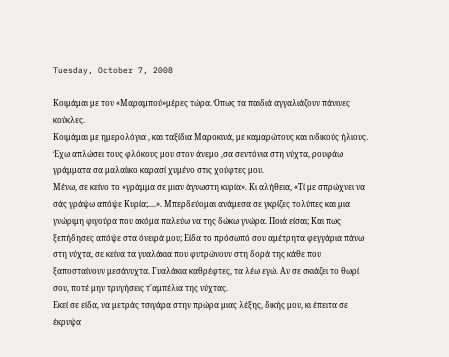Tuesday, October 7, 2008

Κοιμάμαι με τον «Μαραμπού»μέρες τώρα. Όπως τα παιδιά αγγαλιάζουν πάνινες κούκλες.
Κοιμάμαι με ημερολόγια , και ταξίδια Μαροκινά, με καμαρώτους και ινδικούς ήλιους. Έχω απλώσει τους φλόκους μου στον άνεμο ,σα σεντόνια στη νύχτα, ρουφάω γράμματα σα μαλαίικο καρασί χυμένο στις χούφτες μου.
Μένω, σε κείνο το «γράμμα σε μιαν άγνωστη κυρία». Κι αλήθεια, «Τί με σπρώχνει να σάς γράψω απόψε Κυρία;....». Μπερδεύομαι ανάμεσα σε γκρίζες τολύπες και μια γνώριμη φιγούρα που ακόμα παλεύω να της δώκω γνώρα. Ποιά είσαι; Και πως ξεπήδησες απόψε στα όνειρά μου; Είδα το πρόσωπό σου αμέτρητα φεγγάρια πάνω στη νύχτα, σε κείνα τα γυαλάκια που φυτρώνουν στη δορά της κάθε που ξαποσταίνουν μεσάνυχτα. Γυαλάκια καθρέφτες, τα λέω εγώ. Αν σε σκιάζει το θωρί σου, ποτέ μην τρυγήσεις τ'αμπέλια της νύχτας.
Εκεί σε είδα, να μετράς τσιγάρα στην πρώρα μιας λέξης, δικής μου, κι έπειτα σε έκρυψα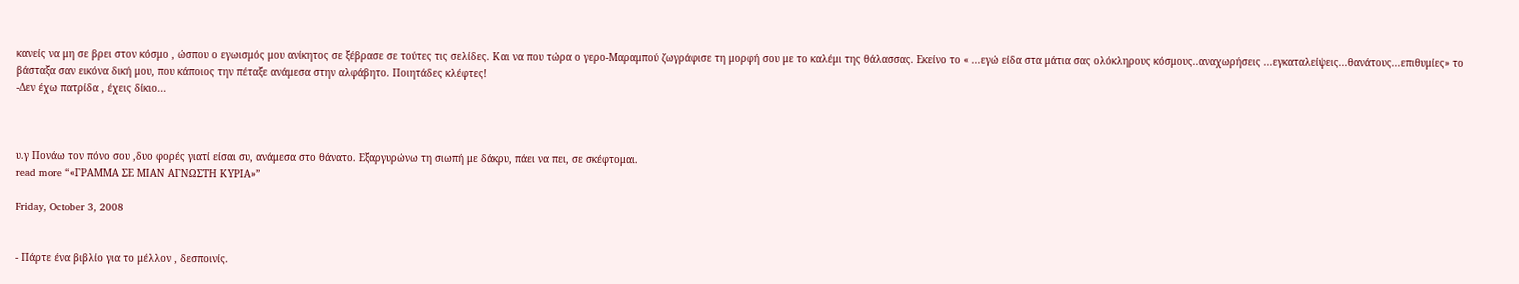κανείς να μη σε βρει στον κόσμο , ώσπου ο εγωισμός μου ανίκητος σε ξέβρασε σε τούτες τις σελίδες. Και να που τώρα ο γερο-Μαραμπού ζωγράφισε τη μορφή σου με το καλέμι της θάλασσας. Εκείνο το « ...εγώ είδα στα μάτια σας ολόκληρους κόσμους..αναχωρήσεις ...εγκαταλείψεις...θανάτους...επιθυμίες» το βάσταξα σαν εικόνα δική μου, που κάποιος την πέταξε ανάμεσα στην αλφάβητο. Ποιητάδες κλέφτες!
-Δεν έχω πατρίδα , έχεις δίκιο...



υ.γ Πονάω τον πόνο σου ,δυο φορές γιατί είσαι συ, ανάμεσα στο θάνατο. Εξαργυρώνω τη σιωπή με δάκρυ, πάει να πει, σε σκέφτομαι.
read more “«ΓΡΑΜΜΑ ΣΕ ΜΙΑΝ ΑΓΝΩΣΤΗ ΚΥΡΙΑ»”

Friday, October 3, 2008


- Πάρτε ένα βιβλίο για το μέλλον , δεσποινίς.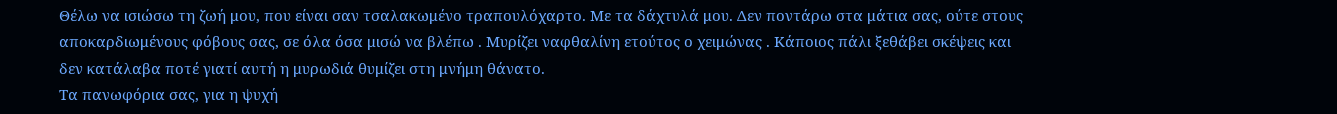Θέλω να ισιώσω τη ζωή μου, που είναι σαν τσαλακωμένο τραπουλόχαρτο. Με τα δάχτυλά μου. Δεν ποντάρω στα μάτια σας, ούτε στους αποκαρδιωμένους φόβους σας, σε όλα όσα μισώ να βλέπω . Μυρίζει ναφθαλίνη ετούτος ο χειμώνας . Κάποιος πάλι ξεθάβει σκέψεις και δεν κατάλαβα ποτέ γιατί αυτή η μυρωδιά θυμίζει στη μνήμη θάνατο.
Τα πανωφόρια σας, για η ψυχή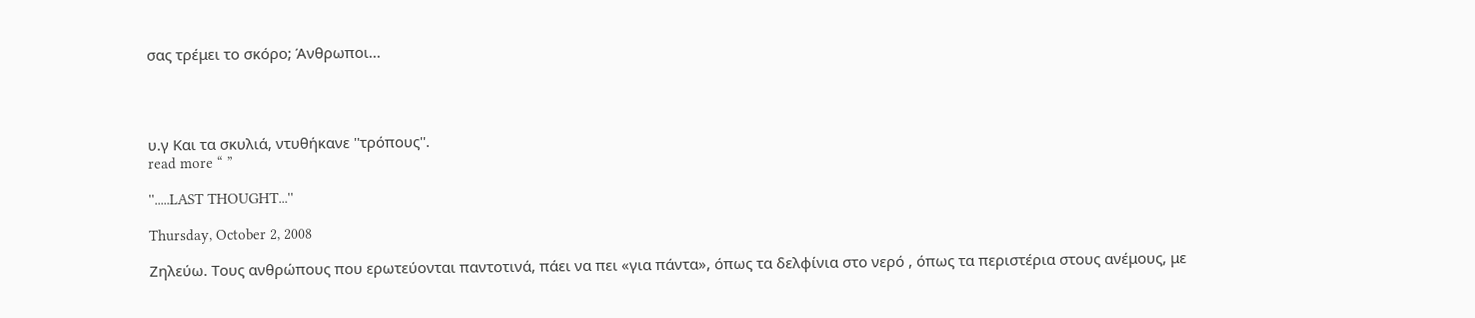σας τρέμει το σκόρο; Άνθρωποι...




υ.γ Και τα σκυλιά, ντυθήκανε ''τρόπους''.
read more “ ”

''.....LAST THOUGHT...''

Thursday, October 2, 2008

Ζηλεύω. Τους ανθρώπους που ερωτεύονται παντοτινά, πάει να πει «για πάντα», όπως τα δελφίνια στο νερό , όπως τα περιστέρια στους ανέμους, με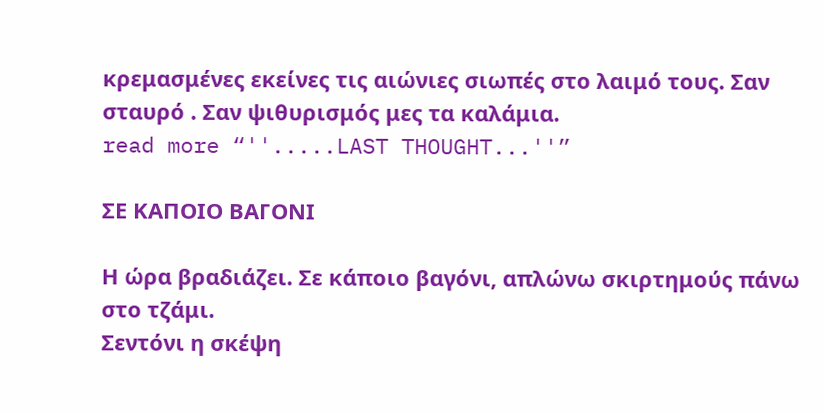κρεμασμένες εκείνες τις αιώνιες σιωπές στο λαιμό τους. Σαν σταυρό . Σαν ψιθυρισμός μες τα καλάμια.
read more “''.....LAST THOUGHT...''”

ΣΕ ΚΑΠΟΙΟ ΒΑΓΟΝΙ

Η ώρα βραδιάζει. Σε κάποιο βαγόνι, απλώνω σκιρτημούς πάνω στο τζάμι.
Σεντόνι η σκέψη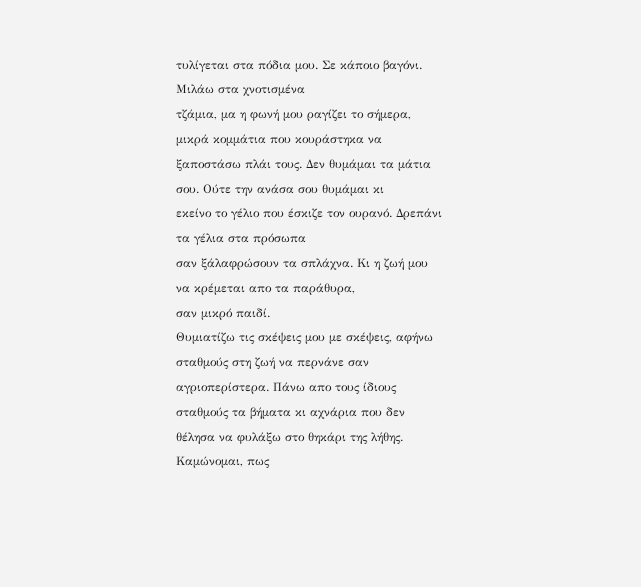τυλίγεται στα πόδια μου. Σε κάποιο βαγόνι. Μιλάω στα χνοτισμένα
τζάμια, μα η φωνή μου ραγίζει το σήμερα, μικρά κομμάτια που κουράστηκα να
ξαποστάσω πλάι τους. Δεν θυμάμαι τα μάτια σου. Ούτε την ανάσα σου θυμάμαι κι
εκείνο το γέλιο που έσκιζε τον ουρανό. Δρεπάνι τα γέλια στα πρόσωπα
σαν ξάλαφρώσουν τα σπλάχνα. Κι η ζωή μου να κρέμεται απο τα παράθυρα,
σαν μικρό παιδί.
Θυμιατίζω τις σκέψεις μου με σκέψεις, αφήνω σταθμούς στη ζωή να περνάνε σαν
αγριοπερίστερα. Πάνω απο τους ίδιους σταθμούς τα βήματα κι αχνάρια που δεν
θέλησα να φυλάξω στο θηκάρι της λήθης.
Καμώνομαι, πως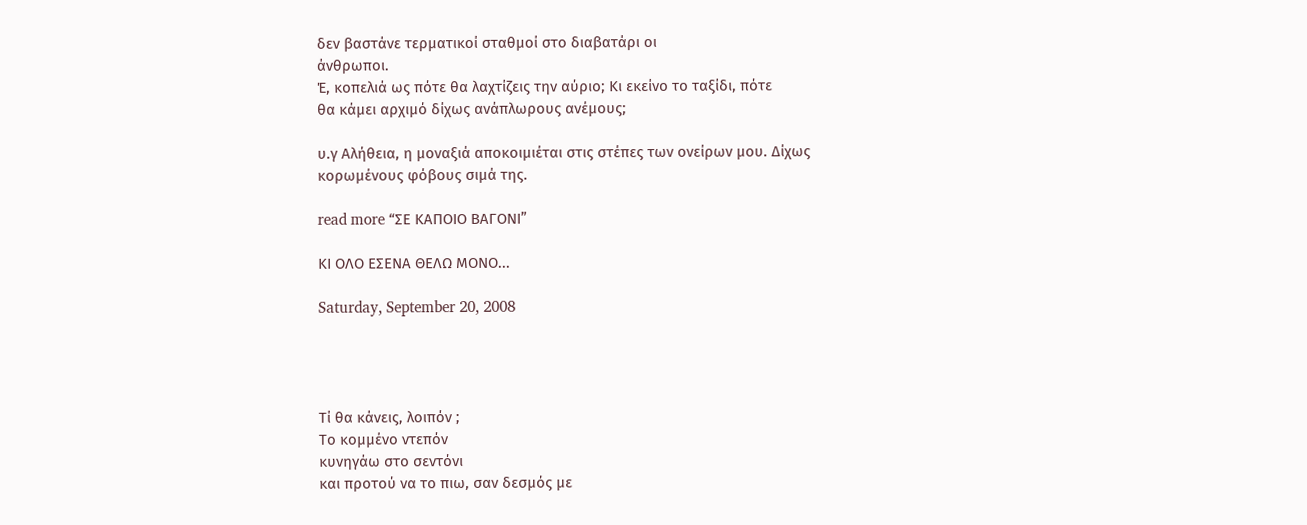δεν βαστάνε τερματικοί σταθμοί στο διαβατάρι οι
άνθρωποι.
Έ, κοπελιά ως πότε θα λαχτίζεις την αύριο; Κι εκείνο το ταξίδι, πότε
θα κάμει αρχιμό δίχως ανάπλωρους ανέμους;

υ.γ Αλήθεια, η μοναξιά αποκοιμιέται στις στέπες των ονείρων μου. Δίχως
κορωμένους φόβους σιμά της.

read more “ΣΕ ΚΑΠΟΙΟ ΒΑΓΟΝΙ”

ΚΙ ΟΛΟ ΕΣΕΝΑ ΘΕΛΩ ΜΟΝΟ...

Saturday, September 20, 2008




Τί θα κάνεις, λοιπόν ;
Το κομμένο ντεπόν
κυνηγάω στο σεντόνι
και προτού να το πιω, σαν δεσμός με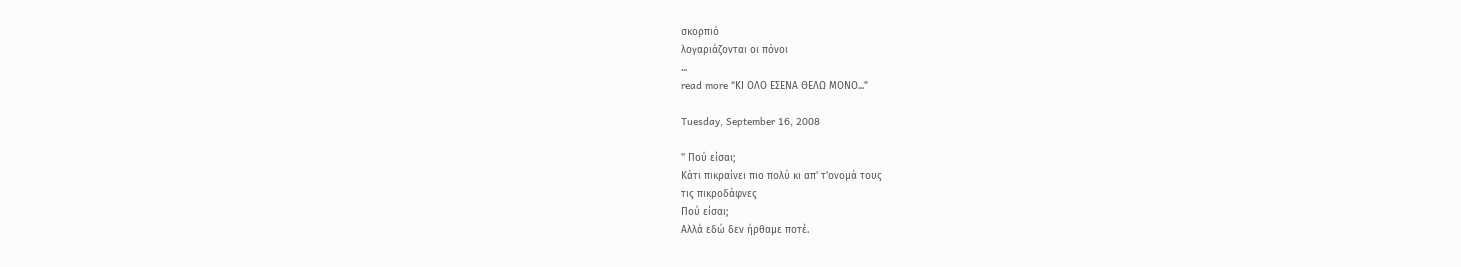σκορπιό
λογαριάζονται οι πόνοι
...
read more “ΚΙ ΟΛΟ ΕΣΕΝΑ ΘΕΛΩ ΜΟΝΟ...”

Tuesday, September 16, 2008

'' Πού είσαι;
Κάτι πικραίνει πιο πολύ κι απ' τ'ονομά τους
τις πικροδάφνες
Πού είσαι;
Αλλά εδώ δεν ήρθαμε ποτέ.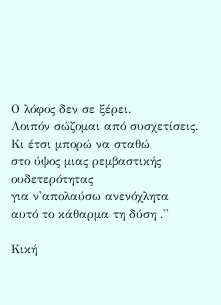Ο λόφος δεν σε ξέρει.
Λοιπόν σώζομαι από συσχετίσεις.
Κι έτσι μπορώ να σταθώ
στο ύψος μιας ρεμβαστικής ουδετερότητας
για ν'απολαύσω ανενόχλητα
αυτό το κάθαρμα τη δύση .''

Κική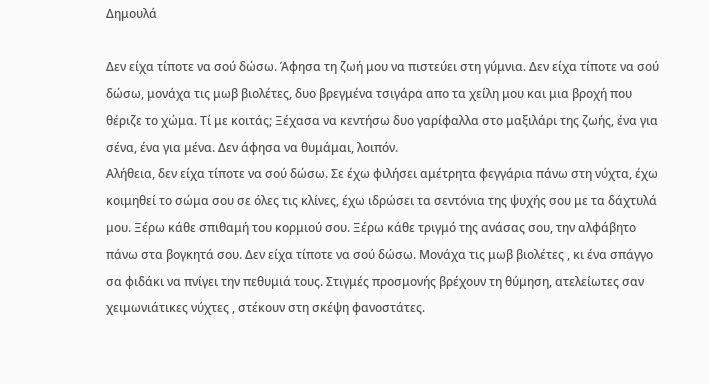Δημουλά

Δεν είχα τίποτε να σού δώσω. Άφησα τη ζωή μου να πιστεύει στη γύμνια. Δεν είχα τίποτε να σού δώσω, μονάχα τις μωβ βιολέτες, δυο βρεγμένα τσιγάρα απο τα χείλη μου και μια βροχή που θέριζε το χώμα. Τί με κοιτάς; Ξέχασα να κεντήσω δυο γαρίφαλλα στο μαξιλάρι της ζωής, ένα για σένα, ένα για μένα. Δεν άφησα να θυμάμαι, λοιπόν.
Αλήθεια, δεν είχα τίποτε να σού δώσω. Σε έχω φιλήσει αμέτρητα φεγγάρια πάνω στη νύχτα, έχω κοιμηθεί το σώμα σου σε όλες τις κλίνες, έχω ιδρώσει τα σεντόνια της ψυχής σου με τα δάχτυλά μου. Ξέρω κάθε σπιθαμή του κορμιού σου. Ξέρω κάθε τριγμό της ανάσας σου, την αλφάβητο πάνω στα βογκητά σου. Δεν είχα τίποτε να σού δώσω. Μονάχα τις μωβ βιολέτες , κι ένα σπάγγο σα φιδάκι να πνίγει την πεθυμιά τους. Στιγμές προσμονής βρέχουν τη θύμηση, ατελείωτες σαν χειμωνιάτικες νύχτες , στέκουν στη σκέψη φανοστάτες.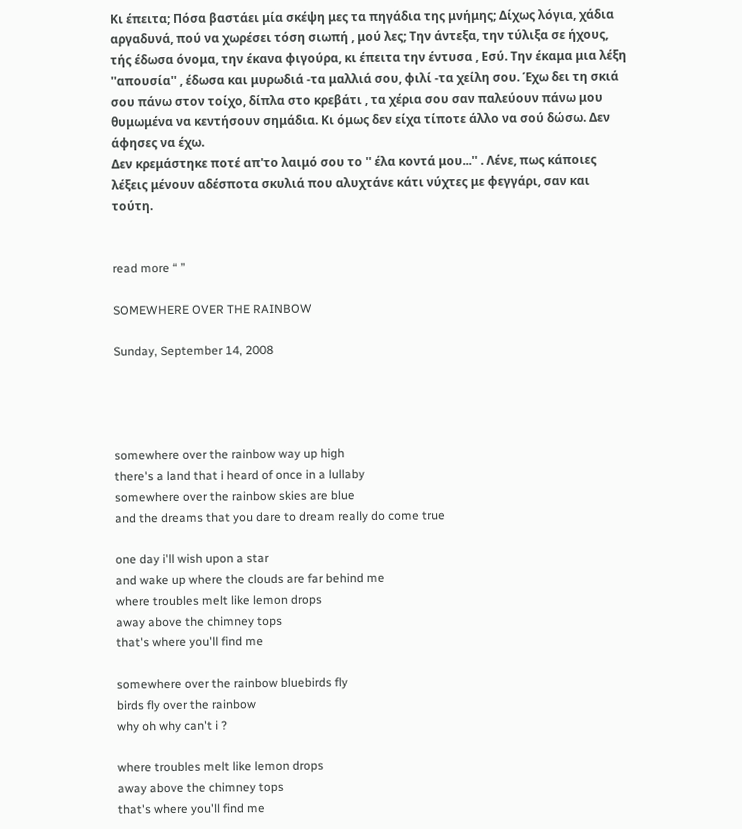Κι έπειτα; Πόσα βαστάει μία σκέψη μες τα πηγάδια της μνήμης; Δίχως λόγια, χάδια αργαδυνά, πού να χωρέσει τόση σιωπή , μού λες; Την άντεξα, την τύλιξα σε ήχους, τής έδωσα όνομα, την έκανα φιγούρα, κι έπειτα την έντυσα , Εσύ. Την έκαμα μια λέξη ''απουσία'' , έδωσα και μυρωδιά -τα μαλλιά σου, φιλί -τα χείλη σου. Έχω δει τη σκιά σου πάνω στον τοίχο, δίπλα στο κρεβάτι , τα χέρια σου σαν παλεύουν πάνω μου θυμωμένα να κεντήσουν σημάδια. Κι όμως δεν είχα τίποτε άλλο να σού δώσω. Δεν άφησες να έχω.
Δεν κρεμάστηκε ποτέ απ'το λαιμό σου το '' έλα κοντά μου...'' . Λένε, πως κάποιες λέξεις μένουν αδέσποτα σκυλιά που αλυχτάνε κάτι νύχτες με φεγγάρι, σαν και τούτη.


read more “ ”

SOMEWHERE OVER THE RAINBOW

Sunday, September 14, 2008




somewhere over the rainbow way up high
there's a land that i heard of once in a lullaby
somewhere over the rainbow skies are blue
and the dreams that you dare to dream really do come true

one day i'll wish upon a star
and wake up where the clouds are far behind me
where troubles melt like lemon drops
away above the chimney tops
that's where you'll find me

somewhere over the rainbow bluebirds fly
birds fly over the rainbow
why oh why can't i ?

where troubles melt like lemon drops
away above the chimney tops
that's where you'll find me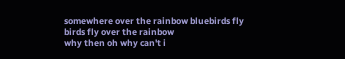somewhere over the rainbow bluebirds fly
birds fly over the rainbow
why then oh why can't i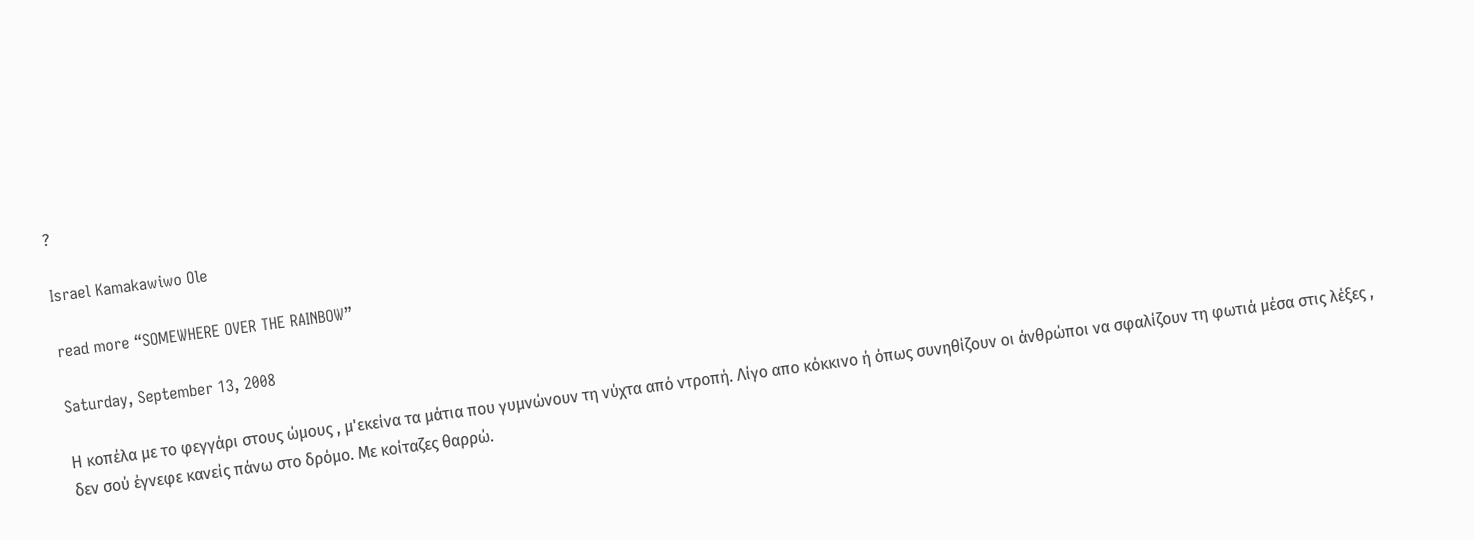?

Israel Kamakawiwo Ole

read more “SOMEWHERE OVER THE RAINBOW”

Saturday, September 13, 2008

Η κοπέλα με το φεγγάρι στους ώμους , μ'εκείνα τα μάτια που γυμνώνουν τη νύχτα από ντροπή. Λίγο απο κόκκινο ή όπως συνηθίζουν οι άνθρώποι να σφαλίζουν τη φωτιά μέσα στις λέξες , δεν σού έγνεφε κανείς πάνω στο δρόμο. Με κοίταζες θαρρώ.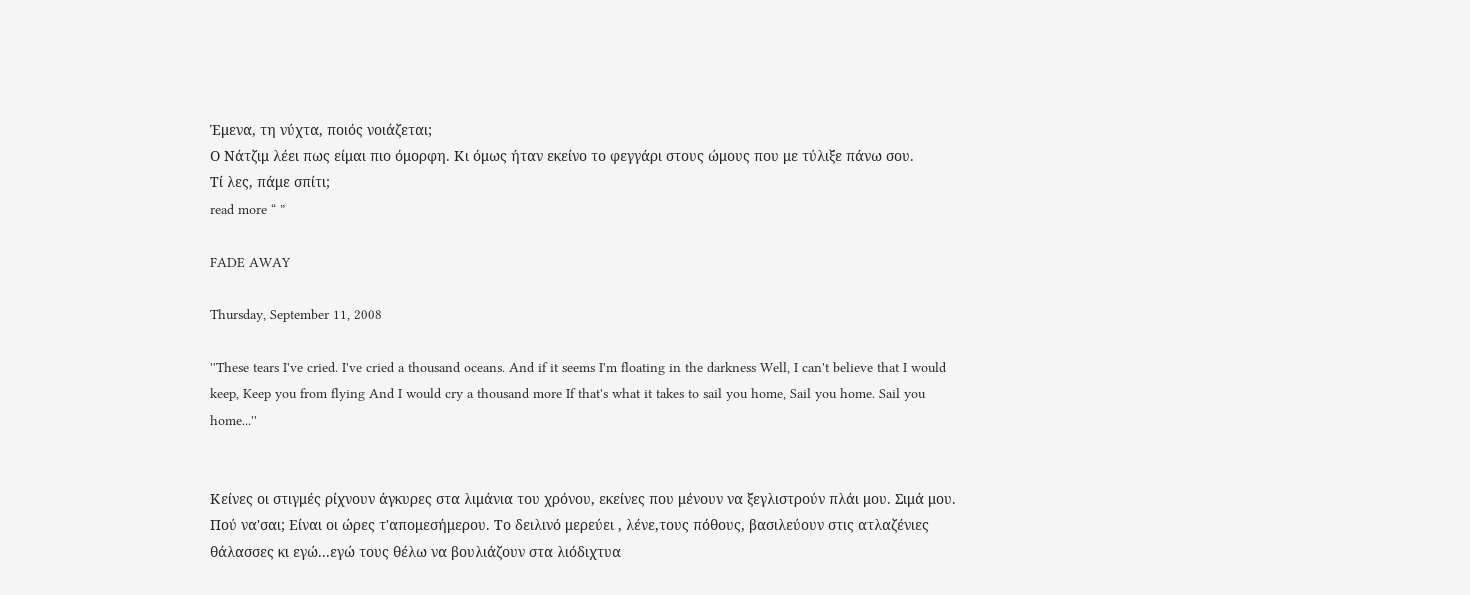Έμενα, τη νύχτα, ποιός νοιάζεται;
Ο Νάτζιμ λέει πως είμαι πιο όμορφη. Κι όμως ήταν εκείνο το φεγγάρι στους ώμους που με τύλιξε πάνω σου.
Τί λες, πάμε σπίτι;
read more “ ”

FADE AWAY

Thursday, September 11, 2008

''These tears I've cried. I've cried a thousand oceans. And if it seems I'm floating in the darkness Well, I can't believe that I would keep, Keep you from flying And I would cry a thousand more If that's what it takes to sail you home, Sail you home. Sail you home...''


Κείνες οι στιγμές ρίχνουν άγκυρες στα λιμάνια του χρόνου, εκείνες που μένουν να ξεγλιστρούν πλάι μου. Σιμά μου. Πού να'σαι; Είναι οι ώρες τ'απομεσήμερου. Το δειλινό μερεύει , λένε,τους πόθους, βασιλεύουν στις ατλαζένιες θάλασσες κι εγώ...εγώ τους θέλω να βουλιάζουν στα λιόδιχτυα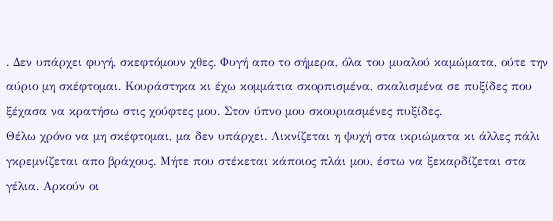. Δεν υπάρχει φυγή, σκεφτόμουν χθες. Φυγή απο το σήμερα, όλα του μυαλού καμώματα, ούτε την αύριο μη σκέφτομαι. Κουράστηκα κι έχω κομμάτια σκορπισμένα, σκαλισμένα σε πυξίδες που ξέχασα να κρατήσω στις χούφτες μου. Στον ύπνο μου σκουριασμένες πυξίδες.
Θέλω χρόνο να μη σκέφτομαι, μα δεν υπάρχει. Λικνίζεται η ψυχή στα ικριώματα κι άλλες πάλι γκρεμνίζεται απο βράχους. Μήτε που στέκεται κάποιος πλάι μου, έστω να ξεκαρδίζεται στα γέλια. Αρκούν οι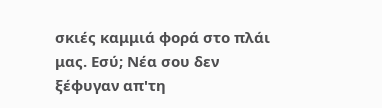σκιές καμμιά φορά στο πλάι μας. Εσύ; Νέα σου δεν ξέφυγαν απ'τη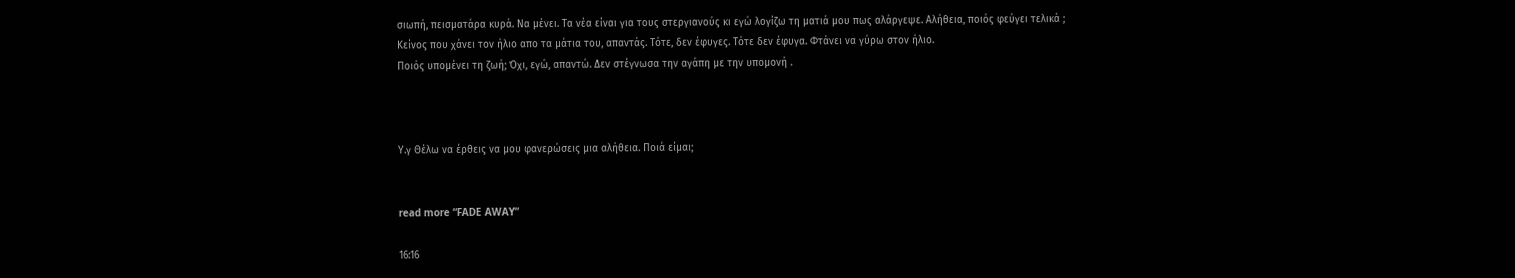σιωπή, πεισματάρα κυρά. Να μένει. Τα νέα είναι για τους στεργιανούς κι εγώ λογίζω τη ματιά μου πως αλάργεψε. Αλήθεια, ποιός φεύγει τελικά ; Κείνος που χάνει τον ήλιο απο τα μάτια του, απαντάς. Τότε, δεν έφυγες. Τότε δεν έφυγα. Φτάνει να γύρω στον ήλιο.
Ποιός υπομένει τη ζωή; Όχι, εγώ, απαντώ. Δεν στέγνωσα την αγάπη με την υπομονή .



Υ.γ Θέλω να έρθεις να μου φανερώσεις μια αλήθεια. Ποιά είμαι;


read more “FADE AWAY”

16:16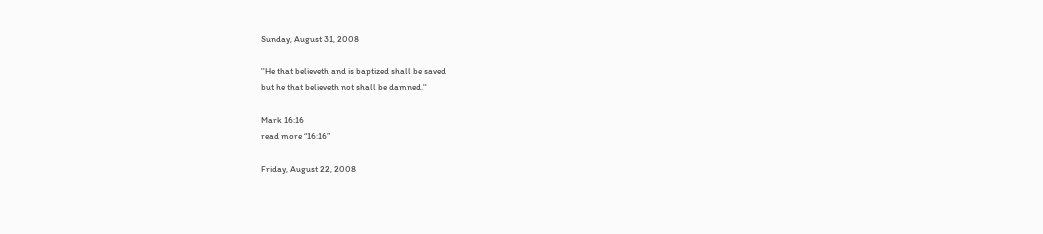Sunday, August 31, 2008

''He that believeth and is baptized shall be saved
but he that believeth not shall be damned.''

Mark 16:16
read more “16:16”

Friday, August 22, 2008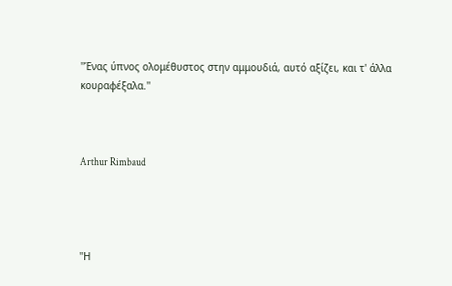''Ένας ύπνος ολομέθυστος στην αμμουδιά, αυτό αξίζει, και τ' άλλα κουραφέξαλα.''



Arthur Rimbaud




''Η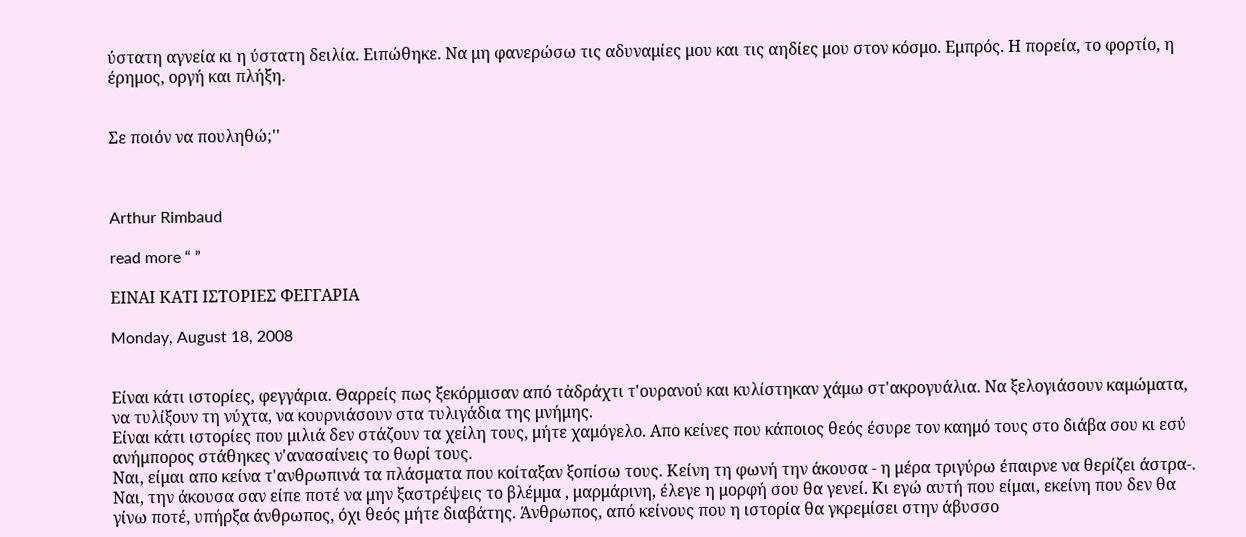ύστατη αγνεία κι η ύστατη δειλία. Ειπώθηκε. Να μη φανερώσω τις αδυναμίες μου και τις αηδίες μου στον κόσμο. Εμπρός. Η πορεία, το φορτίο, η έρημος, οργή και πλήξη.


Σε ποιόν να πουληθώ;''



Arthur Rimbaud

read more “ ”

ΕΙΝΑΙ ΚΑΤΙ ΙΣΤΟΡΙΕΣ ΦΕΓΓΑΡΙΑ

Monday, August 18, 2008


Είναι κάτι ιστορίες, φεγγάρια. Θαρρείς πως ξεκόρμισαν από τἀδράχτι τ'ουρανού και κυλίστηκαν χάμω στ'ακρογυάλια. Να ξελογιάσουν καμώματα, να τυλίξουν τη νύχτα, να κουρνιάσουν στα τυλιγάδια της μνήμης.
Είναι κάτι ιστορίες που μιλιά δεν στάζουν τα χείλη τους, μήτε χαμόγελο. Απο κείνες που κάποιος θεός έσυρε τον καημό τους στο διάβα σου κι εσύ ανήμπορος στάθηκες ν'ανασαίνεις το θωρί τους.
Ναι, είμαι απο κείνα τ'ανθρωπινά τα πλάσματα που κοίταξαν ξοπίσω τους. Κείνη τη φωνή την άκουσα - η μέρα τριγύρω έπαιρνε να θερίζει άστρα-. Ναι, την άκουσα σαν είπε ποτέ να μην ξαστρέψεις το βλέμμα , μαρμάρινη, έλεγε η μορφή σου θα γενεί. Κι εγώ αυτή που είμαι, εκείνη που δεν θα γίνω ποτέ, υπήρξα άνθρωπος, όχι θεός μήτε διαβάτης. Άνθρωπος, από κείνους που η ιστορία θα γκρεμίσει στην άβυσσο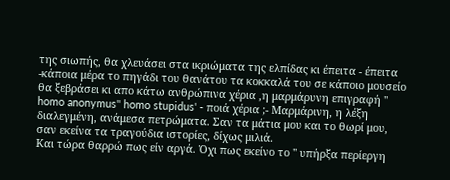της σιωπής, θα χλευάσει στα ικριώματα της ελπίδας κι έπειτα - έπειτα -κάποια μέρα το πηγάδι του θανάτου τα κοκκαλά του σε κάποιο μουσείο θα ξεβράσει κι απο κάτω ανθρώπινα χέρια ,η μαρμάρυνη επιγραφή '' homo anonymus'' homo stupidus' - ποιά χέρια ;- Μαρμάρινη, η λέξη διαλεγμένη, ανάμεσα πετρώματα. Σαν τα μάτια μου και το θωρί μου, σαν εκείνα τα τραγούδια ιστορίες, δίχως μιλιά.
Και τώρα θαρρώ πως είν αργά. Ὀχι πως εκείνο το '' υπήρξα περίεργη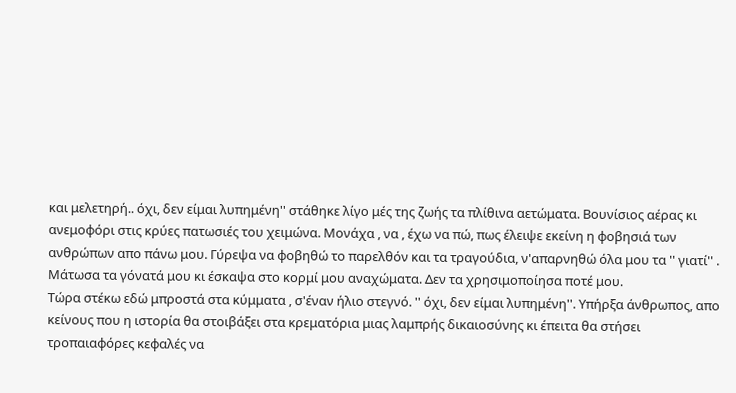και μελετηρή.. όχι, δεν είμαι λυπημένη'' στάθηκε λίγο μές της ζωής τα πλίθινα αετώματα. Βουνίσιος αέρας κι ανεμοφόρι στις κρύες πατωσιές του χειμώνα. Μονάχα , να , έχω να πώ, πως έλειψε εκείνη η φοβησιά των ανθρώπων απο πάνω μου. Γύρεψα να φοβηθώ το παρελθόν και τα τραγούδια, ν'απαρνηθώ όλα μου τα '' γιατί'' . Μάτωσα τα γόνατά μου κι έσκαψα στο κορμί μου αναχώματα. Δεν τα χρησιμοποίησα ποτέ μου.
Τώρα στέκω εδώ μπροστά στα κύμματα , σ'έναν ήλιο στεγνό. '' όχι, δεν είμαι λυπημένη''. Υπήρξα άνθρωπος, απο κείνους που η ιστορία θα στοιβάξει στα κρεματόρια μιας λαμπρής δικαιοσύνης κι έπειτα θα στήσει τροπαιαφόρες κεφαλές να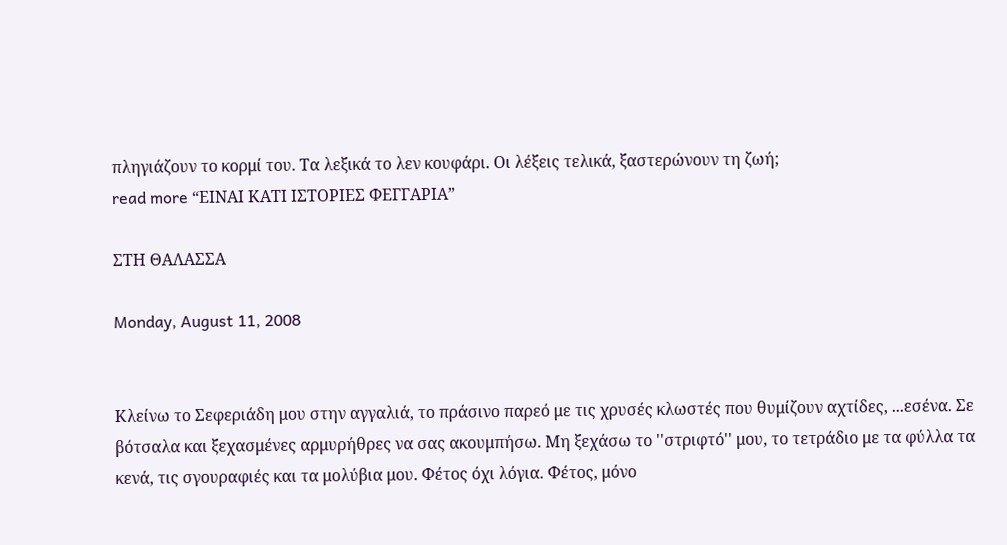πληγιάζουν το κορμί του. Τα λεξικά το λεν κουφάρι. Οι λέξεις τελικά, ξαστερώνουν τη ζωή;
read more “ΕΙΝΑΙ ΚΑΤΙ ΙΣΤΟΡΙΕΣ ΦΕΓΓΑΡΙΑ”

ΣΤΗ ΘΑΛΑΣΣΑ

Monday, August 11, 2008


Κλείνω το Σεφεριάδη μου στην αγγαλιά, το πράσινο παρεό με τις χρυσές κλωστές που θυμίζουν αχτίδες, ...εσένα. Σε βότσαλα και ξεχασμένες αρμυρήθρες να σας ακουμπήσω. Μη ξεχάσω το ''στριφτό'' μου, το τετράδιο με τα φύλλα τα κενά, τις σγουραφιές και τα μολύβια μου. Φέτος όχι λόγια. Φέτος, μόνο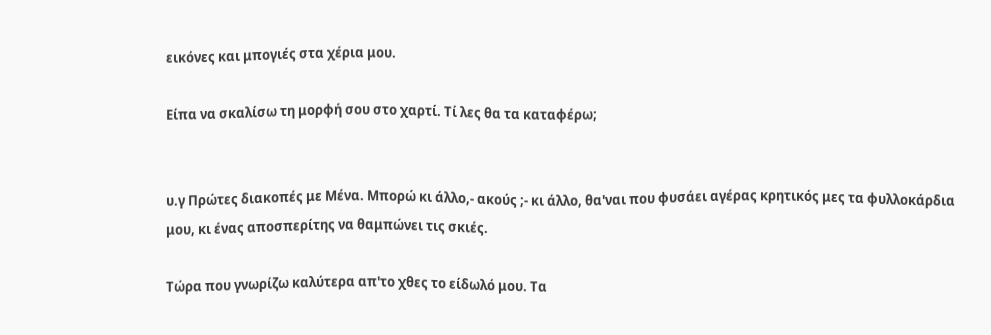εικόνες και μπογιές στα χέρια μου.

Είπα να σκαλίσω τη μορφή σου στο χαρτί. Τί λες θα τα καταφέρω;


υ.γ Πρώτες διακοπές με Μένα. Μπορώ κι άλλο,- ακούς ;- κι άλλο, θα'ναι που φυσάει αγέρας κρητικός μες τα φυλλοκάρδια μου, κι ένας αποσπερίτης να θαμπώνει τις σκιές.

Τώρα που γνωρίζω καλύτερα απ'το χθες το είδωλό μου. Τα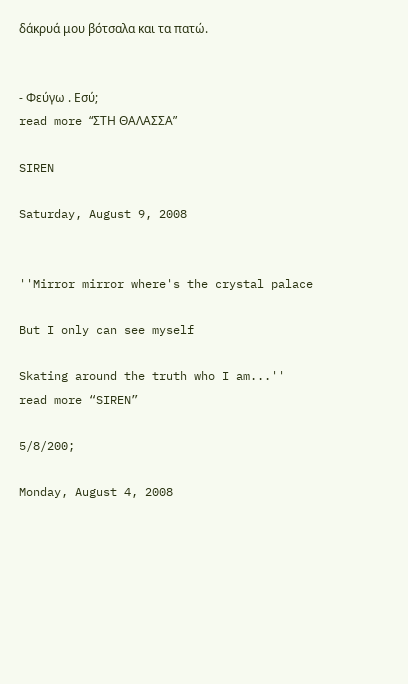δάκρυά μου βότσαλα και τα πατώ.


- Φεύγω . Εσύ;
read more “ΣΤΗ ΘΑΛΑΣΣΑ”

SIREN

Saturday, August 9, 2008


''Mirror mirror where's the crystal palace

But I only can see myself

Skating around the truth who I am...''
read more “SIREN”

5/8/200;

Monday, August 4, 2008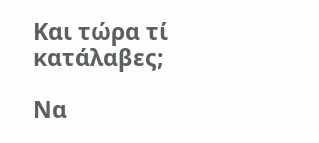Kαι τώρα τί κατάλαβες;

Να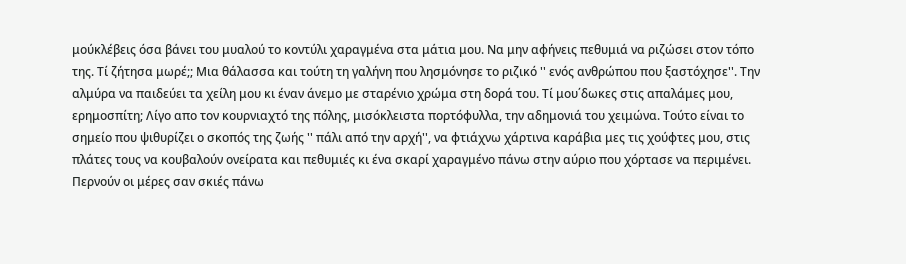μούκλέβεις όσα βάνει του μυαλού το κοντύλι χαραγμένα στα μάτια μου. Να μην αφήνεις πεθυμιά να ριζώσει στον τόπο της. Τί ζήτησα μωρέ;; Μια θάλασσα και τούτη τη γαλήνη που λησμόνησε το ριζικό '' ενός ανθρώπου που ξαστόχησε''. Την αλμύρα να παιδεύει τα χείλη μου κι έναν άνεμο με σταρένιο χρώμα στη δορά του. Τί μου΄δωκες στις απαλάμες μου, ερημοσπίτη; Λίγο απο τον κουρνιαχτό της πόλης, μισόκλειστα πορτόφυλλα, την αδημονιά του χειμώνα. Τούτο είναι το σημείο που ψιθυρίζει ο σκοπός της ζωής '' πάλι από την αρχή'', να φτιάχνω χάρτινα καράβια μες τις χούφτες μου, στις πλάτες τους να κουβαλούν ονείρατα και πεθυμιές κι ένα σκαρί χαραγμένο πάνω στην αύριο που χόρτασε να περιμένει.
Περνούν οι μέρες σαν σκιές πάνω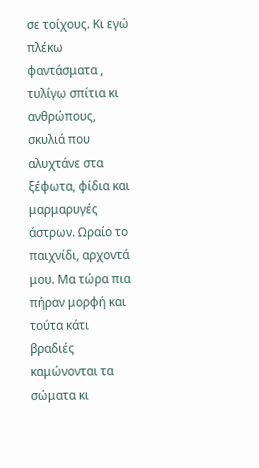σε τοίχους. Κι εγώ πλέκω φαντάσματα , τυλίγω σπίτια κι ανθρώπους, σκυλιά που αλυχτάνε στα ξέφωτα, φίδια και μαρμαρυγές άστρων. Ωραίο το παιχνίδι, αρχοντά μου. Μα τώρα πια πήραν μορφή και τούτα κάτι βραδιές καμώνονται τα σώματα κι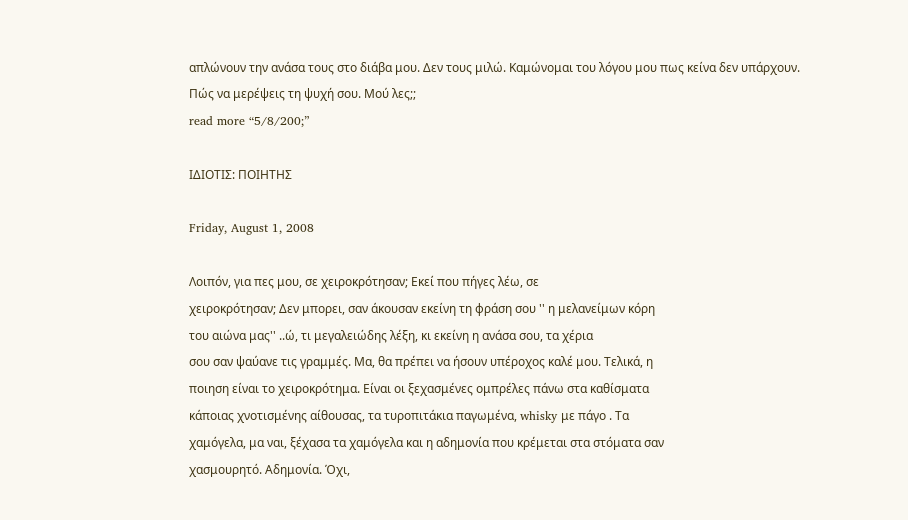απλώνουν την ανάσα τους στο διάβα μου. Δεν τους μιλώ. Καμώνομαι του λόγου μου πως κείνα δεν υπάρχουν.
Πώς να μερέψεις τη ψυχή σου. Μού λες;;
read more “5/8/200;”

ΙΔΙΟΤΙΣ: ΠΟΙΗΤΗΣ

Friday, August 1, 2008

Λοιπόν, για πες μου, σε χειροκρότησαν; Εκεί που πήγες λέω, σε
χειροκρότησαν; Δεν μπορει, σαν άκουσαν εκείνη τη φράση σου '' η μελανείμων κόρη
του αιώνα μας'' ..ώ, τι μεγαλειώδης λέξη, κι εκείνη η ανάσα σου, τα χέρια
σου σαν ψαύανε τις γραμμές. Μα, θα πρέπει να ήσουν υπέροχος καλέ μου. Τελικά, η
ποιηση είναι το χειροκρότημα. Είναι οι ξεχασμένες ομπρέλες πάνω στα καθίσματα
κάποιας χνοτισμένης αίθουσας, τα τυροπιτάκια παγωμένα, whisky με πάγο . Τα
χαμόγελα, μα ναι, ξέχασα τα χαμόγελα και η αδημονία που κρέμεται στα στόματα σαν
χασμουρητό. Αδημονία. Όχι,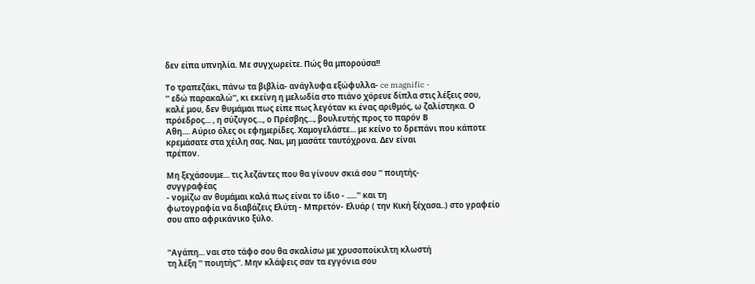δεν είπα υπνηλία. Με συγχωρείτε. Πώς θα μπορούσα!!

Το τραπεζάκι, πάνω τα βιβλία- ανάγλυφα εξώφυλλα- ce magnific -
'' εδώ παρακαλώ'', κι εκείνη η μελωδία στο πιάνο χόρευε δίπλα στις λέξεις σου,
καλέ μου, δεν θυμάμαι πως είπε πως λεγόταν κι ένας αριθμός, ω ζαλίστηκα. Ο
πρόεδρος... , η σύζυγος..., ο Πρέσβης..., βουλευτής προς το παρόν Β
Αθη.... Αύριο όλες οι εφημερίδες. Χαμογελάστε... με κείνο το δρεπάνι που κάποτε
κρεμάσατε στα χέιλη σας. Ναι, μη μασάτε ταυτόχρονα. Δεν είναι
πρέπον.

Μη ξεχάσουμε... τις λεζάντες που θα γίνουν σκιά σου '' ποιητής-
συγγραφέας
- νομίζω αν θυμάμαι καλά πως είναι το ίδιο - .....'' και τη
φωτογραφία να διαβάζεις Ελύτη - Μπρετόν- Ελυάρ ( την Κική ξέχασα..) στο γραφείο
σου απο αφρικάνικο ξύλο.


''Αγάπη... ναι στο τάφο σου θα σκαλίσω με χρυσοποίκιλτη κλωστή
τη λέξη '' ποιητής''. Μην κλάψεις σαν τα εγγόνια σου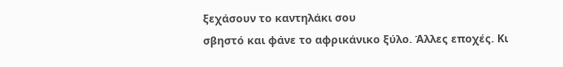ξεχάσουν το καντηλάκι σου
σβηστό και φάνε το αφρικάνικο ξύλο. Άλλες εποχές. Κι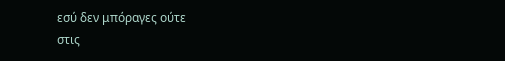εσύ δεν μπόραγες ούτε
στις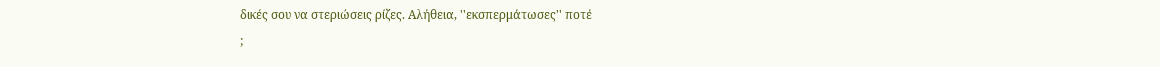δικές σου να στεριώσεις ρίζες. Αλήθεια, ''εκσπερμάτωσες'' ποτέ
;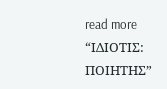read more “ΙΔΙΟΤΙΣ: ΠΟΙΗΤΗΣ”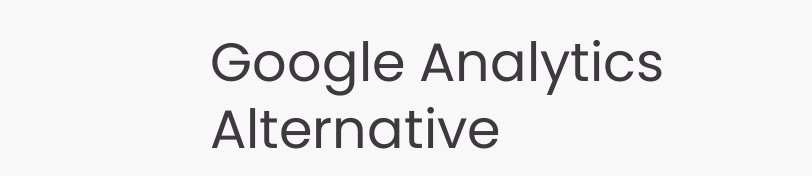Google Analytics Alternative